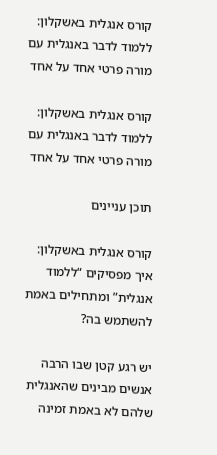קורס אנגלית באשקלון: ללמוד לדבר באנגלית עם מורה פרטי אחד על אחד

קורס אנגלית באשקלון: ללמוד לדבר באנגלית עם מורה פרטי אחד על אחד

תוכן עניינים

קורס אנגלית באשקלון: איך מפסיקים “ללמוד אנגלית” ומתחילים באמת להשתמש בה?

יש רגע קטן שבו הרבה אנשים מבינים שהאנגלית שלהם לא באמת זמינה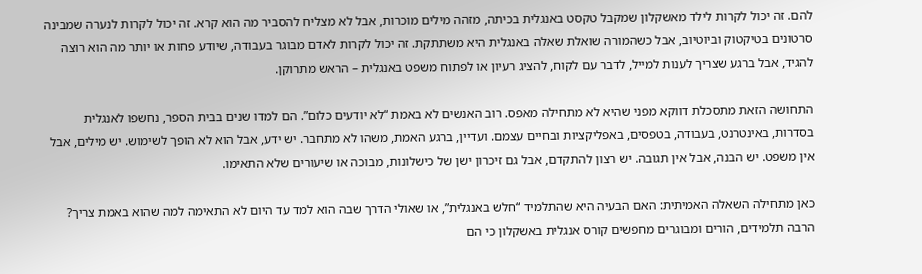להם. זה יכול לקרות לילד מאשקלון שמקבל טקסט באנגלית בכיתה, מזהה מילים מוכרות, אבל לא מצליח להסביר מה הוא קרא. זה יכול לקרות לנערה שמבינה סרטונים בטיקטוק וביוטיוב, אבל כשהמורה שואלת שאלה באנגלית היא משתתקת. זה יכול לקרות לאדם מבוגר בעבודה, שיודע פחות או יותר מה הוא רוצה להגיד, אבל ברגע שצריך לענות למייל, לדבר עם לקוח, להציג רעיון או לפתוח משפט באנגלית – הראש מתרוקן.

התחושה הזאת מתסכלת דווקא מפני שהיא לא מתחילה מאפס. רוב האנשים לא באמת “לא יודעים כלום”. הם למדו שנים בבית הספר, נחשפו לאנגלית בסדרות, באינטרנט, בעבודה, בטפסים, באפליקציות ובחיים עצמם. ועדיין, ברגע האמת, משהו לא מתחבר. יש ידע, אבל הוא לא הופך לשימוש. יש מילים, אבל אין משפט. יש הבנה, אבל אין תגובה. יש רצון להתקדם, אבל גם זיכרון ישן של כישלונות, מבוכה או שיעורים שלא התאימו.

כאן מתחילה השאלה האמיתית: האם הבעיה היא שהתלמיד “חלש באנגלית”, או שאולי הדרך שבה הוא למד עד היום לא התאימה למה שהוא באמת צריך? הרבה תלמידים, הורים ומבוגרים מחפשים קורס אנגלית באשקלון כי הם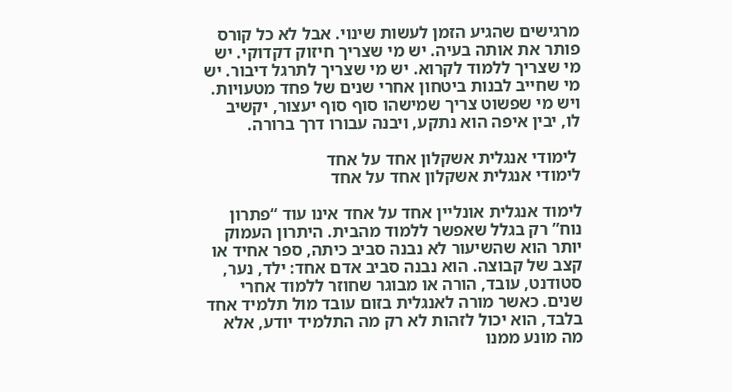מרגישים שהגיע הזמן לעשות שינוי. אבל לא כל קורס פותר את אותה בעיה. יש מי שצריך חיזוק דקדוקי. יש מי שצריך ללמוד לקרוא. יש מי שצריך לתרגל דיבור. יש מי שחייב לבנות ביטחון אחרי שנים של פחד מטעויות. ויש מי שפשוט צריך שמישהו סוף סוף יעצור, יקשיב לו, יבין איפה הוא נתקע, ויבנה עבורו דרך ברורה.

 לימודי אנגלית אשקלון אחד על אחד
לימודי אנגלית אשקלון אחד על אחד

לימוד אנגלית אונליין אחד על אחד אינו עוד “פתרון נוח” רק בגלל שאפשר ללמוד מהבית. היתרון העמוק יותר הוא שהשיעור לא נבנה סביב כיתה, ספר אחיד או קצב של קבוצה. הוא נבנה סביב אדם אחד: ילד, נער, סטודנט, עובד, הורה או מבוגר שחוזר ללמוד אחרי שנים. כאשר מורה לאנגלית בזום עובד מול תלמיד אחד בלבד, הוא יכול לזהות לא רק מה התלמיד יודע, אלא מה מונע ממנו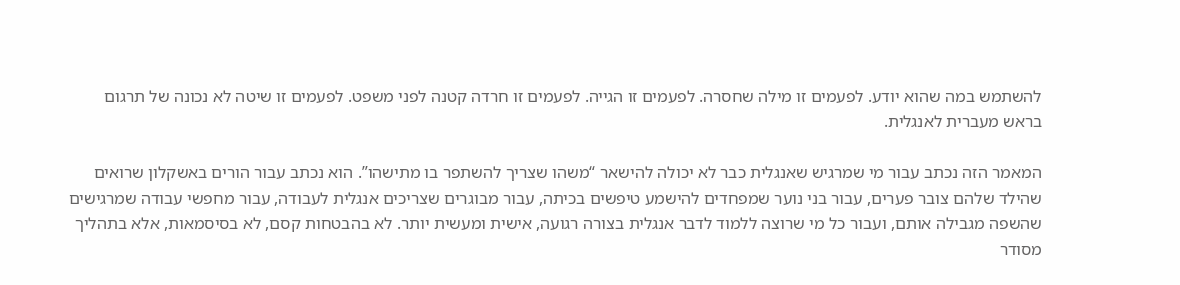להשתמש במה שהוא יודע. לפעמים זו מילה שחסרה. לפעמים זו הגייה. לפעמים זו חרדה קטנה לפני משפט. לפעמים זו שיטה לא נכונה של תרגום בראש מעברית לאנגלית.

המאמר הזה נכתב עבור מי שמרגיש שאנגלית כבר לא יכולה להישאר “משהו שצריך להשתפר בו מתישהו”. הוא נכתב עבור הורים באשקלון שרואים שהילד שלהם צובר פערים, עבור בני נוער שמפחדים להישמע טיפשים בכיתה, עבור מבוגרים שצריכים אנגלית לעבודה, עבור מחפשי עבודה שמרגישים שהשפה מגבילה אותם, ועבור כל מי שרוצה ללמוד לדבר אנגלית בצורה רגועה, אישית ומעשית יותר. לא בהבטחות קסם, לא בסיסמאות, אלא בתהליך מסודר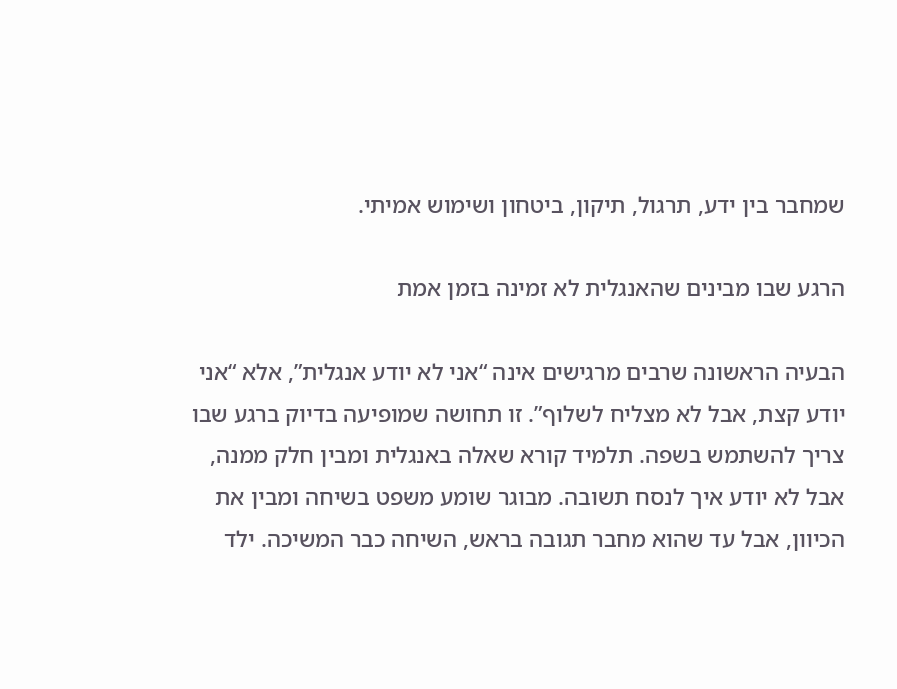שמחבר בין ידע, תרגול, תיקון, ביטחון ושימוש אמיתי.

הרגע שבו מבינים שהאנגלית לא זמינה בזמן אמת

הבעיה הראשונה שרבים מרגישים אינה “אני לא יודע אנגלית”, אלא “אני יודע קצת, אבל לא מצליח לשלוף”. זו תחושה שמופיעה בדיוק ברגע שבו צריך להשתמש בשפה. תלמיד קורא שאלה באנגלית ומבין חלק ממנה, אבל לא יודע איך לנסח תשובה. מבוגר שומע משפט בשיחה ומבין את הכיוון, אבל עד שהוא מחבר תגובה בראש, השיחה כבר המשיכה. ילד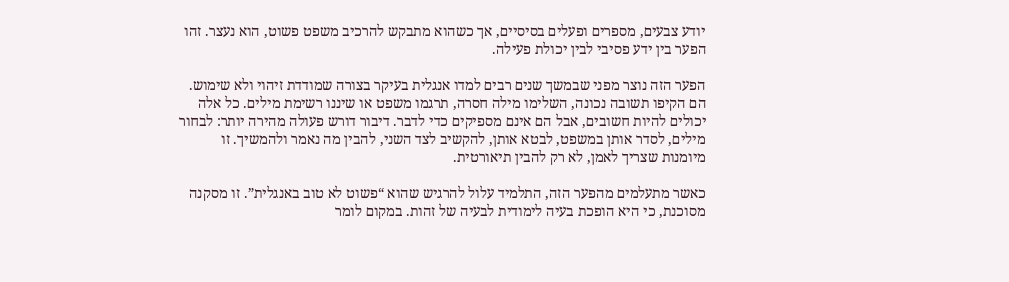יודע צבעים, מספרים ופעלים בסיסיים, אך כשהוא מתבקש להרכיב משפט פשוט, הוא נעצר. זהו הפער בין ידע פסיבי לבין יכולת פעילה.

הפער הזה נוצר מפני שבמשך שנים רבים למדו אנגלית בעיקר בצורה שמודדת זיהוי ולא שימוש. הם הקיפו תשובה נכונה, השלימו מילה חסרה, תרגמו משפט או שיננו רשימת מילים. כל אלה יכולים להיות חשובים, אבל הם אינם מספיקים כדי לדבר. דיבור דורש פעולה מהירה יותר: לבחור מילים, לסדר אותן במשפט, לבטא אותן, להקשיב לצד השני, להבין מה נאמר ולהמשיך. זו מיומנות שצריך לאמן, לא רק להבין תיאורטית.

כאשר מתעלמים מהפער הזה, התלמיד עלול להרגיש שהוא “פשוט לא טוב באנגלית”. זו מסקנה מסוכנת, כי היא הופכת בעיה לימודית לבעיה של זהות. במקום לומר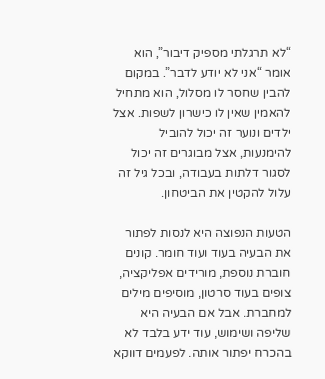“לא תרגלתי מספיק דיבור”, הוא אומר “אני לא יודע לדבר”. במקום להבין שחסר לו מסלול, הוא מתחיל להאמין שאין לו כישרון לשפות. אצל ילדים ונוער זה יכול להוביל להימנעות, אצל מבוגרים זה יכול לסגור דלתות בעבודה, ובכל גיל זה עלול להקטין את הביטחון.

הטעות הנפוצה היא לנסות לפתור את הבעיה בעוד ועוד חומר. קונים חוברת נוספת, מורידים אפליקציה, צופים בעוד סרטון, מוסיפים מילים למחברת. אבל אם הבעיה היא שליפה ושימוש, עוד ידע בלבד לא בהכרח יפתור אותה. לפעמים דווקא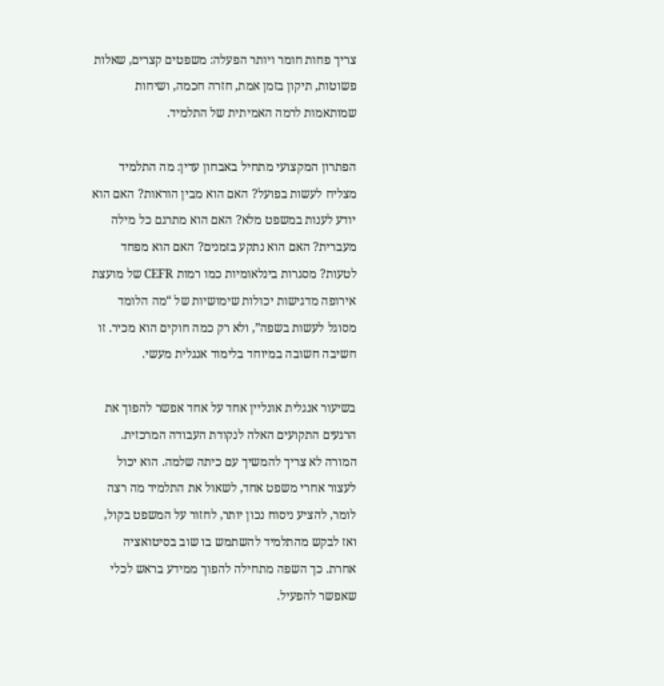צריך פחות חומר ויותר הפעלה: משפטים קצרים, שאלות פשוטות, תיקון בזמן אמת, חזרה חכמה, ושיחות שמותאמות לרמה האמיתית של התלמיד.

הפתרון המקצועי מתחיל באבחון עדין: מה התלמיד מצליח לעשות בפועל? האם הוא מבין הוראות? האם הוא יודע לענות במשפט מלא? האם הוא מתרגם כל מילה מעברית? האם הוא נתקע בזמנים? האם הוא מפחד לטעות? מסגרות בינלאומיות כמו רמות CEFR של מועצת אירופה מדגישות יכולות שימושיות של “מה הלומד מסוגל לעשות בשפה”, ולא רק כמה חוקים הוא מכיר. זו חשיבה חשובה במיוחד בלימוד אנגלית מעשי.

בשיעור אנגלית אונליין אחד על אחד אפשר להפוך את הרגעים התקועים האלה לנקודת העבודה המרכזית. המורה לא צריך להמשיך עם כיתה שלמה. הוא יכול לעצור אחרי משפט אחד, לשאול את התלמיד מה רצה לומר, להציע ניסוח נכון יותר, לחזור על המשפט בקול, ואז לבקש מהתלמיד להשתמש בו שוב בסיטואציה אחרת. כך השפה מתחילה להפוך ממידע בראש לכלי שאפשר להפעיל.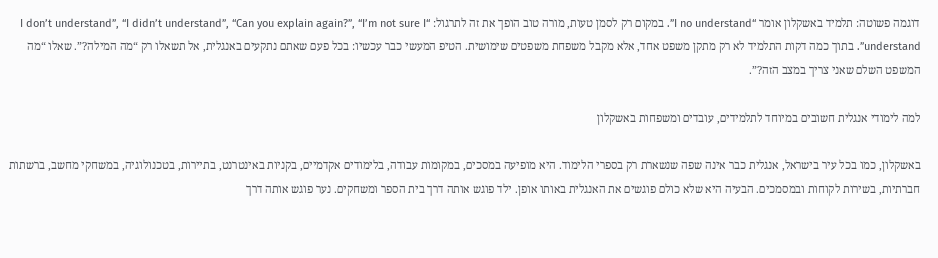דוגמה פשוטה: תלמיד באשקלון אומר “I no understand”. במקום רק לסמן טעות, מורה טוב הופך את זה לתרגול: “I don’t understand”, “I didn’t understand”, “Can you explain again?”, “I’m not sure I understand”. בתוך כמה דקות התלמיד לא רק מתקן משפט אחד, אלא מקבל משפחת משפטים שימושית. הטיפ המעשי כבר עכשיו: בכל פעם שאתם נתקעים באנגלית, אל תשאלו רק “מה המילה?”. שאלו “מה המשפט השלם שאני צריך במצב הזה?”.

למה לימודי אנגלית חשובים במיוחד לתלמידים, עובדים ומשפחות באשקלון

באשקלון, כמו בכל עיר בישראל, אנגלית כבר אינה שפה שנשארת רק בספרי הלימוד. היא מופיעה במסכים, במקומות עבודה, בלימודים אקדמיים, בקניות באינטרנט, בתיירות, בטכנולוגיה, במשחקי מחשב, ברשתות חברתיות, בשירות לקוחות ובמסמכים. הבעיה היא שלא כולם פוגשים את האנגלית באותו אופן. ילד פוגש אותה דרך בית הספר ומשחקים. נער פוגש אותה דרך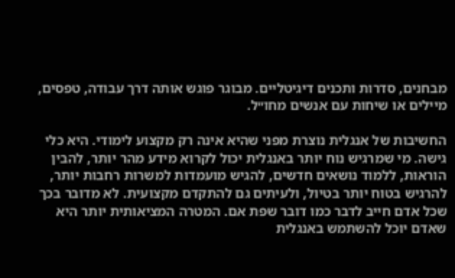מבחנים, סדרות ותכנים דיגיטליים. מבוגר פוגש אותה דרך עבודה, טפסים, מיילים או שיחות עם אנשים מחו״ל.

החשיבות של אנגלית נוצרת מפני שהיא אינה רק מקצוע לימודי. היא כלי גישה. מי שמרגיש נוח יותר באנגלית יכול לקרוא מידע מהר יותר, להבין הוראות, ללמוד נושאים חדשים, להגיש מועמדות למשרות רחבות יותר, להרגיש בטוח יותר בטיול, ולעיתים גם להתקדם מקצועית. לא מדובר בכך שכל אדם חייב לדבר כמו דובר שפת אם. המטרה המציאותית יותר היא שאדם יוכל להשתמש באנגלית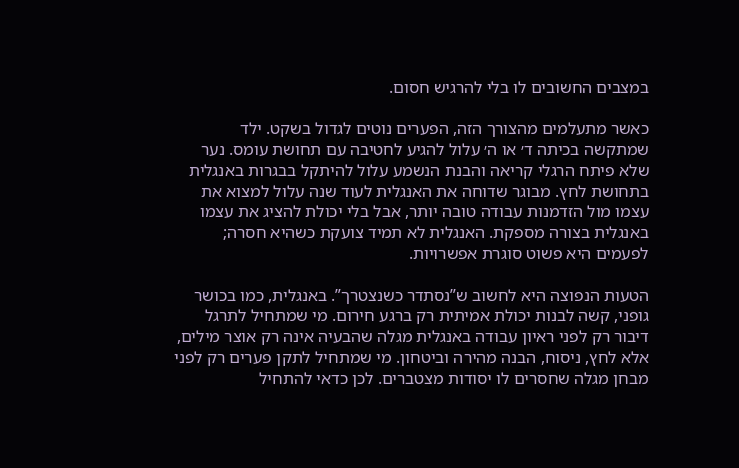במצבים החשובים לו בלי להרגיש חסום.

כאשר מתעלמים מהצורך הזה, הפערים נוטים לגדול בשקט. ילד שמתקשה בכיתה ד׳ או ה׳ עלול להגיע לחטיבה עם תחושת עומס. נער שלא פיתח הרגלי קריאה והבנת הנשמע עלול להיתקל בבגרות באנגלית בתחושת לחץ. מבוגר שדוחה את האנגלית לעוד שנה עלול למצוא את עצמו מול הזדמנות עבודה טובה יותר, אבל בלי יכולת להציג את עצמו באנגלית בצורה מספקת. האנגלית לא תמיד צועקת כשהיא חסרה; לפעמים היא פשוט סוגרת אפשרויות.

הטעות הנפוצה היא לחשוב ש”נסתדר כשנצטרך”. באנגלית, כמו בכושר גופני, קשה לבנות יכולת אמיתית רק ברגע חירום. מי שמתחיל לתרגל דיבור רק לפני ראיון עבודה באנגלית מגלה שהבעיה אינה רק אוצר מילים, אלא לחץ, ניסוח, הבנה מהירה וביטחון. מי שמתחיל לתקן פערים רק לפני מבחן מגלה שחסרים לו יסודות מצטברים. לכן כדאי להתחיל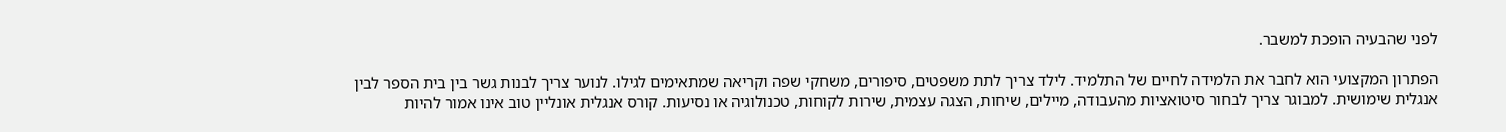לפני שהבעיה הופכת למשבר.

הפתרון המקצועי הוא לחבר את הלמידה לחיים של התלמיד. לילד צריך לתת משפטים, סיפורים, משחקי שפה וקריאה שמתאימים לגילו. לנוער צריך לבנות גשר בין בית הספר לבין אנגלית שימושית. למבוגר צריך לבחור סיטואציות מהעבודה, מיילים, שיחות, הצגה עצמית, שירות לקוחות, טכנולוגיה או נסיעות. קורס אנגלית אונליין טוב אינו אמור להיות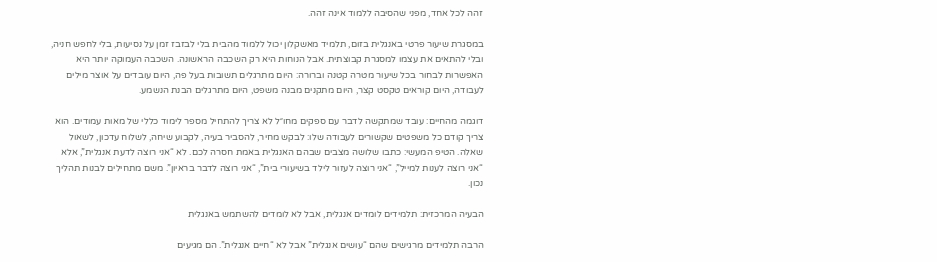זהה לכל אחד, מפני שהסיבה ללמוד אינה זהה.

במסגרת שיעור פרטי באנגלית בזום, תלמיד מאשקלון יכול ללמוד מהבית בלי לבזבז זמן על נסיעות, בלי לחפש חניה, ובלי להתאים את עצמו למסגרת קבוצתית. אבל הנוחות היא רק השכבה הראשונה. השכבה העמוקה יותר היא האפשרות לבחור בכל שיעור מטרה קטנה וברורה: היום מתרגלים תשובות בעל פה, היום עובדים על אוצר מילים לעבודה, היום קוראים טקסט קצר, היום מתקנים מבנה משפט, היום מתרגלים הבנת הנשמע.

דוגמה מהחיים: עובד שמתקשה לדבר עם ספקים מחו״ל לא צריך להתחיל מספר לימוד כללי של מאות עמודים. הוא צריך קודם כל משפטים שקשורים לעבודה שלו: לבקש מחיר, להסביר בעיה, לקבוע שיחה, לשלוח עדכון, לשאול שאלה. הטיפ המעשי: כתבו שלושה מצבים שבהם האנגלית באמת חסרה לכם. לא “אני רוצה לדעת אנגלית”, אלא “אני רוצה לענות למייל”, “אני רוצה לעזור לילד בשיעורי בית”, “אני רוצה לדבר בראיון”. משם מתחילים לבנות תהליך נכון.

הבעיה המרכזית: תלמידים לומדים אנגלית, אבל לא לומדים להשתמש באנגלית

הרבה תלמידים מרגישים שהם “עושים אנגלית” אבל לא “חיים אנגלית”. הם מגיעים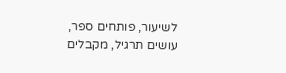לשיעור, פותחים ספר, עושים תרגיל, מקבלים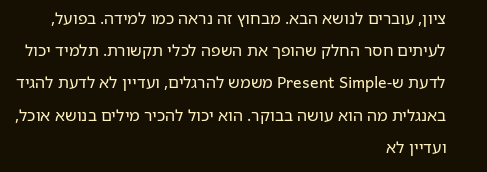ציון, עוברים לנושא הבא. מבחוץ זה נראה כמו למידה. בפועל, לעיתים חסר החלק שהופך את השפה לכלי תקשורת. תלמיד יכול לדעת ש-Present Simple משמש להרגלים, ועדיין לא לדעת להגיד באנגלית מה הוא עושה בבוקר. הוא יכול להכיר מילים בנושא אוכל, ועדיין לא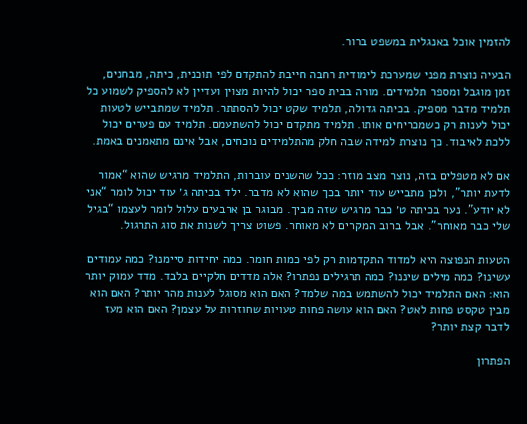להזמין אוכל באנגלית במשפט ברור.

הבעיה נוצרת מפני שמערכת לימודית רחבה חייבת להתקדם לפי תוכנית, כיתה, מבחנים, זמן מוגבל ומספר תלמידים. מורה בבית ספר יכול להיות מצוין ועדיין לא להספיק לשמוע כל תלמיד מדבר מספיק. בכיתה גדולה, תלמיד שקט יכול להסתתר. תלמיד שמתבייש לטעות יכול לענות רק כשמכריחים אותו. תלמיד מתקדם יכול להשתעמם. תלמיד עם פערים יכול ללכת לאיבוד. כך נוצרת למידה שבה חלק מהתלמידים נוכחים, אבל אינם מתאמנים באמת.

אם לא מטפלים בזה, נוצר מצב מוזר: ככל שהשנים עוברות, התלמיד מרגיש שהוא “אמור לדעת יותר”, ולכן מתבייש עוד יותר בכך שהוא לא מדבר. ילד בכיתה ג׳ עוד יכול לומר “אני לא יודע”. נער בכיתה ט׳ כבר מרגיש שזה מביך. מבוגר בן ארבעים עלול לומר לעצמו “בגיל שלי כבר מאוחר”. אבל ברוב המקרים לא מאוחר. פשוט צריך לשנות את סוג התרגול.

הטעות הנפוצה היא למדוד התקדמות רק לפי כמות חומר. כמה יחידות סיימנו? כמה עמודים עשינו? כמה מילים שיננו? כמה תרגילים נפתרו? אלה מדדים חלקיים בלבד. מדד עמוק יותר הוא: האם התלמיד יכול להשתמש במה שלמד? האם הוא מסוגל לענות מהר יותר? האם הוא מבין טקסט פחות לאט? האם הוא עושה פחות טעויות שחוזרות על עצמן? האם הוא מעז לדבר קצת יותר?

הפתרון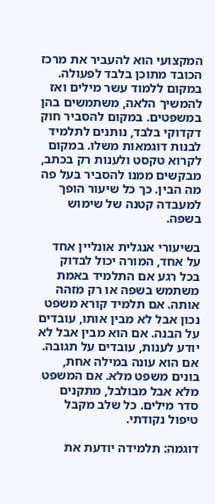המקצועי הוא להעביר את מרכז הכובד מתוכן בלבד לפעולה. במקום ללמוד עשר מילים ואז להמשיך הלאה, משתמשים בהן במשפטים. במקום להסביר חוק דקדוקי בלבד, נותנים לתלמיד לבנות דוגמאות משלו. במקום לקרוא טקסט ולענות רק בכתב, מבקשים ממנו להסביר בעל פה מה הבין. כך כל שיעור הופך למעבדה קטנה של שימוש בשפה.

בשיעורי אנגלית אונליין אחד על אחד, המורה יכול לבדוק בכל רגע אם התלמיד באמת משתמש בשפה או רק מזהה אותה. אם תלמיד קורא משפט נכון אבל לא מבין אותו, עובדים על הבנה. אם הוא מבין אבל לא יודע לענות, עובדים על תגובה. אם הוא עונה במילה אחת, בונים משפט מלא. אם המשפט מלא אבל מבולבל, מתקנים סדר מילים. כל שלב מקבל טיפול נקודתי.

דוגמה: תלמידה יודעת את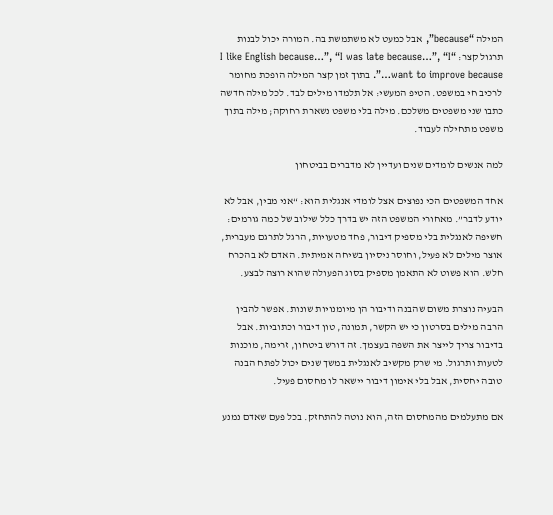המילה “because”, אבל כמעט לא משתמשת בה. המורה יכול לבנות תרגול קצר: “I like English because…”, “I was late because…”, “I want to improve because…”. בתוך זמן קצר המילה הופכת מחומר לרכיב חי במשפט. הטיפ המעשי: אל תלמדו מילים לבד. לכל מילה חדשה כתבו שני משפטים משלכם. מילה בלי משפט נשארת רחוקה; מילה בתוך משפט מתחילה לעבוד.

למה אנשים לומדים שנים ועדיין לא מדברים בביטחון

אחד המשפטים הכי נפוצים אצל לומדי אנגלית הוא: “אני מבין, אבל לא יודע לדבר”. מאחורי המשפט הזה יש בדרך כלל שילוב של כמה גורמים: חשיפה לאנגלית בלי מספיק דיבור, פחד מטעויות, הרגל לתרגם מעברית, אוצר מילים לא פעיל, וחוסר ניסיון בשיחה אמיתית. האדם לא בהכרח חלש. הוא פשוט לא התאמן מספיק בסוג הפעולה שהוא רוצה לבצע.

הבעיה נוצרת משום שהבנה ודיבור הן מיומנויות שונות. אפשר להבין הרבה מילים בסרטון כי יש הקשר, תמונה, טון דיבור וכתוביות. אבל בדיבור צריך לייצר את השפה בעצמך. זה דורש ביטחון, זרימה, מוכנות לטעות ותרגול. מי שרק מקשיב לאנגלית במשך שנים יכול לפתח הבנה טובה יחסית, אבל בלי אימון דיבור יישאר לו מחסום פעיל.

אם מתעלמים מהמחסום הזה, הוא נוטה להתחזק. בכל פעם שאדם נמנע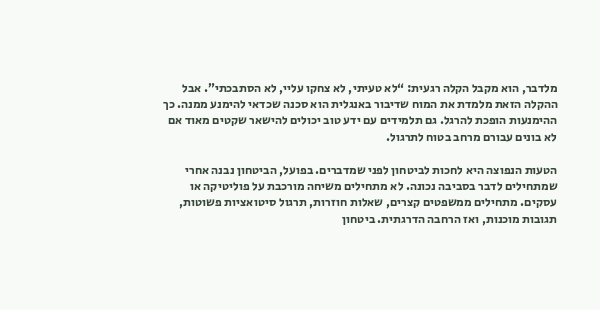מלדבר, הוא מקבל הקלה רגעית: “לא טעיתי, לא צחקו עליי, לא הסתבכתי”. אבל ההקלה הזאת מלמדת את המוח שדיבור באנגלית הוא סכנה שכדאי להימנע ממנה. כך ההימנעות הופכת להרגל. גם תלמידים עם ידע טוב יכולים להישאר שקטים מאוד אם לא בונים עבורם מרחב בטוח לתרגול.

הטעות הנפוצה היא לחכות לביטחון לפני שמדברים. בפועל, הביטחון נבנה אחרי שמתחילים לדבר בסביבה נכונה. לא מתחילים משיחה מורכבת על פוליטיקה או עסקים. מתחילים ממשפטים קצרים, שאלות חוזרות, תרגול סיטואציות פשוטות, תגובות מוכנות, ואז הרחבה הדרגתית. ביטחון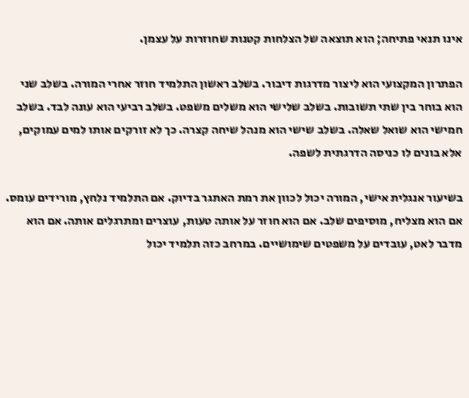אינו תנאי פתיחה; הוא תוצאה של הצלחות קטנות שחוזרות על עצמן.

הפתרון המקצועי הוא ליצור מדרגות דיבור. בשלב ראשון התלמיד חוזר אחרי המורה. בשלב שני הוא בוחר בין שתי תשובות. בשלב שלישי הוא משלים משפט. בשלב רביעי הוא עונה לבד. בשלב חמישי הוא שואל שאלה. בשלב שישי הוא מנהל שיחה קצרה. כך לא זורקים אותו למים עמוקים, אלא בונים לו כניסה הדרגתית לשפה.

בשיעור אנגלית אישי, המורה יכול לכוון את רמת האתגר בדיוק. אם התלמיד נלחץ, מורידים עומס. אם הוא מצליח, מוסיפים שלב. אם הוא חוזר על אותה טעות, עוצרים ומתרגלים אותה. אם הוא מדבר לאט, עובדים על משפטים שימושיים. במרחב כזה תלמיד יכול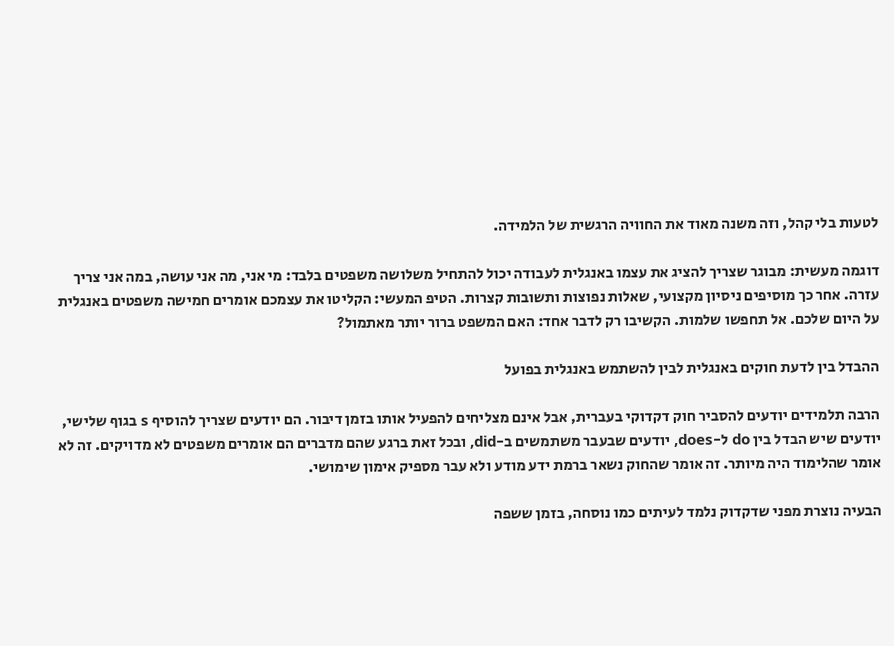לטעות בלי קהל, וזה משנה מאוד את החוויה הרגשית של הלמידה.

דוגמה מעשית: מבוגר שצריך להציג את עצמו באנגלית לעבודה יכול להתחיל משלושה משפטים בלבד: מי אני, מה אני עושה, במה אני צריך עזרה. אחר כך מוסיפים ניסיון מקצועי, שאלות נפוצות ותשובות קצרות. הטיפ המעשי: הקליטו את עצמכם אומרים חמישה משפטים באנגלית על היום שלכם. אל תחפשו שלמות. הקשיבו רק לדבר אחד: האם המשפט ברור יותר מאתמול?

ההבדל בין לדעת חוקים באנגלית לבין להשתמש באנגלית בפועל

הרבה תלמידים יודעים להסביר חוק דקדוקי בעברית, אבל אינם מצליחים להפעיל אותו בזמן דיבור. הם יודעים שצריך להוסיף s בגוף שלישי, יודעים שיש הבדל בין do ל-does, יודעים שבעבר משתמשים ב-did, ובכל זאת ברגע שהם מדברים הם אומרים משפטים לא מדויקים. זה לא אומר שהלימוד היה מיותר. זה אומר שהחוק נשאר ברמת ידע מודע ולא עבר מספיק אימון שימושי.

הבעיה נוצרת מפני שדקדוק נלמד לעיתים כמו נוסחה, בזמן ששפה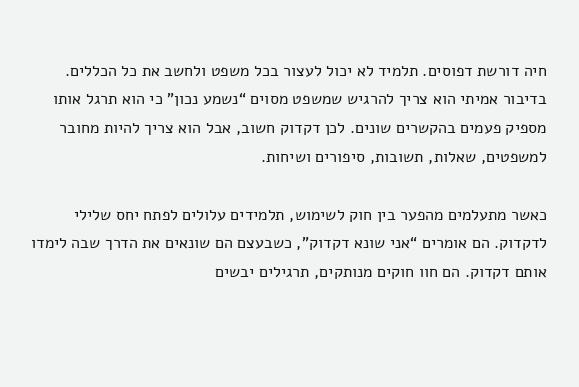חיה דורשת דפוסים. תלמיד לא יכול לעצור בכל משפט ולחשב את כל הכללים. בדיבור אמיתי הוא צריך להרגיש שמשפט מסוים “נשמע נכון” כי הוא תרגל אותו מספיק פעמים בהקשרים שונים. לכן דקדוק חשוב, אבל הוא צריך להיות מחובר למשפטים, שאלות, תשובות, סיפורים ושיחות.

כאשר מתעלמים מהפער בין חוק לשימוש, תלמידים עלולים לפתח יחס שלילי לדקדוק. הם אומרים “אני שונא דקדוק”, כשבעצם הם שונאים את הדרך שבה לימדו אותם דקדוק. הם חוו חוקים מנותקים, תרגילים יבשים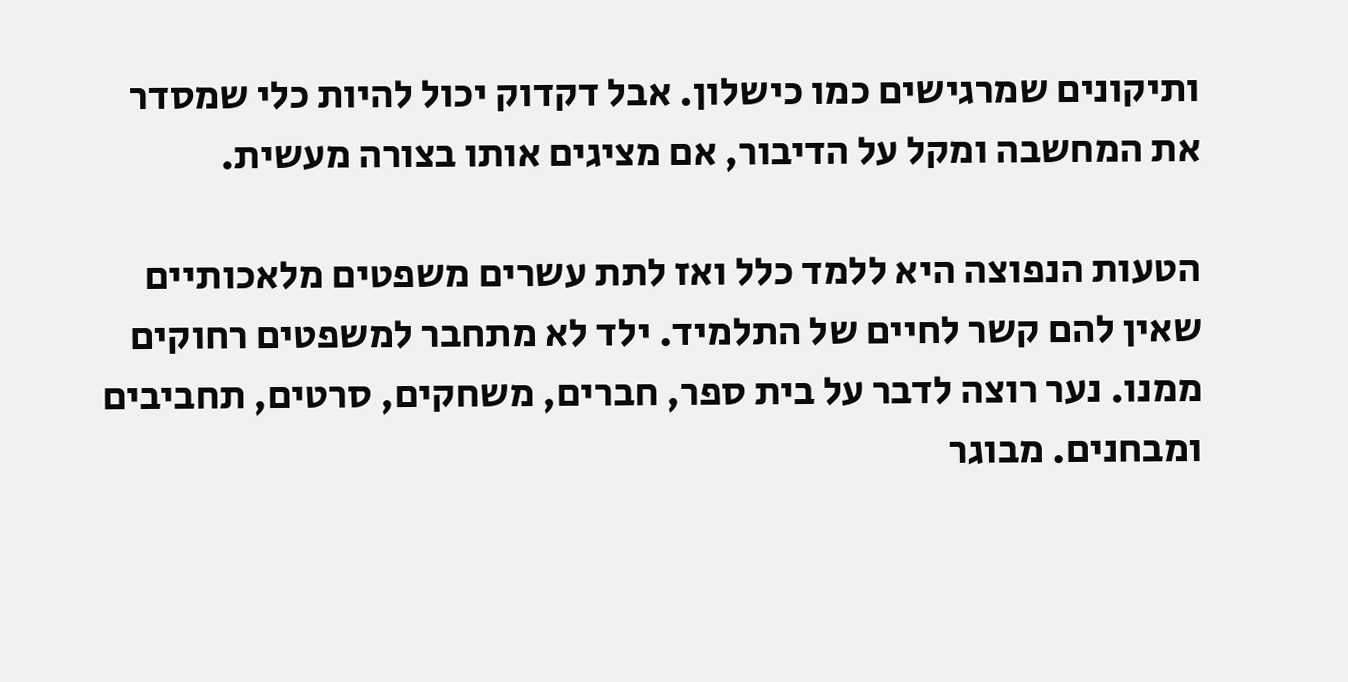ותיקונים שמרגישים כמו כישלון. אבל דקדוק יכול להיות כלי שמסדר את המחשבה ומקל על הדיבור, אם מציגים אותו בצורה מעשית.

הטעות הנפוצה היא ללמד כלל ואז לתת עשרים משפטים מלאכותיים שאין להם קשר לחיים של התלמיד. ילד לא מתחבר למשפטים רחוקים ממנו. נער רוצה לדבר על בית ספר, חברים, משחקים, סרטים, תחביבים ומבחנים. מבוגר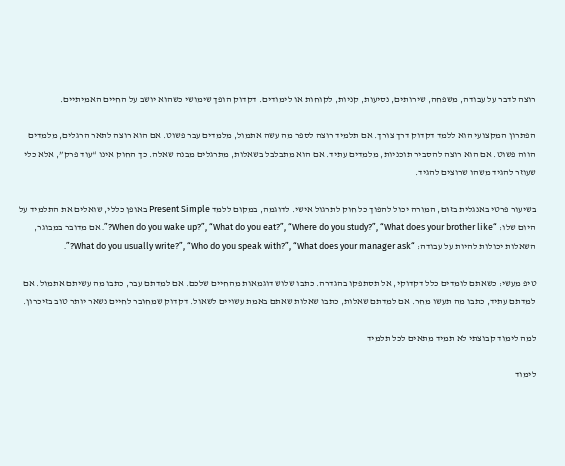רוצה לדבר על עבודה, משפחה, שירותים, נסיעות, קניות, לקוחות או לימודים. דקדוק הופך שימושי כשהוא יושב על החיים האמיתיים.

הפתרון המקצועי הוא ללמד דקדוק דרך צורך. אם תלמיד רוצה לספר מה עשה אתמול, מלמדים עבר פשוט. אם הוא רוצה לתאר הרגלים, מלמדים הווה פשוט. אם הוא רוצה להסביר תוכניות, מלמדים עתיד. אם הוא מתבלבל בשאלות, מתרגלים מבנה שאלה. כך החוק אינו “עוד פרק”, אלא כלי שעוזר להגיד משהו שרוצים להגיד.

בשיעור פרטי באנגלית בזום, המורה יכול להפוך כל חוק לתרגול אישי. לדוגמה, במקום ללמד Present Simple באופן כללי, שואלים את התלמיד על היום שלו: “When do you wake up?”, “What do you eat?”, “Where do you study?”, “What does your brother like?”. אם מדובר במבוגר, השאלות יכולות להיות על עבודה: “What do you usually write?”, “Who do you speak with?”, “What does your manager ask?”.

טיפ מעשי: כשאתם לומדים כלל דקדוקי, אל תסתפקו בהגדרה. כתבו שלוש דוגמאות מהחיים שלכם. אם למדתם עבר, כתבו מה עשיתם אתמול. אם למדתם עתיד, כתבו מה תעשו מחר. אם למדתם שאלות, כתבו שאלות שאתם באמת עשויים לשאול. דקדוק שמחובר לחיים נשאר יותר טוב בזיכרון.

למה לימוד קבוצתי לא תמיד מתאים לכל תלמיד

לימוד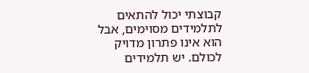קבוצתי יכול להתאים לתלמידים מסוימים, אבל הוא אינו פתרון מדויק לכולם. יש תלמידים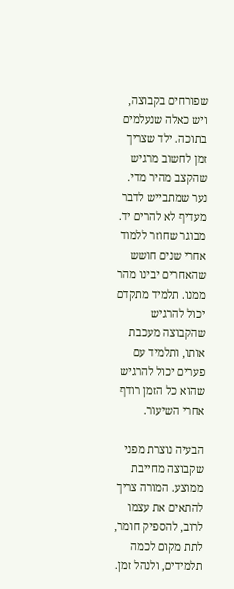שפורחים בקבוצה, ויש כאלה שנעלמים בתוכה. ילד שצריך זמן לחשוב מרגיש שהקצב מהיר מדי. נער שמתבייש לדבר מעדיף לא להרים יד. מבוגר שחוזר ללמוד אחרי שנים חושש שהאחרים יבינו מהר ממנו. תלמיד מתקדם יכול להרגיש שהקבוצה מעכבת אותו, ותלמיד עם פערים יכול להרגיש שהוא כל הזמן רודף אחרי השיעור.

הבעיה נוצרת מפני שקבוצה מחייבת ממוצע. המורה צריך להתאים את עצמו לרוב, להספיק חומר, לתת מקום לכמה תלמידים, ולנהל זמן.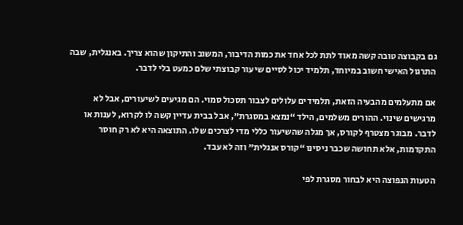גם בקבוצה טובה קשה מאוד לתת לכל אחד את כמות הדיבור, המשוב והתיקון שהוא צריך. באנגלית, שבה התרגול האישי חשוב במיוחד, תלמיד יכול לסיים שיעור קבוצתי שלם כמעט בלי לדבר.

אם מתעלמים מהבעיה הזאת, תלמידים עלולים לצבור תסכול סמוי. הם מגיעים לשיעורים, אבל לא מרגישים שינוי. ההורים משלמים, הילד “נמצא במסגרת”, אבל בבית עדיין קשה לו לקרוא, לענות או לדבר. מבוגר מצטרף לקורס, אך מגלה שהשיעור כללי מדי לצרכים שלו. התוצאה היא לא רק חוסר התקדמות, אלא תחושה שכבר ניסינו “קורס אנגלית” וזה לא עבד.

הטעות הנפוצה היא לבחור מסגרת לפי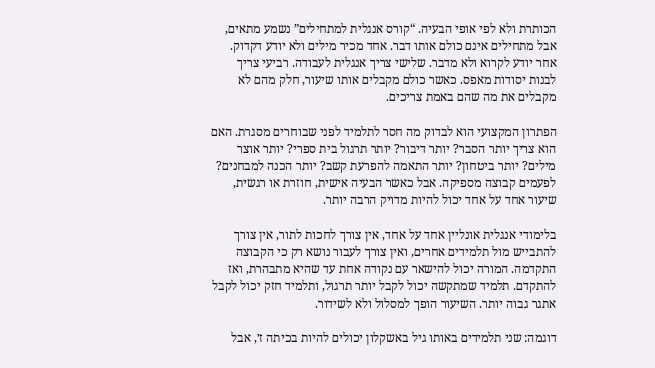הכותרת ולא לפי אופי הבעיה. “קורס אנגלית למתחילים” נשמע מתאים, אבל מתחילים אינם כולם אותו דבר. אחד מכיר מילים ולא יודע דקדוק. אחר יודע לקרוא ולא מדבר. שלישי צריך אנגלית לעבודה. רביעי צריך לבנות יסודות מאפס. כאשר כולם מקבלים אותו שיעור, חלק מהם לא מקבלים את מה שהם באמת צריכים.

הפתרון המקצועי הוא לבדוק מה חסר לתלמיד לפני שבוחרים מסגרת. האם הוא צריך יותר הסבר? יותר דיבור? יותר תרגול בית ספרי? יותר אוצר מילים? יותר ביטחון? יותר התאמה להפרעת קשב? יותר הכנה למבחנים? לפעמים קבוצה מספיקה. אבל כאשר הבעיה אישית, חוזרת או רגשית, שיעור אחד על אחד יכול להיות מדויק הרבה יותר.

בלימודי אנגלית אונליין אחד על אחד, אין צורך לחכות לתור, אין צורך להתבייש מול תלמידים אחרים, ואין צורך לעבור נושא רק כי הקבוצה התקדמה. המורה יכול להישאר עם נקודה אחת עד שהיא מתבהרת, ואז להתקדם. תלמיד שמתקשה יכול לקבל יותר תרגול, ותלמיד חזק יכול לקבל אתגר גבוה יותר. השיעור הופך למסלול ולא לשידור.

דוגמה: שני תלמידים באותו גיל באשקלון יכולים להיות בכיתה ז׳, אבל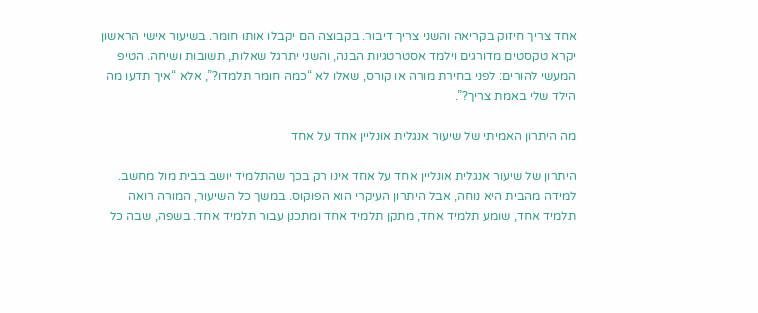אחד צריך חיזוק בקריאה והשני צריך דיבור. בקבוצה הם יקבלו אותו חומר. בשיעור אישי הראשון יקרא טקסטים מדורגים וילמד אסטרטגיות הבנה, והשני יתרגל שאלות, תשובות ושיחה. הטיפ המעשי להורים: לפני בחירת מורה או קורס, שאלו לא “כמה חומר תלמדו?”, אלא “איך תדעו מה הילד שלי באמת צריך?”.

מה היתרון האמיתי של שיעור אנגלית אונליין אחד על אחד

היתרון של שיעור אנגלית אונליין אחד על אחד אינו רק בכך שהתלמיד יושב בבית מול מחשב. למידה מהבית היא נוחה, אבל היתרון העיקרי הוא הפוקוס. במשך כל השיעור, המורה רואה תלמיד אחד, שומע תלמיד אחד, מתקן תלמיד אחד ומתכנן עבור תלמיד אחד. בשפה, שבה כל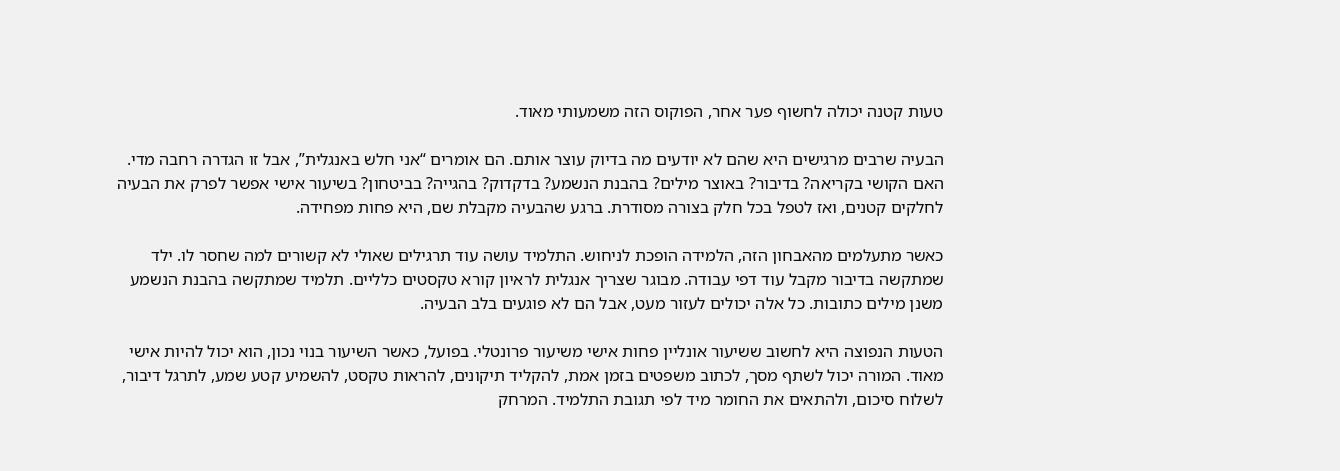טעות קטנה יכולה לחשוף פער אחר, הפוקוס הזה משמעותי מאוד.

הבעיה שרבים מרגישים היא שהם לא יודעים מה בדיוק עוצר אותם. הם אומרים “אני חלש באנגלית”, אבל זו הגדרה רחבה מדי. האם הקושי בקריאה? בדיבור? באוצר מילים? בהבנת הנשמע? בדקדוק? בהגייה? בביטחון? בשיעור אישי אפשר לפרק את הבעיה לחלקים קטנים, ואז לטפל בכל חלק בצורה מסודרת. ברגע שהבעיה מקבלת שם, היא פחות מפחידה.

כאשר מתעלמים מהאבחון הזה, הלמידה הופכת לניחוש. התלמיד עושה עוד תרגילים שאולי לא קשורים למה שחסר לו. ילד שמתקשה בדיבור מקבל עוד דפי עבודה. מבוגר שצריך אנגלית לראיון קורא טקסטים כלליים. תלמיד שמתקשה בהבנת הנשמע משנן מילים כתובות. כל אלה יכולים לעזור מעט, אבל הם לא פוגעים בלב הבעיה.

הטעות הנפוצה היא לחשוב ששיעור אונליין פחות אישי משיעור פרונטלי. בפועל, כאשר השיעור בנוי נכון, הוא יכול להיות אישי מאוד. המורה יכול לשתף מסך, לכתוב משפטים בזמן אמת, להקליד תיקונים, להראות טקסט, להשמיע קטע שמע, לתרגל דיבור, לשלוח סיכום, ולהתאים את החומר מיד לפי תגובת התלמיד. המרחק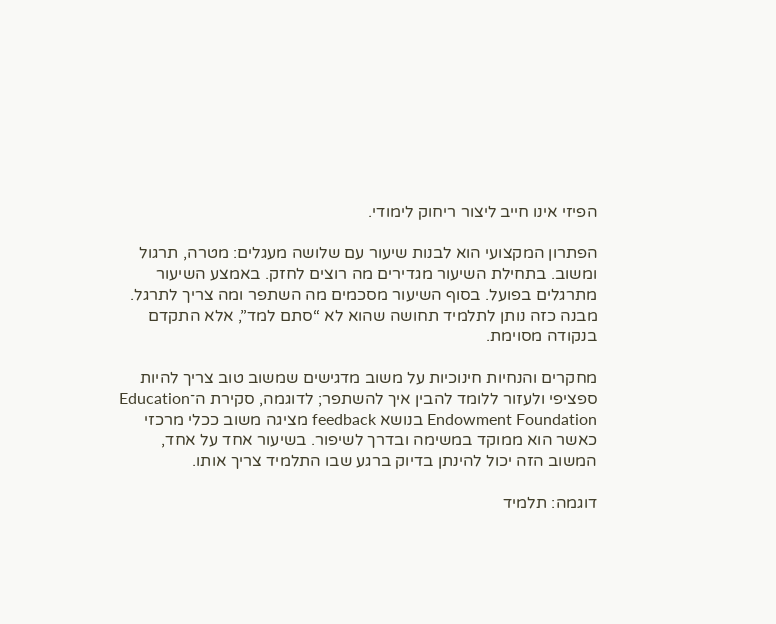הפיזי אינו חייב ליצור ריחוק לימודי.

הפתרון המקצועי הוא לבנות שיעור עם שלושה מעגלים: מטרה, תרגול ומשוב. בתחילת השיעור מגדירים מה רוצים לחזק. באמצע השיעור מתרגלים בפועל. בסוף השיעור מסכמים מה השתפר ומה צריך לתרגל. מבנה כזה נותן לתלמיד תחושה שהוא לא “סתם למד”, אלא התקדם בנקודה מסוימת.

מחקרים והנחיות חינוכיות על משוב מדגישים שמשוב טוב צריך להיות ספציפי ולעזור ללומד להבין איך להשתפר; לדוגמה, סקירת ה־Education Endowment Foundation בנושא feedback מציגה משוב ככלי מרכזי כאשר הוא ממוקד במשימה ובדרך לשיפור. בשיעור אחד על אחד, המשוב הזה יכול להינתן בדיוק ברגע שבו התלמיד צריך אותו.

דוגמה: תלמיד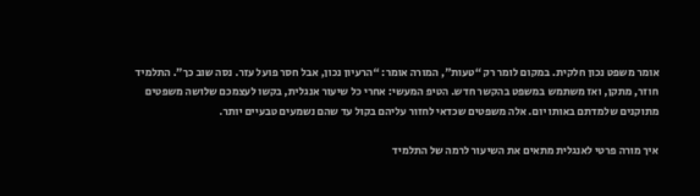אומר משפט נכון חלקית. במקום לומר רק “טעות”, המורה אומר: “הרעיון נכון, אבל חסר פועל עזר. נסה שוב כך”. התלמיד חוזר, מתקן, ואז משתמש במשפט בהקשר חדש. הטיפ המעשי: אחרי כל שיעור אנגלית, בקשו לעצמכם שלושה משפטים מתוקנים שלמדתם באותו יום. אלה משפטים שכדאי לחזור עליהם בקול עד שהם נשמעים טבעיים יותר.

איך מורה פרטי לאנגלית מתאים את השיעור לרמה של התלמיד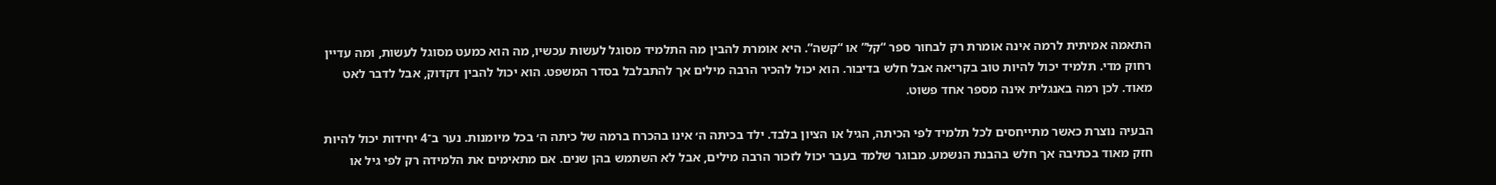התאמה אמיתית לרמה אינה אומרת רק לבחור ספר “קל” או “קשה”. היא אומרת להבין מה התלמיד מסוגל לעשות עכשיו, מה הוא כמעט מסוגל לעשות, ומה עדיין רחוק מדי. תלמיד יכול להיות טוב בקריאה אבל חלש בדיבור. הוא יכול להכיר הרבה מילים אך להתבלבל בסדר המשפט. הוא יכול להבין דקדוק, אבל לדבר לאט מאוד. לכן רמה באנגלית אינה מספר אחד פשוט.

הבעיה נוצרת כאשר מתייחסים לכל תלמיד לפי הכיתה, הגיל או הציון בלבד. ילד בכיתה ה׳ אינו בהכרח ברמה של כיתה ה׳ בכל מיומנות. נער ב־4 יחידות יכול להיות חזק מאוד בכתיבה אך חלש בהבנת הנשמע. מבוגר שלמד בעבר יכול לזכור הרבה מילים, אבל לא השתמש בהן שנים. אם מתאימים את הלמידה רק לפי גיל או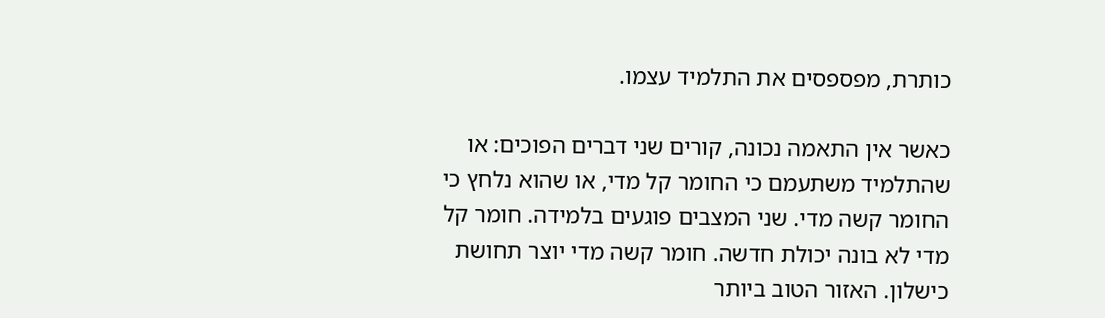כותרת, מפספסים את התלמיד עצמו.

כאשר אין התאמה נכונה, קורים שני דברים הפוכים: או שהתלמיד משתעמם כי החומר קל מדי, או שהוא נלחץ כי החומר קשה מדי. שני המצבים פוגעים בלמידה. חומר קל מדי לא בונה יכולת חדשה. חומר קשה מדי יוצר תחושת כישלון. האזור הטוב ביותר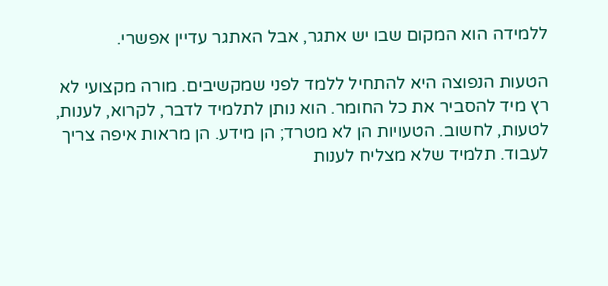ללמידה הוא המקום שבו יש אתגר, אבל האתגר עדיין אפשרי.

הטעות הנפוצה היא להתחיל ללמד לפני שמקשיבים. מורה מקצועי לא רץ מיד להסביר את כל החומר. הוא נותן לתלמיד לדבר, לקרוא, לענות, לטעות, לחשוב. הטעויות הן לא מטרד; הן מידע. הן מראות איפה צריך לעבוד. תלמיד שלא מצליח לענות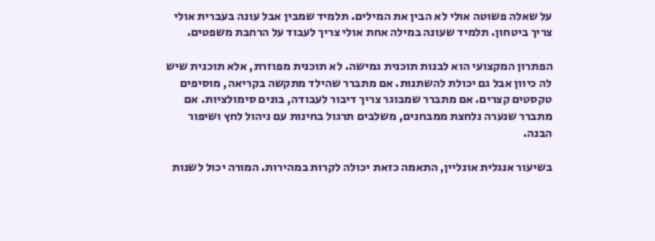על שאלה פשוטה אולי לא הבין את המילים. תלמיד שמבין אבל עונה בעברית אולי צריך ביטחון. תלמיד שעונה במילה אחת אולי צריך לעבוד על הרחבת משפטים.

הפתרון המקצועי הוא לבנות תוכנית גמישה. לא תוכנית מפוזרת, אלא תוכנית שיש לה כיוון אבל גם יכולת להשתנות. אם מתברר שהילד מתקשה בקריאה, מוסיפים טקסטים קצרים. אם מתברר שמבוגר צריך דיבור לעבודה, בונים סימולציות. אם מתברר שנערה נלחצת ממבחנים, משלבים תרגול בחינות עם ניהול לחץ ושיפור הבנה.

בשיעור אנגלית אונליין, התאמה כזאת יכולה לקרות במהירות. המורה יכול לשנות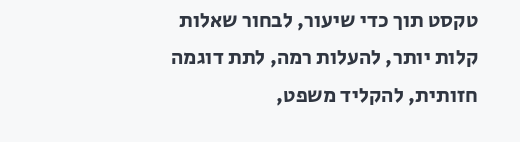טקסט תוך כדי שיעור, לבחור שאלות קלות יותר, להעלות רמה, לתת דוגמה חזותית, להקליד משפט,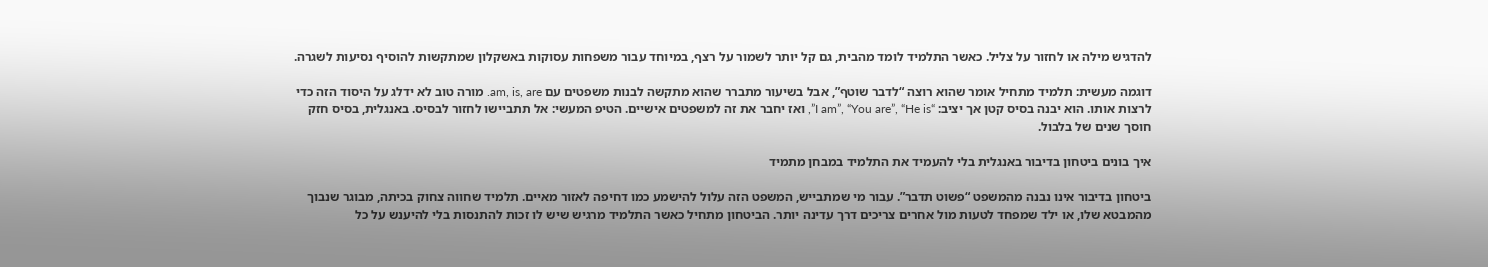להדגיש מילה או לחזור על צליל. כאשר התלמיד לומד מהבית, גם קל יותר לשמור על רצף, במיוחד עבור משפחות עסוקות באשקלון שמתקשות להוסיף נסיעות לשגרה.

דוגמה מעשית: תלמיד מתחיל אומר שהוא רוצה “לדבר שוטף”, אבל בשיעור מתברר שהוא מתקשה לבנות משפטים עם am, is, are. מורה טוב לא ידלג על היסוד הזה כדי לרצות אותו. הוא יבנה בסיס קטן אך יציב: “I am”, “You are”, “He is”, ואז יחבר את זה למשפטים אישיים. הטיפ המעשי: אל תתביישו לחזור לבסיס. באנגלית, בסיס חזק חוסך שנים של בלבול.

איך בונים ביטחון בדיבור באנגלית בלי להעמיד את התלמיד במבחן מתמיד

ביטחון בדיבור אינו נבנה מהמשפט “פשוט תדבר”. עבור מי שמתבייש, המשפט הזה עלול להישמע כמו דחיפה לאזור מאיים. תלמיד שחווה צחוק בכיתה, מבוגר שנבוך מהמבטא שלו, או ילד שמפחד לטעות מול אחרים צריכים דרך עדינה יותר. הביטחון מתחיל כאשר התלמיד מרגיש שיש לו זכות להתנסות בלי להיענש על כל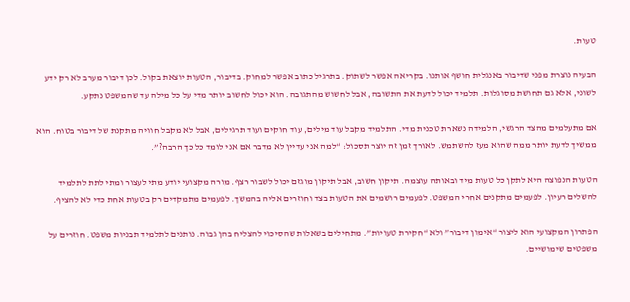טעות.

הבעיה נוצרת מפני שדיבור באנגלית חושף אותנו. בקריאה אפשר לשתוק. בתרגיל כתוב אפשר למחוק. בדיבור, הטעות יוצאת בקול. לכן דיבור מערב לא רק ידע לשוני, אלא גם תחושת מסוגלות. תלמיד יכול לדעת את התשובה, אבל לחשוש מהתגובה. הוא יכול לחשוב יותר מדי על כל מילה עד שהמשפט נתקע.

אם מתעלמים מהצד הרגשי, הלמידה נשארת טכנית מדי. התלמיד מקבל עוד מילים, עוד חוקים ועוד תרגילים, אבל לא מקבל חוויה מתקנת של דיבור בטוח. הוא ממשיך לדעת יותר ממה שהוא מעז להשתמש. לאורך זמן זה יוצר תסכול: “למה אני עדיין לא מדבר אם אני לומד כל כך הרבה?”.

הטעות הנפוצה היא לתקן כל טעות מיד ובאותה עוצמה. תיקון חשוב, אבל תיקון מוגזם יכול לשבור רצף. מורה מקצועי יודע מתי לעצור ומתי לתת לתלמיד להשלים רעיון. לפעמים מתקנים אחרי המשפט. לפעמים רושמים את הטעות בצד וחוזרים אליה בהמשך. לפעמים מתמקדים רק בטעות אחת כדי לא להציף.

הפתרון המקצועי הוא ליצור “אימון דיבור” ולא “חקירת טעויות”. מתחילים בשאלות שהסיכוי להצליח בהן גבוה. נותנים לתלמיד תבניות משפט. חוזרים על משפטים שימושיים.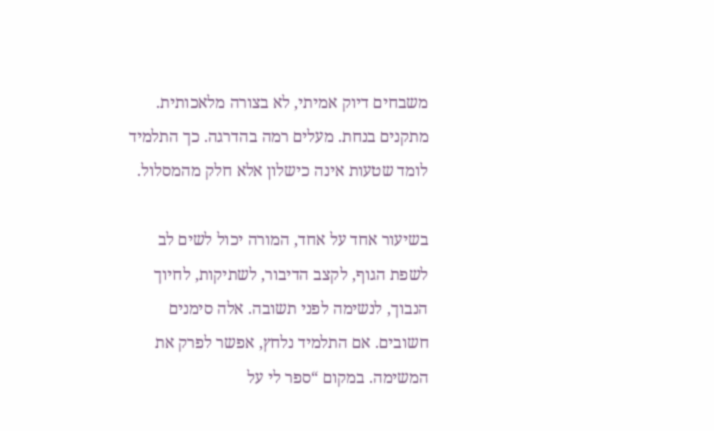משבחים דיוק אמיתי, לא בצורה מלאכותית. מתקנים בנחת. מעלים רמה בהדרגה. כך התלמיד לומד שטעות אינה כישלון אלא חלק מהמסלול.

בשיעור אחד על אחד, המורה יכול לשים לב לשפת הגוף, לקצב הדיבור, לשתיקות, לחיוך הנבוך, לנשימה לפני תשובה. אלה סימנים חשובים. אם התלמיד נלחץ, אפשר לפרק את המשימה. במקום “ספר לי על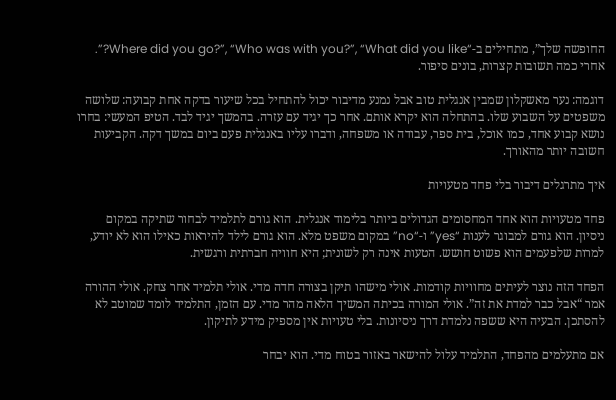החופשה שלך”, מתחילים ב-“Where did you go?”, “Who was with you?”, “What did you like?”. אחרי כמה תשובות קצרות, בונים סיפור.

דוגמה: נער מאשקלון שמבין אנגלית טוב אבל נמנע מדיבור יכול להתחיל בכל שיעור בדקה אחת קבועה: שלושה משפטים על השבוע שלו. בהתחלה הוא יקרא אותם. אחר כך יגיד עם עזרה. בהמשך יגיד לבד. הטיפ המעשי: בחרו נושא קבוע אחד, כמו אוכל, בית ספר, עבודה או משפחה, ודברו עליו באנגלית פעם ביום במשך דקה. הקביעות חשובה יותר מהאורך.

איך מתרגלים דיבור בלי פחד מטעויות

פחד מטעויות הוא אחד המחסומים הגדולים ביותר בלימוד אנגלית. הוא גורם לתלמיד לבחור שתיקה במקום ניסיון. הוא גורם למבוגר לענות “yes” ו-“no” במקום משפט מלא. הוא גורם לילד להיראות כאילו הוא לא יודע, למרות שלפעמים הוא פשוט חושש. הטעות אינה רק לשונית; היא חוויה חברתית ורגשית.

הפחד הזה נוצר לעיתים מחוויות קודמות. אולי מישהו תיקן בצורה חדה מדי. אולי תלמיד אחר צחק. אולי ההורה אמר “אבל כבר למדת את זה”. אולי המורה בכיתה המשיך הלאה מהר מדי. עם הזמן, התלמיד לומד שמוטב לא להסתכן. הבעיה היא ששפה נלמדת דרך ניסיונות. בלי טעויות אין מספיק מידע לתיקון.

אם מתעלמים מהפחד, התלמיד עלול להישאר באזור בטוח מדי. הוא יבחר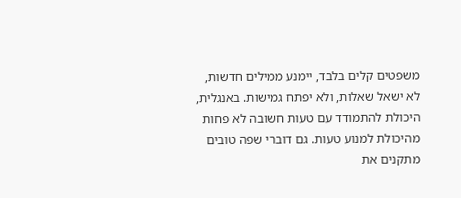משפטים קלים בלבד, יימנע ממילים חדשות, לא ישאל שאלות, ולא יפתח גמישות. באנגלית, היכולת להתמודד עם טעות חשובה לא פחות מהיכולת למנוע טעות. גם דוברי שפה טובים מתקנים את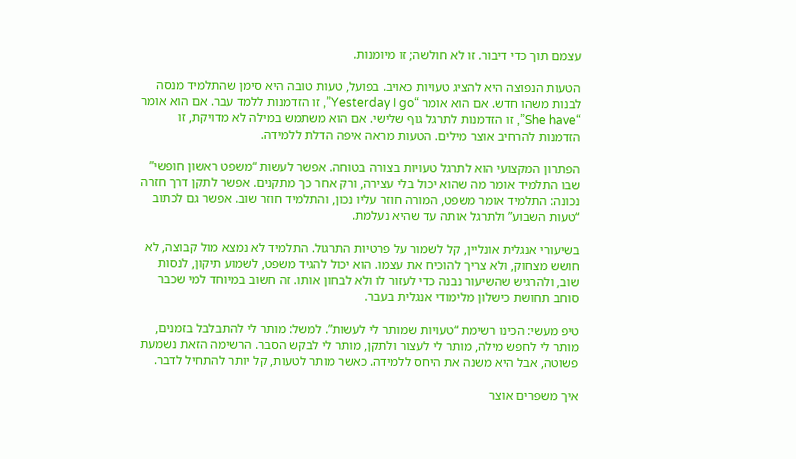עצמם תוך כדי דיבור. זו לא חולשה; זו מיומנות.

הטעות הנפוצה היא להציג טעויות כאויב. בפועל, טעות טובה היא סימן שהתלמיד מנסה לבנות משהו חדש. אם הוא אומר “Yesterday I go”, זו הזדמנות ללמד עבר. אם הוא אומר “She have”, זו הזדמנות לתרגל גוף שלישי. אם הוא משתמש במילה לא מדויקת, זו הזדמנות להרחיב אוצר מילים. הטעות מראה איפה הדלת ללמידה.

הפתרון המקצועי הוא לתרגל טעויות בצורה בטוחה. אפשר לעשות “משפט ראשון חופשי” שבו התלמיד אומר מה שהוא יכול בלי עצירה, ורק אחר כך מתקנים. אפשר לתקן דרך חזרה נכונה: התלמיד אומר משפט, המורה חוזר עליו נכון, והתלמיד חוזר שוב. אפשר גם לכתוב “טעות השבוע” ולתרגל אותה עד שהיא נעלמת.

בשיעורי אנגלית אונליין, קל לשמור על פרטיות התרגול. התלמיד לא נמצא מול קבוצה, לא חושש מצחוק, ולא צריך להוכיח את עצמו. הוא יכול להגיד משפט, לשמוע תיקון, לנסות שוב, ולהרגיש שהשיעור נבנה כדי לעזור לו ולא לבחון אותו. זה חשוב במיוחד למי שכבר סוחב תחושת כישלון מלימודי אנגלית בעבר.

טיפ מעשי: הכינו רשימת “טעויות שמותר לי לעשות”. למשל: מותר לי להתבלבל בזמנים, מותר לי לחפש מילה, מותר לי לעצור ולתקן, מותר לי לבקש הסבר. הרשימה הזאת נשמעת פשוטה, אבל היא משנה את היחס ללמידה. כאשר מותר לטעות, קל יותר להתחיל לדבר.

איך משפרים אוצר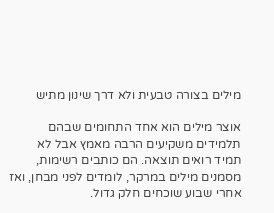מילים בצורה טבעית ולא דרך שינון מתיש

אוצר מילים הוא אחד התחומים שבהם תלמידים משקיעים הרבה מאמץ אבל לא תמיד רואים תוצאה. הם כותבים רשימות, מסמנים מילים במרקר, לומדים לפני מבחן, ואז אחרי שבוע שוכחים חלק גדול.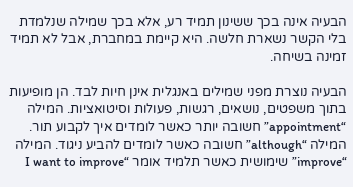הבעיה אינה בכך ששינון תמיד רע, אלא בכך שמילה שנלמדת בלי הקשר נשארת חלשה. היא קיימת במחברת, אבל לא תמיד זמינה בשיחה.

הבעיה נוצרת מפני שמילים באנגלית אינן חיות לבד. הן מופיעות בתוך משפטים, נושאים, רגשות, פעולות וסיטואציות. המילה “appointment” חשובה יותר כאשר לומדים איך לקבוע תור. המילה “although” חשובה כאשר לומדים להביע ניגוד. המילה “improve” שימושית כאשר תלמיד אומר “I want to improve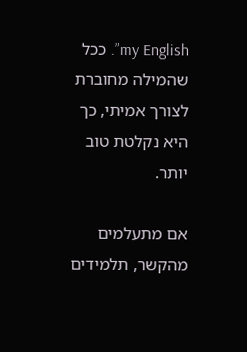my English”. ככל שהמילה מחוברת לצורך אמיתי, כך היא נקלטת טוב יותר.

אם מתעלמים מהקשר, תלמידים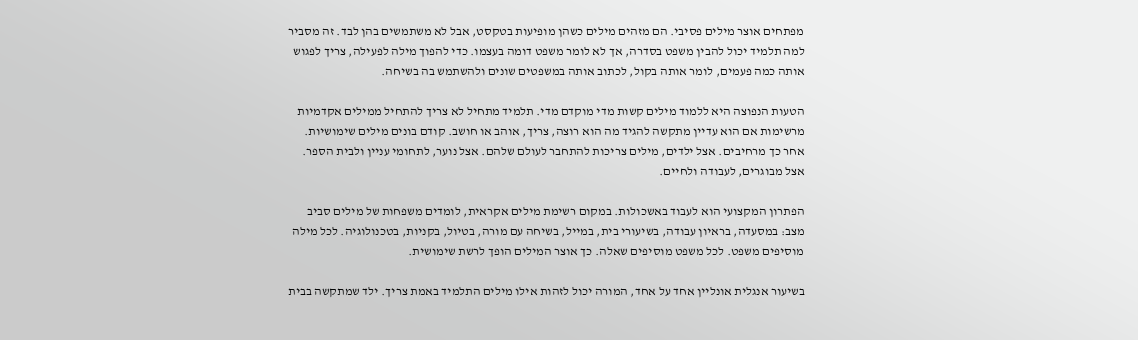מפתחים אוצר מילים פסיבי. הם מזהים מילים כשהן מופיעות בטקסט, אבל לא משתמשים בהן לבד. זה מסביר למה תלמיד יכול להבין משפט בסדרה, אך לא לומר משפט דומה בעצמו. כדי להפוך מילה לפעילה, צריך לפגוש אותה כמה פעמים, לומר אותה בקול, לכתוב אותה במשפטים שונים ולהשתמש בה בשיחה.

הטעות הנפוצה היא ללמוד מילים קשות מדי מוקדם מדי. תלמיד מתחיל לא צריך להתחיל ממילים אקדמיות מרשימות אם הוא עדיין מתקשה להגיד מה הוא רוצה, צריך, אוהב או חושב. קודם בונים מילים שימושיות. אחר כך מרחיבים. אצל ילדים, מילים צריכות להתחבר לעולם שלהם. אצל נוער, לתחומי עניין ולבית הספר. אצל מבוגרים, לעבודה ולחיים.

הפתרון המקצועי הוא לעבוד באשכולות. במקום רשימת מילים אקראית, לומדים משפחות של מילים סביב מצב: במסעדה, בראיון עבודה, בשיעורי בית, במייל, בשיחה עם מורה, בטיול, בקניות, בטכנולוגיה. לכל מילה מוסיפים משפט. לכל משפט מוסיפים שאלה. כך אוצר המילים הופך לרשת שימושית.

בשיעור אנגלית אונליין אחד על אחד, המורה יכול לזהות אילו מילים התלמיד באמת צריך. ילד שמתקשה בבית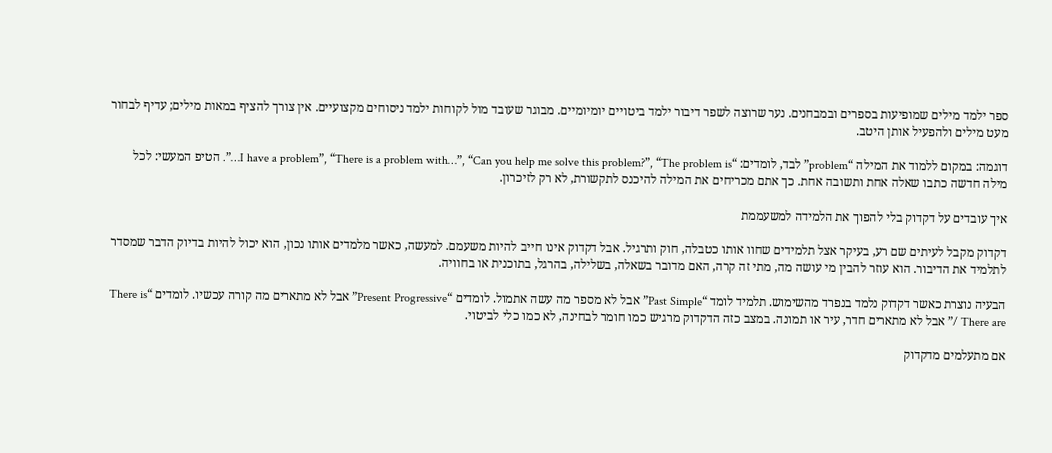ספר ילמד מילים שמופיעות בספרים ובמבחנים. נער שרוצה לשפר דיבור ילמד ביטויים יומיומיים. מבוגר שעובד מול לקוחות ילמד ניסוחים מקצועיים. אין צורך להציף במאות מילים; עדיף לבחור מעט מילים ולהפעיל אותן היטב.

דוגמה: במקום ללמוד את המילה “problem” לבד, לומדים: “I have a problem”, “There is a problem with…”, “Can you help me solve this problem?”, “The problem is…”. הטיפ המעשי: לכל מילה חדשה כתבו שאלה אחת ותשובה אחת. כך אתם מכריחים את המילה להיכנס לתקשורת, לא רק לזיכרון.

איך עובדים על דקדוק בלי להפוך את הלמידה למשעממת

דקדוק מקבל לעיתים שם רע, בעיקר אצל תלמידים שחוו אותו כטבלה, חוק ותרגיל. אבל דקדוק אינו חייב להיות משעמם. למעשה, כאשר מלמדים אותו נכון, הוא יכול להיות בדיוק הדבר שמסדר לתלמיד את הדיבור. הוא עוזר להבין מי עושה מה, מתי זה קרה, האם מדובר בשאלה, בשלילה, בהרגל, בתוכנית או בחוויה.

הבעיה נוצרת כאשר דקדוק נלמד בנפרד מהשימוש. תלמיד לומד “Past Simple” אבל לא מספר מה עשה אתמול. לומדים “Present Progressive” אבל לא מתארים מה קורה עכשיו. לומדים “There is / There are” אבל לא מתארים חדר, עיר או תמונה. במצב כזה הדקדוק מרגיש כמו חומר לבחינה, לא כמו כלי לביטוי.

אם מתעלמים מדקדוק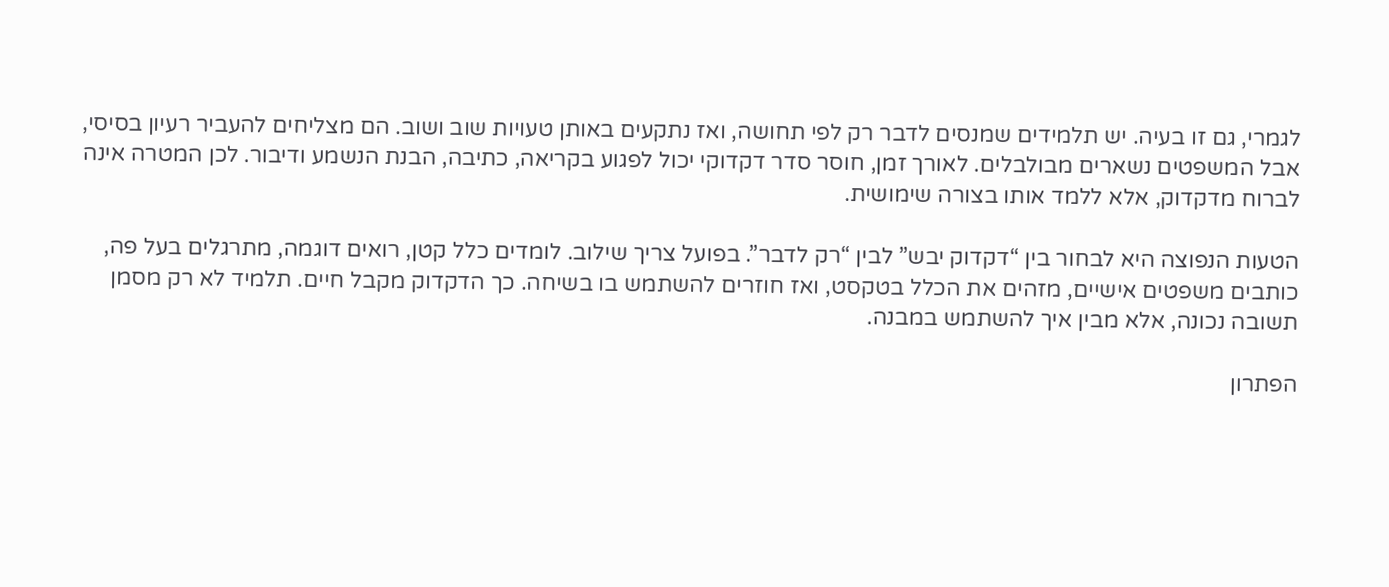לגמרי, גם זו בעיה. יש תלמידים שמנסים לדבר רק לפי תחושה, ואז נתקעים באותן טעויות שוב ושוב. הם מצליחים להעביר רעיון בסיסי, אבל המשפטים נשארים מבולבלים. לאורך זמן, חוסר סדר דקדוקי יכול לפגוע בקריאה, כתיבה, הבנת הנשמע ודיבור. לכן המטרה אינה לברוח מדקדוק, אלא ללמד אותו בצורה שימושית.

הטעות הנפוצה היא לבחור בין “דקדוק יבש” לבין “רק לדבר”. בפועל צריך שילוב. לומדים כלל קטן, רואים דוגמה, מתרגלים בעל פה, כותבים משפטים אישיים, מזהים את הכלל בטקסט, ואז חוזרים להשתמש בו בשיחה. כך הדקדוק מקבל חיים. תלמיד לא רק מסמן תשובה נכונה, אלא מבין איך להשתמש במבנה.

הפתרון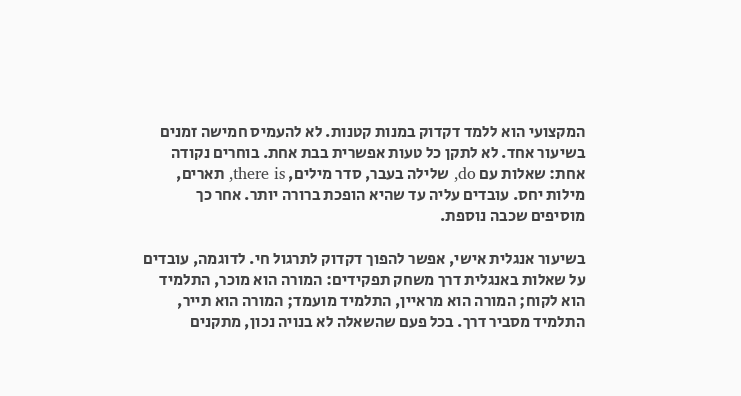המקצועי הוא ללמד דקדוק במנות קטנות. לא להעמיס חמישה זמנים בשיעור אחד. לא לתקן כל טעות אפשרית בבת אחת. בוחרים נקודה אחת: שאלות עם do, שלילה בעבר, סדר מילים, there is, תארים, מילות יחס. עובדים עליה עד שהיא הופכת ברורה יותר. אחר כך מוסיפים שכבה נוספת.

בשיעור אנגלית אישי, אפשר להפוך דקדוק לתרגול חי. לדוגמה, עובדים על שאלות באנגלית דרך משחק תפקידים: המורה הוא מוכר, התלמיד הוא לקוח; המורה הוא מראיין, התלמיד מועמד; המורה הוא תייר, התלמיד מסביר דרך. בכל פעם שהשאלה לא בנויה נכון, מתקנים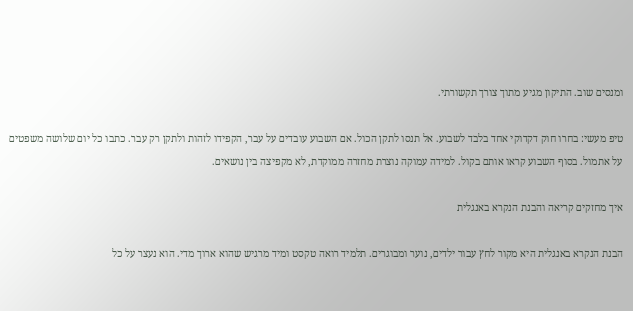ומנסים שוב. התיקון מגיע מתוך צורך תקשורתי.

טיפ מעשי: בחרו חוק דקדוקי אחד בלבד לשבוע. אל תנסו לתקן הכול. אם השבוע עובדים על עבר, הקפידו לזהות ולתקן רק עבר. כתבו כל יום שלושה משפטים על אתמול. בסוף השבוע קראו אותם בקול. למידה עמוקה נוצרת מחזרה ממוקדת, לא מקפיצה בין נושאים.

איך מחזקים קריאה והבנת הנקרא באנגלית

הבנת הנקרא באנגלית היא מקור לחץ עבור ילדים, נוער ומבוגרים. תלמיד רואה טקסט ומיד מרגיש שהוא ארוך מדי. הוא נעצר על כל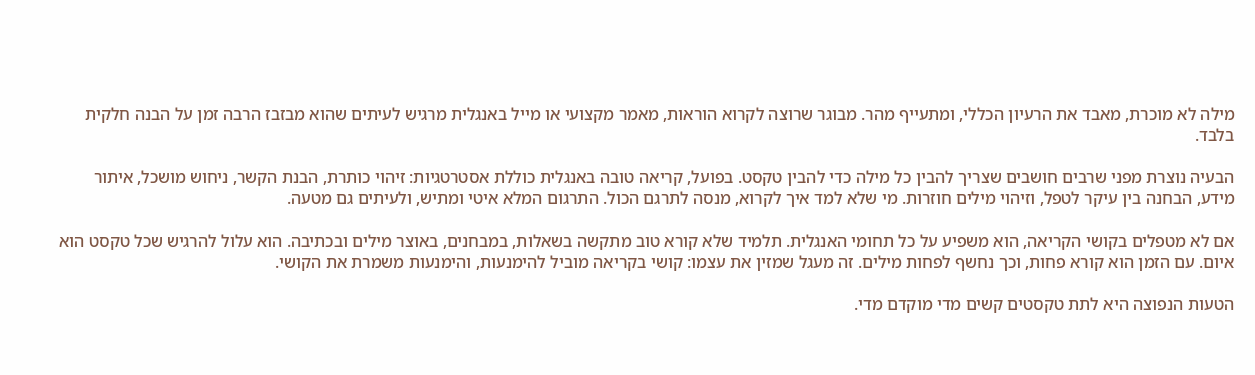מילה לא מוכרת, מאבד את הרעיון הכללי, ומתעייף מהר. מבוגר שרוצה לקרוא הוראות, מאמר מקצועי או מייל באנגלית מרגיש לעיתים שהוא מבזבז הרבה זמן על הבנה חלקית בלבד.

הבעיה נוצרת מפני שרבים חושבים שצריך להבין כל מילה כדי להבין טקסט. בפועל, קריאה טובה באנגלית כוללת אסטרטגיות: זיהוי כותרת, הבנת הקשר, ניחוש מושכל, איתור מידע, הבחנה בין עיקר לטפל, וזיהוי מילים חוזרות. מי שלא למד איך לקרוא, מנסה לתרגם הכול. התרגום המלא איטי ומתיש, ולעיתים גם מטעה.

אם לא מטפלים בקושי הקריאה, הוא משפיע על כל תחומי האנגלית. תלמיד שלא קורא טוב מתקשה בשאלות, במבחנים, באוצר מילים ובכתיבה. הוא עלול להרגיש שכל טקסט הוא איום. עם הזמן הוא קורא פחות, וכך נחשף לפחות מילים. זה מעגל שמזין את עצמו: קושי בקריאה מוביל להימנעות, והימנעות משמרת את הקושי.

הטעות הנפוצה היא לתת טקסטים קשים מדי מוקדם מדי.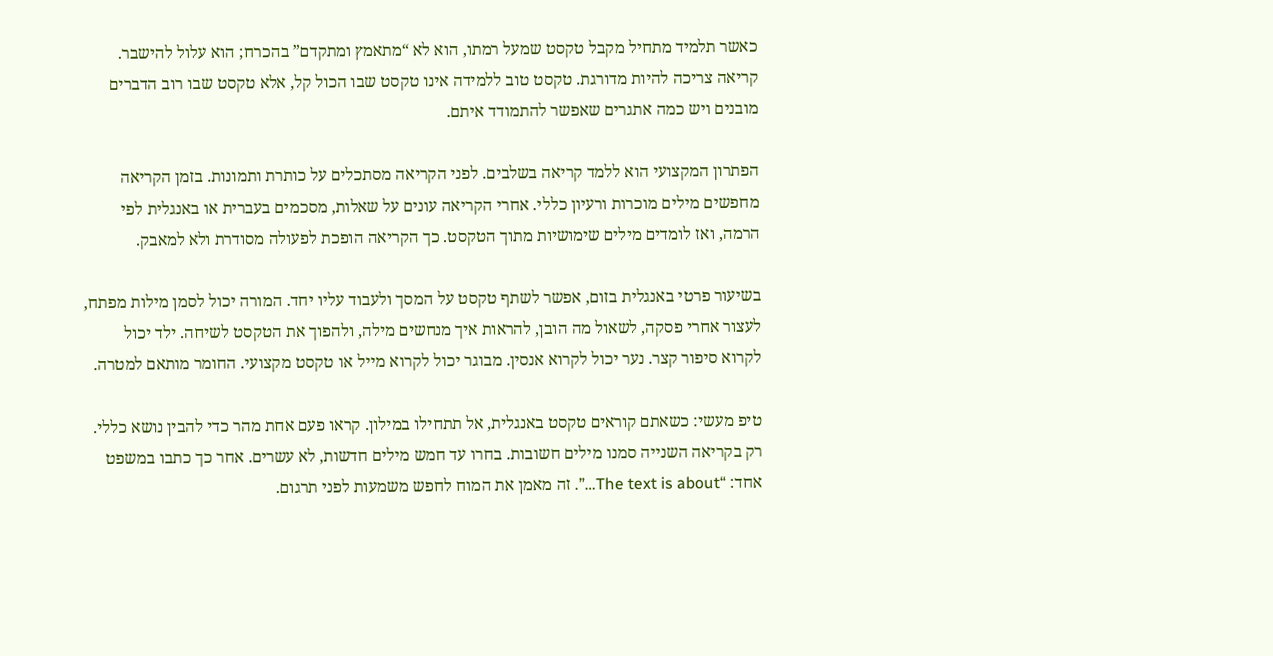כאשר תלמיד מתחיל מקבל טקסט שמעל רמתו, הוא לא “מתאמץ ומתקדם” בהכרח; הוא עלול להישבר. קריאה צריכה להיות מדורגת. טקסט טוב ללמידה אינו טקסט שבו הכול קל, אלא טקסט שבו רוב הדברים מובנים ויש כמה אתגרים שאפשר להתמודד איתם.

הפתרון המקצועי הוא ללמד קריאה בשלבים. לפני הקריאה מסתכלים על כותרת ותמונות. בזמן הקריאה מחפשים מילים מוכרות ורעיון כללי. אחרי הקריאה עונים על שאלות, מסכמים בעברית או באנגלית לפי הרמה, ואז לומדים מילים שימושיות מתוך הטקסט. כך הקריאה הופכת לפעולה מסודרת ולא למאבק.

בשיעור פרטי באנגלית בזום, אפשר לשתף טקסט על המסך ולעבוד עליו יחד. המורה יכול לסמן מילות מפתח, לעצור אחרי פסקה, לשאול מה הובן, להראות איך מנחשים מילה, ולהפוך את הטקסט לשיחה. ילד יכול לקרוא סיפור קצר. נער יכול לקרוא אנסין. מבוגר יכול לקרוא מייל או טקסט מקצועי. החומר מותאם למטרה.

טיפ מעשי: כשאתם קוראים טקסט באנגלית, אל תתחילו במילון. קראו פעם אחת מהר כדי להבין נושא כללי. רק בקריאה השנייה סמנו מילים חשובות. בחרו עד חמש מילים חדשות, לא עשרים. אחר כך כתבו במשפט אחד: “The text is about…”. זה מאמן את המוח לחפש משמעות לפני תרגום.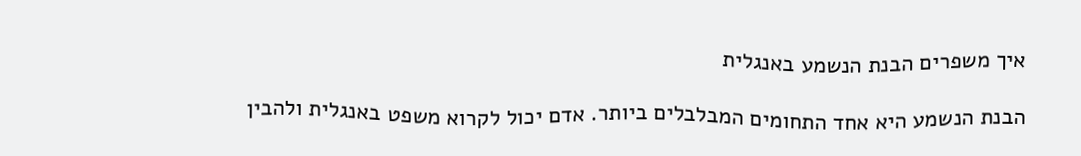איך משפרים הבנת הנשמע באנגלית

הבנת הנשמע היא אחד התחומים המבלבלים ביותר. אדם יכול לקרוא משפט באנגלית ולהבין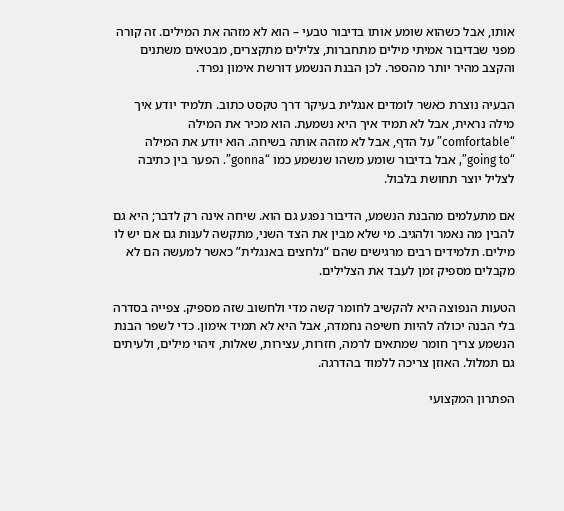אותו, אבל כשהוא שומע אותו בדיבור טבעי – הוא לא מזהה את המילים. זה קורה מפני שבדיבור אמיתי מילים מתחברות, צלילים מתקצרים, מבטאים משתנים והקצב מהיר יותר מהספר. לכן הבנת הנשמע דורשת אימון נפרד.

הבעיה נוצרת כאשר לומדים אנגלית בעיקר דרך טקסט כתוב. תלמיד יודע איך מילה נראית, אבל לא תמיד איך היא נשמעת. הוא מכיר את המילה “comfortable” על הדף, אבל לא מזהה אותה בשיחה. הוא יודע את המילה “going to”, אבל בדיבור שומע משהו שנשמע כמו “gonna”. הפער בין כתיבה לצליל יוצר תחושת בלבול.

אם מתעלמים מהבנת הנשמע, הדיבור נפגע גם הוא. שיחה אינה רק לדבר; היא גם להבין מה נאמר ולהגיב. מי שלא מבין את הצד השני, מתקשה לענות גם אם יש לו מילים. תלמידים רבים מרגישים שהם “נלחצים באנגלית” כאשר למעשה הם לא מקבלים מספיק זמן לעבד את הצלילים.

הטעות הנפוצה היא להקשיב לחומר קשה מדי ולחשוב שזה מספיק. צפייה בסדרה בלי הבנה יכולה להיות חשיפה נחמדה, אבל היא לא תמיד אימון. כדי לשפר הבנת הנשמע צריך חומר שמתאים לרמה, חזרות, עצירות, שאלות, זיהוי מילים, ולעיתים גם תמלול. האוזן צריכה ללמוד בהדרגה.

הפתרון המקצועי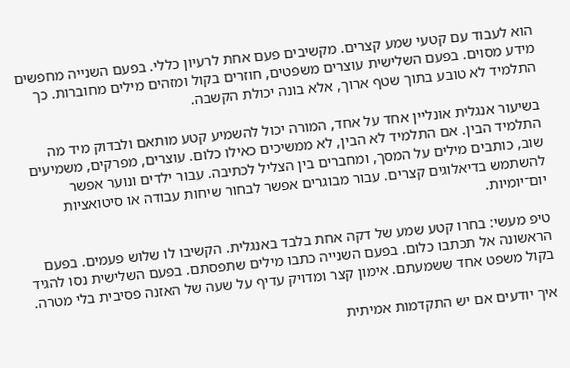הוא לעבוד עם קטעי שמע קצרים. מקשיבים פעם אחת לרעיון כללי. בפעם השנייה מחפשים מידע מסוים. בפעם השלישית עוצרים משפטים, חוזרים בקול ומזהים מילים מחוברות. כך התלמיד לא טובע בתוך שטף ארוך, אלא בונה יכולת הקשבה.

בשיעור אנגלית אונליין אחד על אחד, המורה יכול להשמיע קטע מותאם ולבדוק מיד מה התלמיד הבין. אם התלמיד לא הבין, לא ממשיכים כאילו כלום. עוצרים, מפרקים, משמיעים שוב, כותבים מילים על המסך, ומחברים בין הצליל לכתיבה. עבור ילדים ונוער אפשר להשתמש בדיאלוגים קצרים. עבור מבוגרים אפשר לבחור שיחות עבודה או סיטואציות יום־יומיות.

טיפ מעשי: בחרו קטע שמע של דקה אחת בלבד באנגלית. הקשיבו לו שלוש פעמים. בפעם הראשונה אל תכתבו כלום. בפעם השנייה כתבו מילים שתפסתם. בפעם השלישית נסו להגיד בקול משפט אחד ששמעתם. אימון קצר ומדויק עדיף על שעה של האזנה פסיבית בלי מטרה.

איך יודעים אם יש התקדמות אמיתית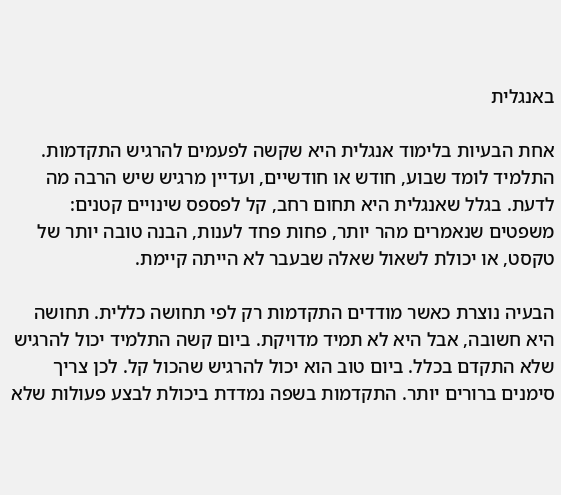באנגלית

אחת הבעיות בלימוד אנגלית היא שקשה לפעמים להרגיש התקדמות. התלמיד לומד שבוע, חודש או חודשיים, ועדיין מרגיש שיש הרבה מה לדעת. בגלל שאנגלית היא תחום רחב, קל לפספס שינויים קטנים: משפטים שנאמרים מהר יותר, פחות פחד לענות, הבנה טובה יותר של טקסט, או יכולת לשאול שאלה שבעבר לא הייתה קיימת.

הבעיה נוצרת כאשר מודדים התקדמות רק לפי תחושה כללית. תחושה היא חשובה, אבל היא לא תמיד מדויקת. ביום קשה התלמיד יכול להרגיש שלא התקדם בכלל. ביום טוב הוא יכול להרגיש שהכול קל. לכן צריך סימנים ברורים יותר. התקדמות בשפה נמדדת ביכולת לבצע פעולות שלא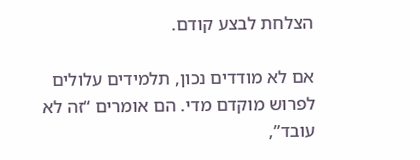הצלחת לבצע קודם.

אם לא מודדים נכון, תלמידים עלולים לפרוש מוקדם מדי. הם אומרים “זה לא עובד”,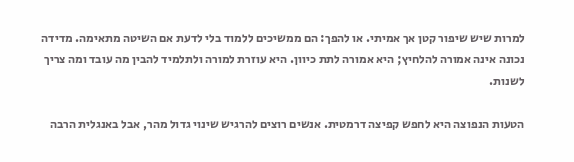למרות שיש שיפור קטן אך אמיתי. או להפך: הם ממשיכים ללמוד בלי לדעת אם השיטה מתאימה. מדידה נכונה אינה אמורה להלחיץ; היא אמורה לתת כיוון. היא עוזרת למורה ולתלמיד להבין מה עובד ומה צריך לשנות.

הטעות הנפוצה היא לחפש קפיצה דרמטית. אנשים רוצים להרגיש שינוי גדול מהר, אבל באנגלית הרבה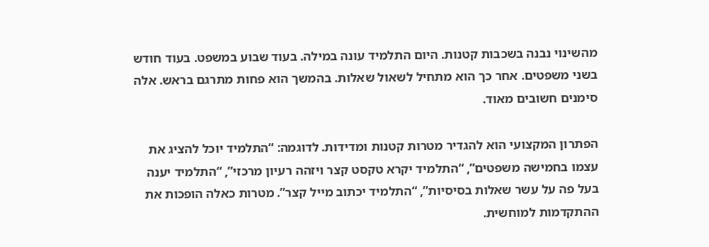מהשינוי נבנה בשכבות קטנות. היום התלמיד עונה במילה. בעוד שבוע במשפט. בעוד חודש בשני משפטים. אחר כך הוא מתחיל לשאול שאלות. בהמשך הוא פחות מתרגם בראש. אלה סימנים חשובים מאוד.

הפתרון המקצועי הוא להגדיר מטרות קטנות ומדידות. לדוגמה: “התלמיד יוכל להציג את עצמו בחמישה משפטים”, “התלמיד יקרא טקסט קצר ויזהה רעיון מרכזי”, “התלמיד יענה בעל פה על עשר שאלות בסיסיות”, “התלמיד יכתוב מייל קצר”. מטרות כאלה הופכות את ההתקדמות למוחשית.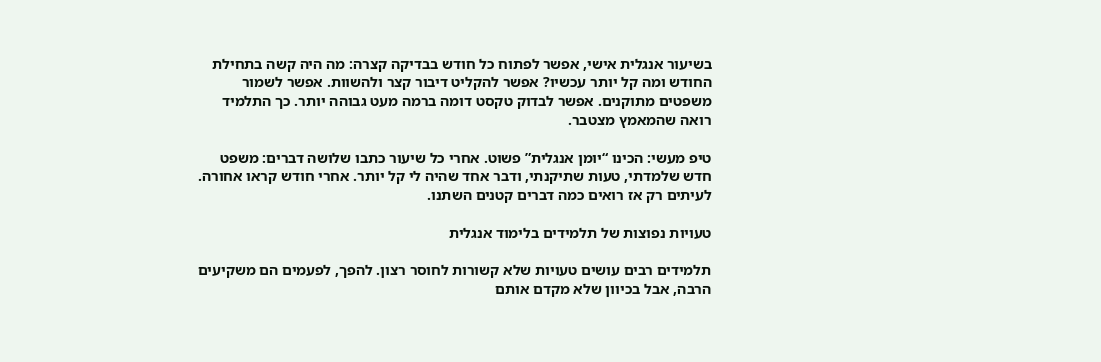בשיעור אנגלית אישי, אפשר לפתוח כל חודש בבדיקה קצרה: מה היה קשה בתחילת החודש ומה קל יותר עכשיו? אפשר להקליט דיבור קצר ולהשוות. אפשר לשמור משפטים מתוקנים. אפשר לבדוק טקסט דומה ברמה מעט גבוהה יותר. כך התלמיד רואה שהמאמץ מצטבר.

טיפ מעשי: הכינו “יומן אנגלית” פשוט. אחרי כל שיעור כתבו שלושה דברים: משפט חדש שלמדתי, טעות שתיקנתי, ודבר אחד שהיה לי קל יותר. אחרי חודש קראו אחורה. לעיתים רק אז רואים כמה דברים קטנים השתנו.

טעויות נפוצות של תלמידים בלימוד אנגלית

תלמידים רבים עושים טעויות שלא קשורות לחוסר רצון. להפך, לפעמים הם משקיעים הרבה, אבל בכיוון שלא מקדם אותם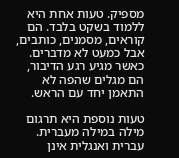מספיק. טעות אחת היא ללמוד בשקט בלבד. הם קוראים, מסמנים, כותבים, אבל כמעט לא מדברים. כאשר מגיע רגע הדיבור, הם מגלים שהפה לא התאמן יחד עם הראש.

טעות נוספת היא תרגום מילה במילה מעברית. עברית ואנגלית אינן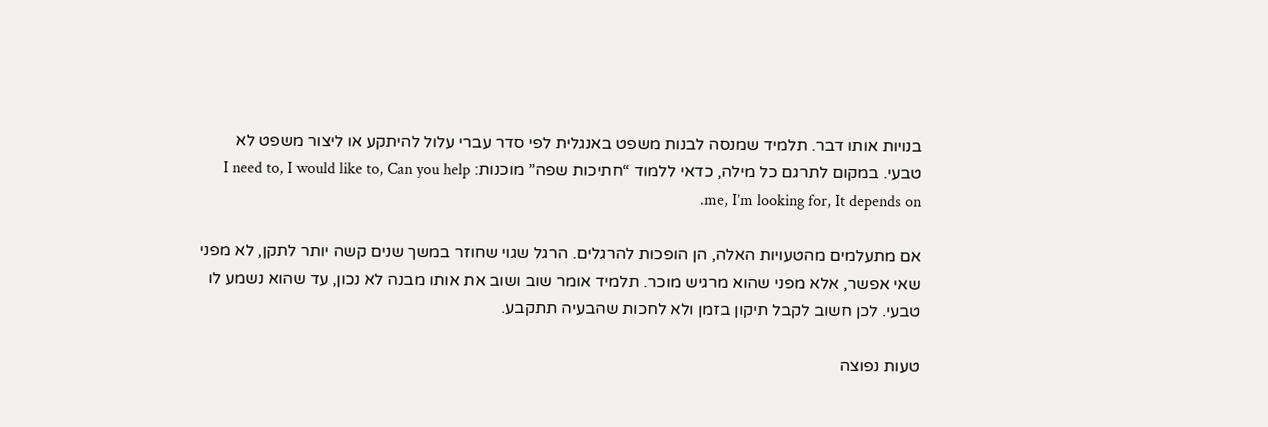בנויות אותו דבר. תלמיד שמנסה לבנות משפט באנגלית לפי סדר עברי עלול להיתקע או ליצור משפט לא טבעי. במקום לתרגם כל מילה, כדאי ללמוד “חתיכות שפה” מוכנות: I need to, I would like to, Can you help me, I’m looking for, It depends on.

אם מתעלמים מהטעויות האלה, הן הופכות להרגלים. הרגל שגוי שחוזר במשך שנים קשה יותר לתקן, לא מפני שאי אפשר, אלא מפני שהוא מרגיש מוכר. תלמיד אומר שוב ושוב את אותו מבנה לא נכון, עד שהוא נשמע לו טבעי. לכן חשוב לקבל תיקון בזמן ולא לחכות שהבעיה תתקבע.

טעות נפוצה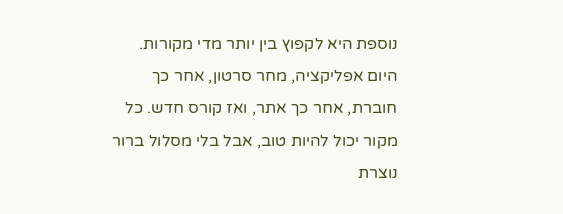נוספת היא לקפוץ בין יותר מדי מקורות. היום אפליקציה, מחר סרטון, אחר כך חוברת, אחר כך אתר, ואז קורס חדש. כל מקור יכול להיות טוב, אבל בלי מסלול ברור נוצרת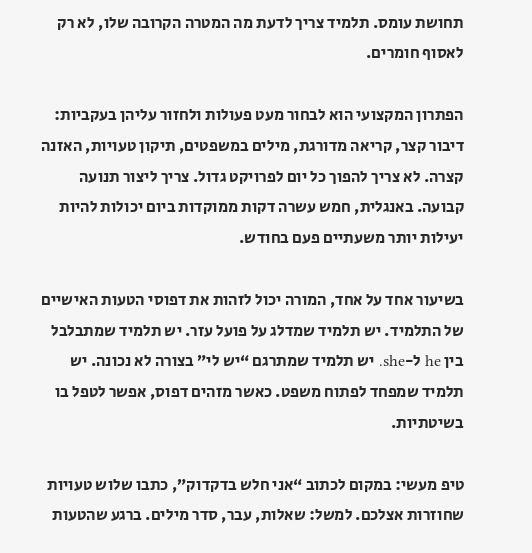תחושת עומס. תלמיד צריך לדעת מה המטרה הקרובה שלו, לא רק לאסוף חומרים.

הפתרון המקצועי הוא לבחור מעט פעולות ולחזור עליהן בעקביות: דיבור קצר, קריאה מדורגת, מילים במשפטים, תיקון טעויות, האזנה קצרה. לא צריך להפוך כל יום לפרויקט גדול. צריך ליצור תנועה קבועה. באנגלית, חמש עשרה דקות ממוקדות ביום יכולות להיות יעילות יותר משעתיים פעם בחודש.

בשיעור אחד על אחד, המורה יכול לזהות את דפוסי הטעות האישיים של התלמיד. יש תלמיד שמדלג על פועל עזר. יש תלמיד שמתבלבל בין he ל-she. יש תלמיד שמתרגם “יש לי” בצורה לא נכונה. יש תלמיד שמפחד לפתוח משפט. כאשר מזהים דפוס, אפשר לטפל בו בשיטתיות.

טיפ מעשי: במקום לכתוב “אני חלש בדקדוק”, כתבו שלוש טעויות שחוזרות אצלכם. למשל: שאלות, עבר, סדר מילים. ברגע שהטעות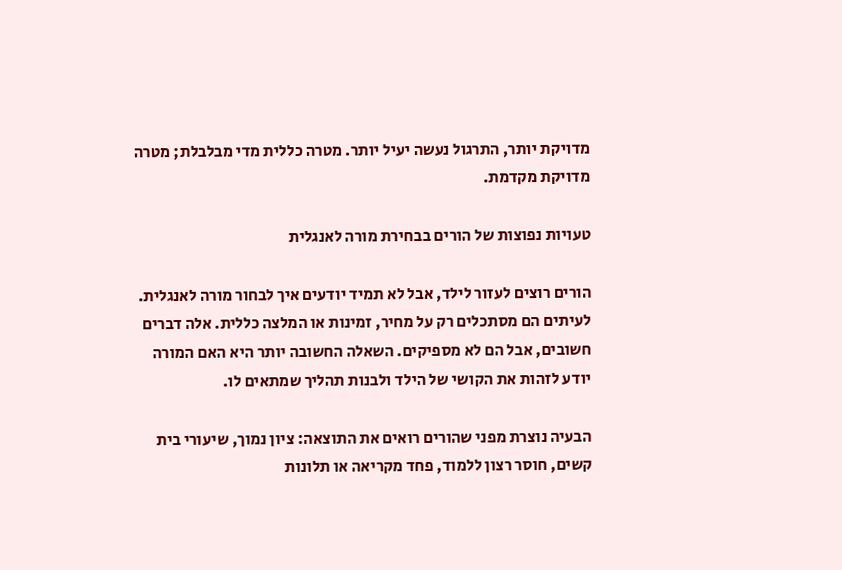מדויקת יותר, התרגול נעשה יעיל יותר. מטרה כללית מדי מבלבלת; מטרה מדויקת מקדמת.

טעויות נפוצות של הורים בבחירת מורה לאנגלית

הורים רוצים לעזור לילד, אבל לא תמיד יודעים איך לבחור מורה לאנגלית. לעיתים הם מסתכלים רק על מחיר, זמינות או המלצה כללית. אלה דברים חשובים, אבל הם לא מספיקים. השאלה החשובה יותר היא האם המורה יודע לזהות את הקושי של הילד ולבנות תהליך שמתאים לו.

הבעיה נוצרת מפני שהורים רואים את התוצאה: ציון נמוך, שיעורי בית קשים, חוסר רצון ללמוד, פחד מקריאה או תלונות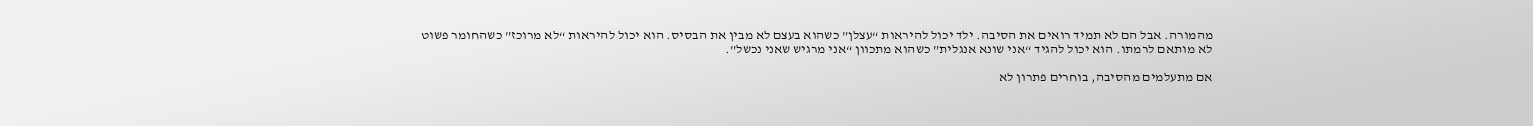מהמורה. אבל הם לא תמיד רואים את הסיבה. ילד יכול להיראות “עצלן” כשהוא בעצם לא מבין את הבסיס. הוא יכול להיראות “לא מרוכז” כשהחומר פשוט לא מותאם לרמתו. הוא יכול להגיד “אני שונא אנגלית” כשהוא מתכוון “אני מרגיש שאני נכשל”.

אם מתעלמים מהסיבה, בוחרים פתרון לא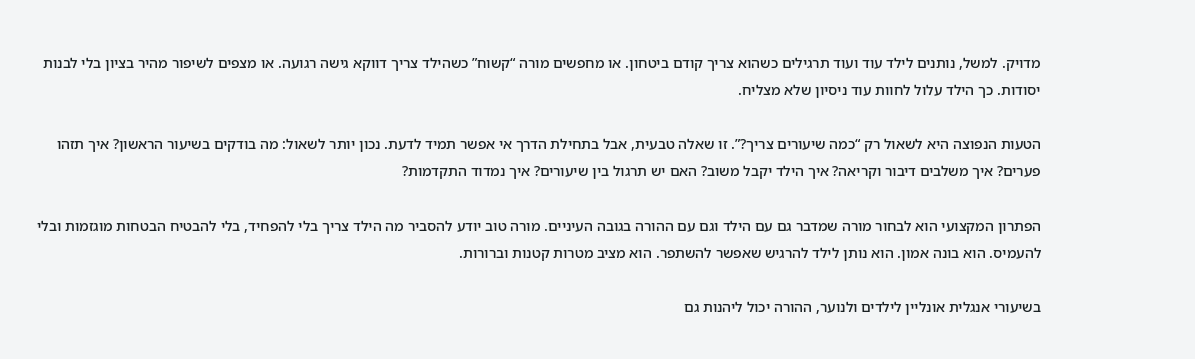מדויק. למשל, נותנים לילד עוד ועוד תרגילים כשהוא צריך קודם ביטחון. או מחפשים מורה “קשוח” כשהילד צריך דווקא גישה רגועה. או מצפים לשיפור מהיר בציון בלי לבנות יסודות. כך הילד עלול לחוות עוד ניסיון שלא מצליח.

הטעות הנפוצה היא לשאול רק “כמה שיעורים צריך?”. זו שאלה טבעית, אבל בתחילת הדרך אי אפשר תמיד לדעת. נכון יותר לשאול: מה בודקים בשיעור הראשון? איך תזהו פערים? איך משלבים דיבור וקריאה? איך הילד יקבל משוב? האם יש תרגול בין שיעורים? איך נמדוד התקדמות?

הפתרון המקצועי הוא לבחור מורה שמדבר גם עם הילד וגם עם ההורה בגובה העיניים. מורה טוב יודע להסביר מה הילד צריך בלי להפחיד, בלי להבטיח הבטחות מוגזמות ובלי להעמיס. הוא בונה אמון. הוא נותן לילד להרגיש שאפשר להשתפר. הוא מציב מטרות קטנות וברורות.

בשיעורי אנגלית אונליין לילדים ולנוער, ההורה יכול ליהנות גם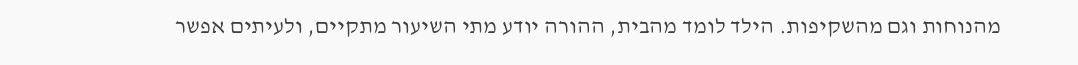מהנוחות וגם מהשקיפות. הילד לומד מהבית, ההורה יודע מתי השיעור מתקיים, ולעיתים אפשר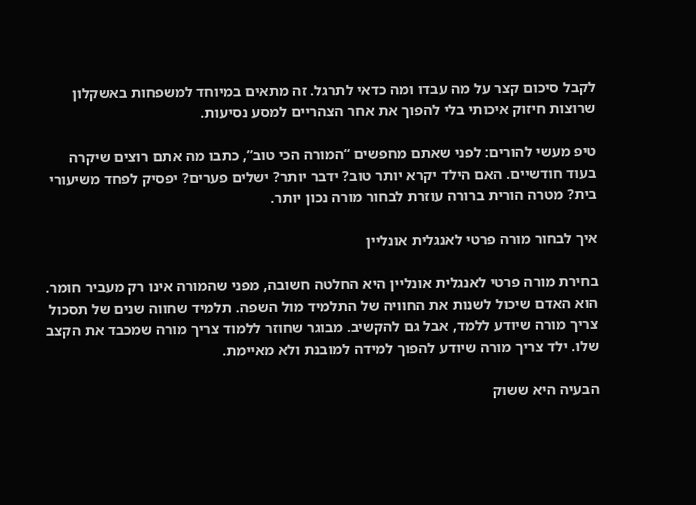לקבל סיכום קצר על מה עבדו ומה כדאי לתרגל. זה מתאים במיוחד למשפחות באשקלון שרוצות חיזוק איכותי בלי להפוך את אחר הצהריים למסע נסיעות.

טיפ מעשי להורים: לפני שאתם מחפשים “המורה הכי טוב”, כתבו מה אתם רוצים שיקרה בעוד חודשיים. האם הילד יקרא יותר טוב? ידבר יותר? ישלים פערים? יפסיק לפחד משיעורי בית? מטרה הורית ברורה עוזרת לבחור מורה נכון יותר.

איך לבחור מורה פרטי לאנגלית אונליין

בחירת מורה פרטי לאנגלית אונליין היא החלטה חשובה, מפני שהמורה אינו רק מעביר חומר. הוא האדם שיכול לשנות את החוויה של התלמיד מול השפה. תלמיד שחווה שנים של תסכול צריך מורה שיודע ללמד, אבל גם להקשיב. מבוגר שחוזר ללמוד צריך מורה שמכבד את הקצב שלו. ילד צריך מורה שיודע להפוך למידה למובנת ולא מאיימת.

הבעיה היא ששוק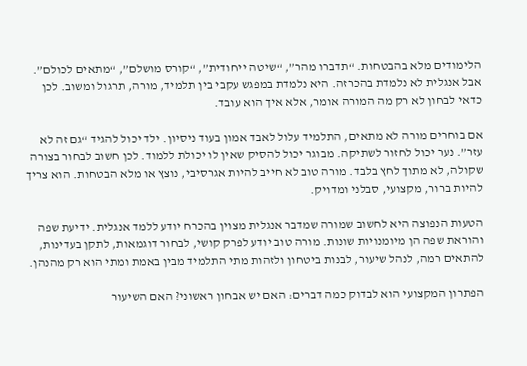הלימודים מלא בהבטחות. “תדברו מהר”, “שיטה ייחודית”, “קורס מושלם”, “מתאים לכולם”. אבל אנגלית לא נלמדת בהכרזה. היא נלמדת במפגש עקבי בין תלמיד, מורה, תרגול ומשוב. לכן כדאי לבחון לא רק מה המורה אומר, אלא איך הוא עובד.

אם בוחרים מורה לא מתאים, התלמיד עלול לאבד אמון בעוד ניסיון. ילד יכול להגיד “גם זה לא עזר”. נער יכול לחזור לשתיקה. מבוגר יכול להסיק שאין לו יכולת ללמוד. לכן חשוב לבחור בצורה שקולה, לא מתוך לחץ בלבד. מורה טוב לא חייב להיות אגרסיבי, נוצץ או מלא הבטחות. הוא צריך להיות ברור, מקצועי, סבלני ומדויק.

הטעות הנפוצה היא לחשוב שמורה שמדבר אנגלית מצוין בהכרח יודע ללמד אנגלית. ידיעת שפה והוראת שפה הן מיומנויות שונות. מורה טוב יודע לפרק קושי, לבחור דוגמאות, לתקן בעדינות, להתאים רמה, לנהל שיעור, לבנות ביטחון ולזהות מתי התלמיד מבין באמת ומתי הוא רק מהנהן.

הפתרון המקצועי הוא לבדוק כמה דברים: האם יש אבחון ראשוני? האם השיעור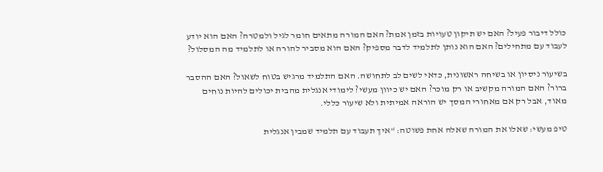כולל דיבור פעיל? האם יש תיקון טעויות בזמן אמת? האם המורה מתאים חומר לגיל ולמטרה? האם הוא יודע לעבוד עם מתחילים? האם הוא נותן לתלמיד לדבר מספיק? האם הוא מסביר להורה או לתלמיד מה המסלול?

בשיעור ניסיון או בשיחה ראשונית, כדאי לשים לב לתחושה. האם התלמיד מרגיש בטוח לשאול? האם ההסבר ברור? האם המורה מקשיב או רק מוכר? האם יש כיוון מעשי? לימודי אנגלית מהבית יכולים להיות נוחים מאוד, אבל רק אם מאחורי המסך יש הוראה אמיתית ולא שיעור כללי.

טיפ מעשי: שאלו את המורה שאלה אחת פשוטה: “איך תעבוד עם תלמיד שמבין אנגלית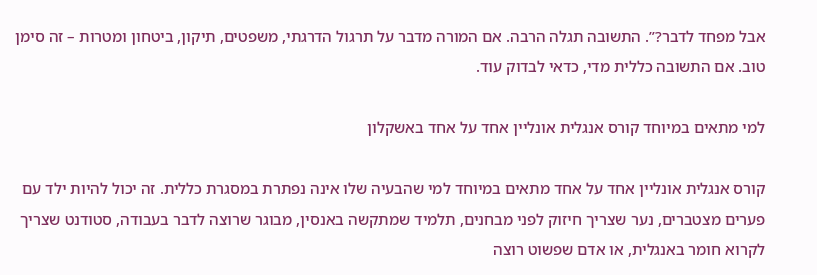אבל מפחד לדבר?”. התשובה תגלה הרבה. אם המורה מדבר על תרגול הדרגתי, משפטים, תיקון, ביטחון ומטרות – זה סימן טוב. אם התשובה כללית מדי, כדאי לבדוק עוד.

למי מתאים במיוחד קורס אנגלית אונליין אחד על אחד באשקלון

קורס אנגלית אונליין אחד על אחד מתאים במיוחד למי שהבעיה שלו אינה נפתרת במסגרת כללית. זה יכול להיות ילד עם פערים מצטברים, נער שצריך חיזוק לפני מבחנים, תלמיד שמתקשה באנסין, מבוגר שרוצה לדבר בעבודה, סטודנט שצריך לקרוא חומר באנגלית, או אדם שפשוט רוצה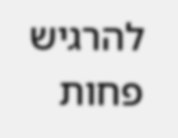להרגיש פחות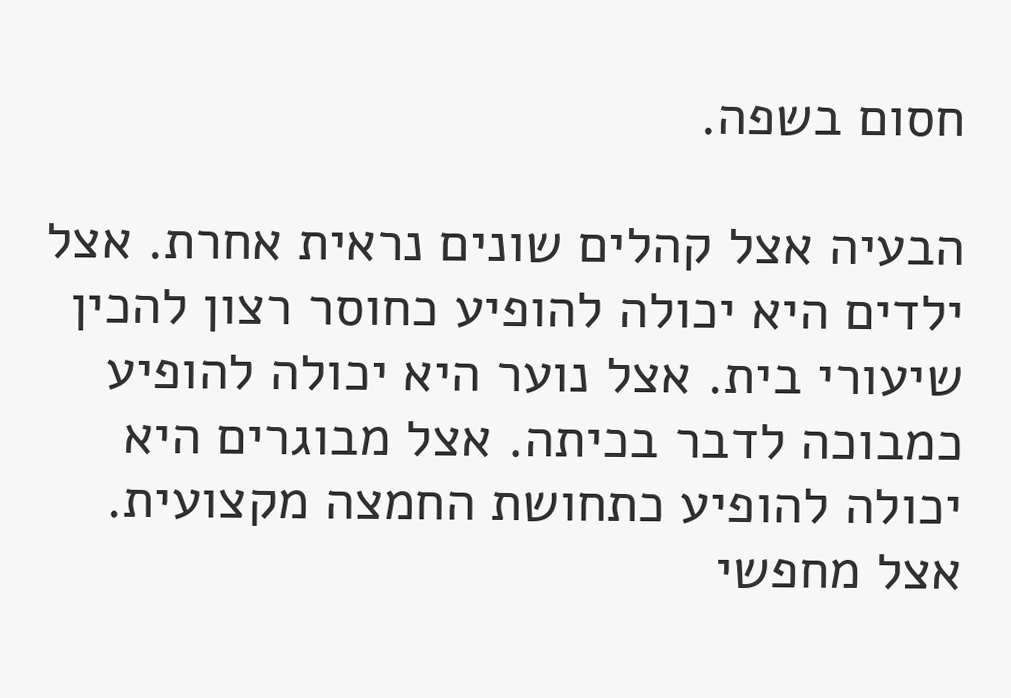חסום בשפה.

הבעיה אצל קהלים שונים נראית אחרת. אצל ילדים היא יכולה להופיע כחוסר רצון להכין שיעורי בית. אצל נוער היא יכולה להופיע כמבוכה לדבר בכיתה. אצל מבוגרים היא יכולה להופיע כתחושת החמצה מקצועית. אצל מחפשי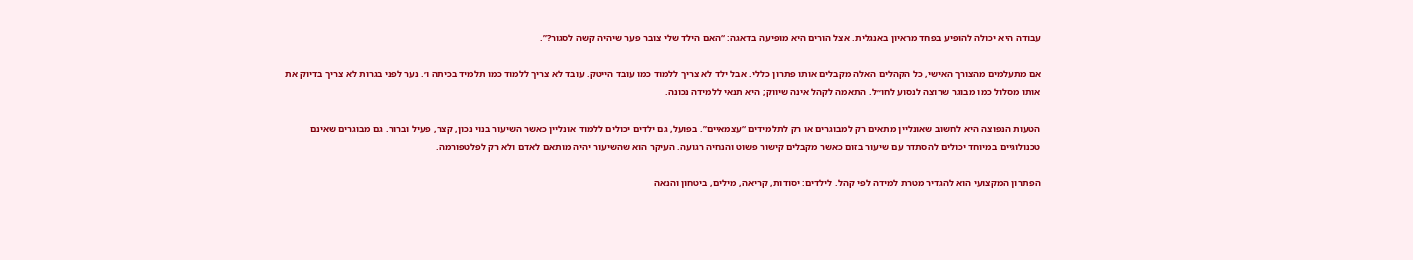עבודה היא יכולה להופיע בפחד מראיון באנגלית. אצל הורים היא מופיעה בדאגה: “האם הילד שלי צובר פער שיהיה קשה לסגור?”.

אם מתעלמים מהצורך האישי, כל הקהלים האלה מקבלים אותו פתרון כללי. אבל ילד לא צריך ללמוד כמו עובד הייטק. עובד לא צריך ללמוד כמו תלמיד בכיתה ו׳. נער לפני בגרות לא צריך בדיוק את אותו מסלול כמו מבוגר שרוצה לנסוע לחו״ל. התאמה לקהל אינה שיווק; היא תנאי ללמידה נכונה.

הטעות הנפוצה היא לחשוב שאונליין מתאים רק למבוגרים או רק לתלמידים “עצמאיים”. בפועל, גם ילדים יכולים ללמוד אונליין כאשר השיעור בנוי נכון, קצר, פעיל וברור. גם מבוגרים שאינם טכנולוגיים במיוחד יכולים להסתדר עם שיעור בזום כאשר מקבלים קישור פשוט והנחיה רגועה. העיקר הוא שהשיעור יהיה מותאם לאדם ולא רק לפלטפורמה.

הפתרון המקצועי הוא להגדיר מטרת למידה לפי קהל. לילדים: יסודות, קריאה, מילים, ביטחון והנאה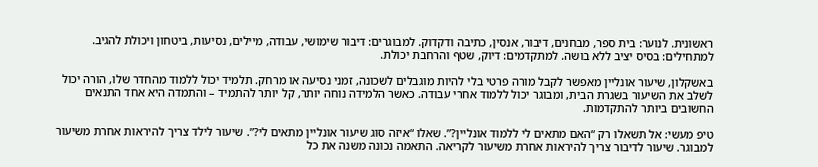ראשונית. לנוער: בית ספר, מבחנים, דיבור, אנסין, כתיבה ודקדוק. למבוגרים: דיבור שימושי, עבודה, מיילים, נסיעות, ביטחון ויכולת להגיב. למתחילים: בסיס יציב ללא בושה. למתקדמים: דיוק, שטף והרחבת יכולת.

באשקלון, שיעור אונליין מאפשר לקבל מורה פרטי בלי להיות מוגבלים לשכונה, זמני נסיעה או מרחק. תלמיד יכול ללמוד מהחדר שלו, הורה יכול לשלב את השיעור בשגרת הבית, ומבוגר יכול ללמוד אחרי עבודה. כאשר הלמידה נוחה יותר, קל יותר להתמיד – והתמדה היא אחד התנאים החשובים ביותר להתקדמות.

טיפ מעשי: אל תשאלו רק “האם מתאים לי ללמוד אונליין?”. שאלו “איזה סוג שיעור אונליין מתאים לי?”. שיעור לילד צריך להיראות אחרת משיעור למבוגר. שיעור לדיבור צריך להיראות אחרת משיעור לקריאה. התאמה נכונה משנה את כל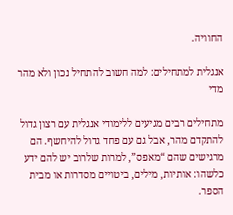החוויה.

אנגלית למתחילים: למה חשוב להתחיל נכון ולא מהר מדי

מתחילים רבים מגיעים ללימודי אנגלית עם רצון גדול להתקדם מהר, אבל גם עם פחד גדול להיחשף. הם מרגישים שהם “מאפס”, למרות שלרוב יש להם ידע כלשהו: אותיות, מילים, ביטויים מסדרות או מבית הספר.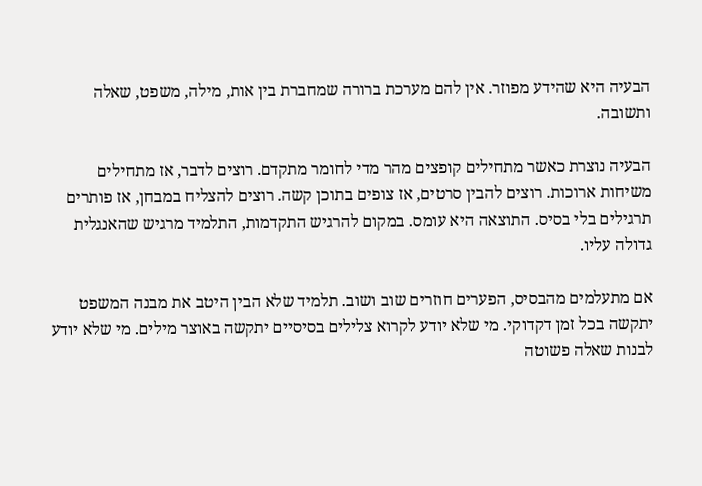הבעיה היא שהידע מפוזר. אין להם מערכת ברורה שמחברת בין אות, מילה, משפט, שאלה ותשובה.

הבעיה נוצרת כאשר מתחילים קופצים מהר מדי לחומר מתקדם. רוצים לדבר, אז מתחילים משיחות ארוכות. רוצים להבין סרטים, אז צופים בתוכן קשה. רוצים להצליח במבחן, אז פותרים תרגילים בלי בסיס. התוצאה היא עומס. במקום להרגיש התקדמות, התלמיד מרגיש שהאנגלית גדולה עליו.

אם מתעלמים מהבסיס, הפערים חוזרים שוב ושוב. תלמיד שלא הבין היטב את מבנה המשפט יתקשה בכל זמן דקדוקי. מי שלא יודע לקרוא צלילים בסיסיים יתקשה באוצר מילים. מי שלא יודע לבנות שאלה פשוטה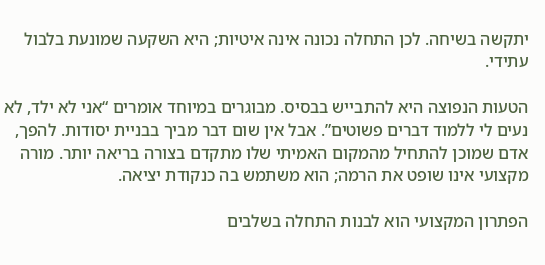יתקשה בשיחה. לכן התחלה נכונה אינה איטיות; היא השקעה שמונעת בלבול עתידי.

הטעות הנפוצה היא להתבייש בבסיס. מבוגרים במיוחד אומרים “אני לא ילד, לא נעים לי ללמוד דברים פשוטים”. אבל אין שום דבר מביך בבניית יסודות. להפך, אדם שמוכן להתחיל מהמקום האמיתי שלו מתקדם בצורה בריאה יותר. מורה מקצועי אינו שופט את הרמה; הוא משתמש בה כנקודת יציאה.

הפתרון המקצועי הוא לבנות התחלה בשלבים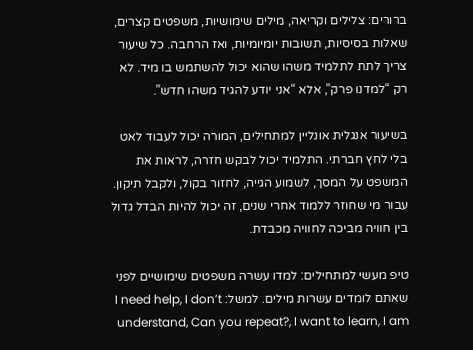ברורים: צלילים וקריאה, מילים שימושיות, משפטים קצרים, שאלות בסיסיות, תשובות יומיומיות, ואז הרחבה. כל שיעור צריך לתת לתלמיד משהו שהוא יכול להשתמש בו מיד. לא רק “למדנו פרק”, אלא “אני יודע להגיד משהו חדש”.

בשיעור אנגלית אונליין למתחילים, המורה יכול לעבוד לאט בלי לחץ חברתי. התלמיד יכול לבקש חזרה, לראות את המשפט על המסך, לשמוע הגייה, לחזור בקול, ולקבל תיקון. עבור מי שחוזר ללמוד אחרי שנים, זה יכול להיות הבדל גדול בין חוויה מביכה לחוויה מכבדת.

טיפ מעשי למתחילים: למדו עשרה משפטים שימושיים לפני שאתם לומדים עשרות מילים. למשל: I need help, I don’t understand, Can you repeat?, I want to learn, I am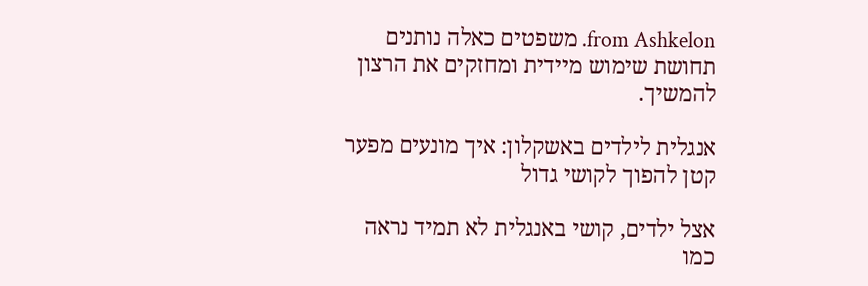from Ashkelon. משפטים כאלה נותנים תחושת שימוש מיידית ומחזקים את הרצון להמשיך.

אנגלית לילדים באשקלון: איך מונעים מפער קטן להפוך לקושי גדול

אצל ילדים, קושי באנגלית לא תמיד נראה כמו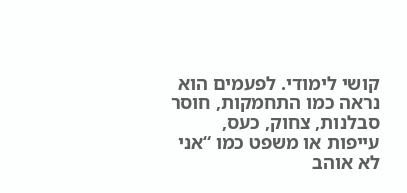קושי לימודי. לפעמים הוא נראה כמו התחמקות, חוסר סבלנות, צחוק, כעס, עייפות או משפט כמו “אני לא אוהב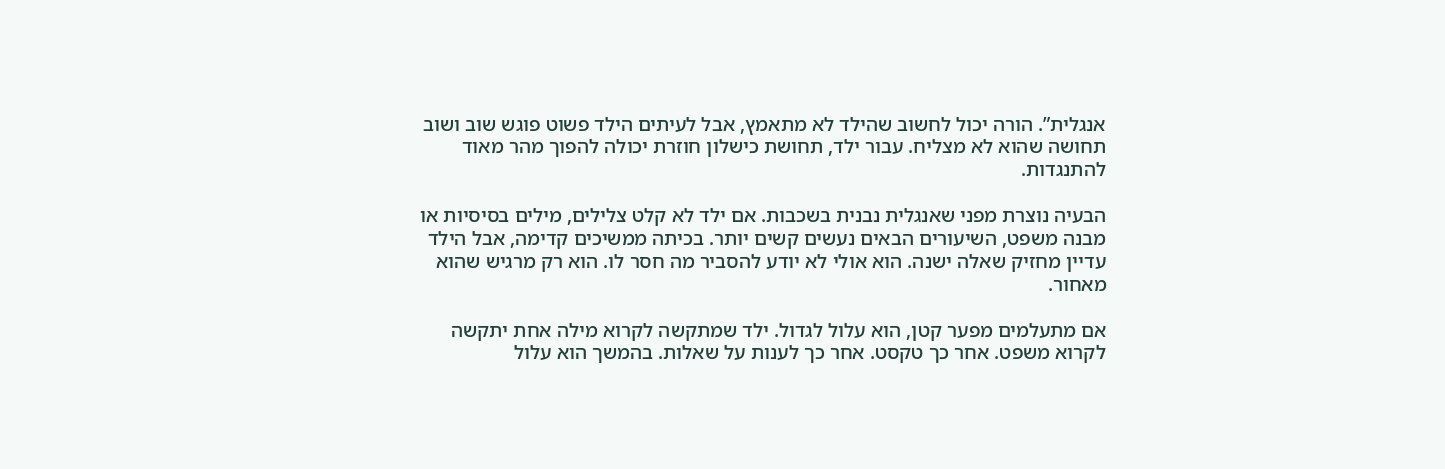אנגלית”. הורה יכול לחשוב שהילד לא מתאמץ, אבל לעיתים הילד פשוט פוגש שוב ושוב תחושה שהוא לא מצליח. עבור ילד, תחושת כישלון חוזרת יכולה להפוך מהר מאוד להתנגדות.

הבעיה נוצרת מפני שאנגלית נבנית בשכבות. אם ילד לא קלט צלילים, מילים בסיסיות או מבנה משפט, השיעורים הבאים נעשים קשים יותר. בכיתה ממשיכים קדימה, אבל הילד עדיין מחזיק שאלה ישנה. הוא אולי לא יודע להסביר מה חסר לו. הוא רק מרגיש שהוא מאחור.

אם מתעלמים מפער קטן, הוא עלול לגדול. ילד שמתקשה לקרוא מילה אחת יתקשה לקרוא משפט. אחר כך טקסט. אחר כך לענות על שאלות. בהמשך הוא עלול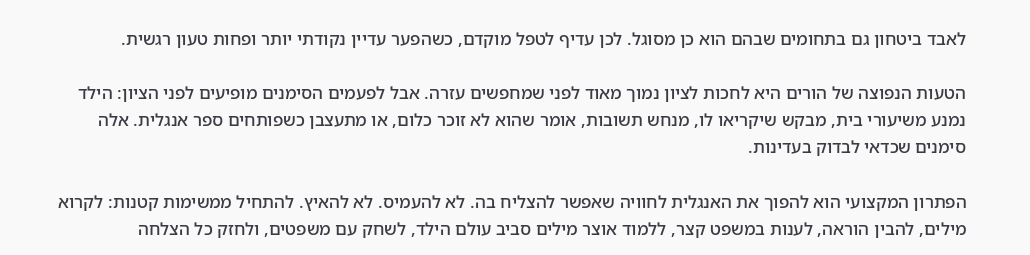לאבד ביטחון גם בתחומים שבהם הוא כן מסוגל. לכן עדיף לטפל מוקדם, כשהפער עדיין נקודתי יותר ופחות טעון רגשית.

הטעות הנפוצה של הורים היא לחכות לציון נמוך מאוד לפני שמחפשים עזרה. אבל לפעמים הסימנים מופיעים לפני הציון: הילד נמנע משיעורי בית, מבקש שיקריאו לו, מנחש תשובות, אומר שהוא לא זוכר כלום, או מתעצבן כשפותחים ספר אנגלית. אלה סימנים שכדאי לבדוק בעדינות.

הפתרון המקצועי הוא להפוך את האנגלית לחוויה שאפשר להצליח בה. לא להעמיס. לא להאיץ. להתחיל ממשימות קטנות: לקרוא מילים, להבין הוראה, לענות במשפט קצר, ללמוד אוצר מילים סביב עולם הילד, לשחק עם משפטים, ולחזק כל הצלחה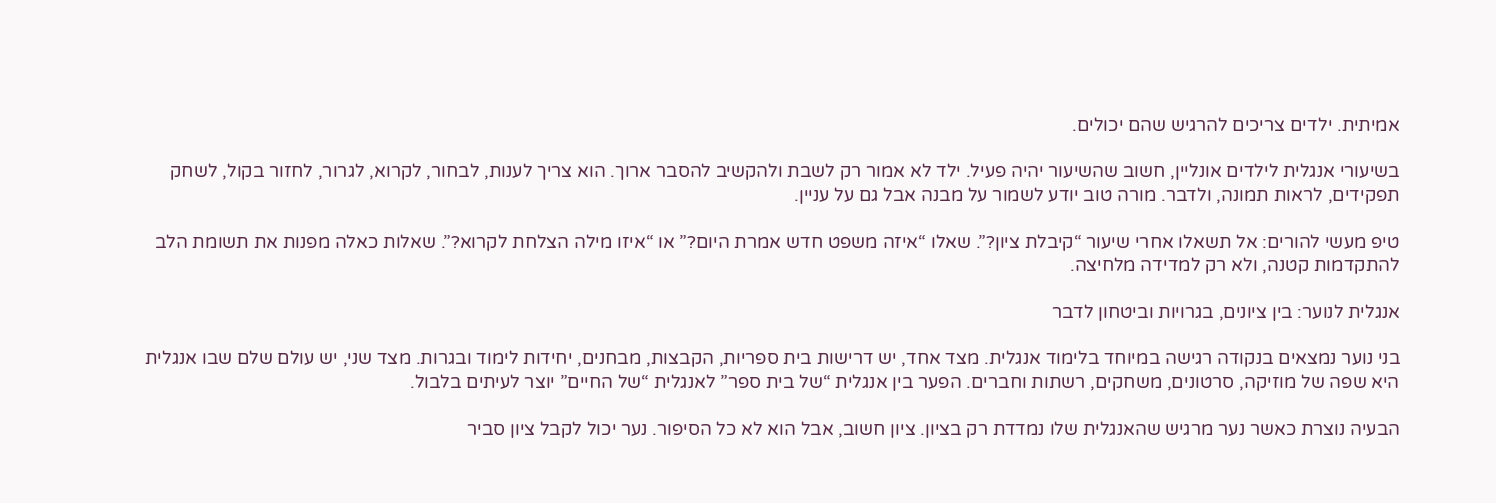אמיתית. ילדים צריכים להרגיש שהם יכולים.

בשיעורי אנגלית לילדים אונליין, חשוב שהשיעור יהיה פעיל. ילד לא אמור רק לשבת ולהקשיב להסבר ארוך. הוא צריך לענות, לבחור, לקרוא, לגרור, לחזור בקול, לשחק תפקידים, לראות תמונה, ולדבר. מורה טוב יודע לשמור על מבנה אבל גם על עניין.

טיפ מעשי להורים: אל תשאלו אחרי שיעור “קיבלת ציון?”. שאלו “איזה משפט חדש אמרת היום?” או “איזו מילה הצלחת לקרוא?”. שאלות כאלה מפנות את תשומת הלב להתקדמות קטנה, ולא רק למדידה מלחיצה.

אנגלית לנוער: בין ציונים, בגרויות וביטחון לדבר

בני נוער נמצאים בנקודה רגישה במיוחד בלימוד אנגלית. מצד אחד, יש דרישות בית ספריות, הקבצות, מבחנים, יחידות לימוד ובגרות. מצד שני, יש עולם שלם שבו אנגלית היא שפה של מוזיקה, סרטונים, משחקים, רשתות וחברים. הפער בין אנגלית “של בית ספר” לאנגלית “של החיים” יוצר לעיתים בלבול.

הבעיה נוצרת כאשר נער מרגיש שהאנגלית שלו נמדדת רק בציון. ציון חשוב, אבל הוא לא כל הסיפור. נער יכול לקבל ציון סביר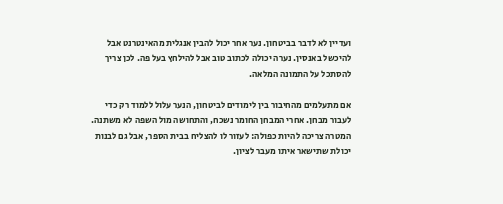ועדיין לא לדבר בביטחון. נער אחר יכול להבין אנגלית מהאינטרנט אבל להיכשל באנסין. נערה יכולה לכתוב טוב אבל להילחץ בעל פה. לכן צריך להסתכל על התמונה המלאה.

אם מתעלמים מהחיבור בין לימודים לביטחון, הנער עלול ללמוד רק כדי לעבור מבחן. אחרי המבחן החומר נשכח, והתחושה מול השפה לא משתנה. המטרה צריכה להיות כפולה: לעזור לו להצליח בבית הספר, אבל גם לבנות יכולת שתישאר איתו מעבר לציון.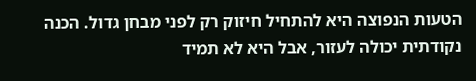הטעות הנפוצה היא להתחיל חיזוק רק לפני מבחן גדול. הכנה נקודתית יכולה לעזור, אבל היא לא תמיד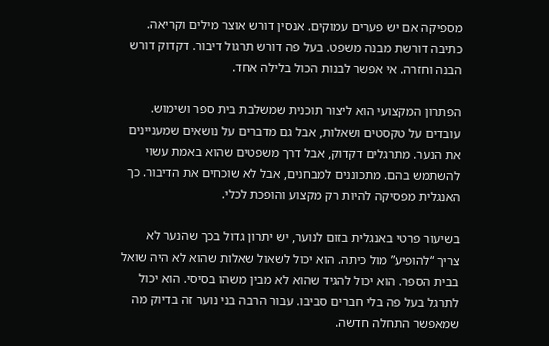מספיקה אם יש פערים עמוקים. אנסין דורש אוצר מילים וקריאה. כתיבה דורשת מבנה משפט. בעל פה דורש תרגול דיבור. דקדוק דורש הבנה וחזרה. אי אפשר לבנות הכול בלילה אחד.

הפתרון המקצועי הוא ליצור תוכנית שמשלבת בית ספר ושימוש. עובדים על טקסטים ושאלות, אבל גם מדברים על נושאים שמעניינים את הנער. מתרגלים דקדוק, אבל דרך משפטים שהוא באמת עשוי להשתמש בהם. מתכוננים למבחנים, אבל לא שוכחים את הדיבור. כך האנגלית מפסיקה להיות רק מקצוע והופכת לכלי.

בשיעור פרטי באנגלית בזום לנוער, יש יתרון גדול בכך שהנער לא צריך “להופיע” מול כיתה. הוא יכול לשאול שאלות שהוא לא היה שואל בבית הספר. הוא יכול להגיד שהוא לא מבין משהו בסיסי. הוא יכול לתרגל בעל פה בלי חברים סביבו. עבור הרבה בני נוער זה בדיוק מה שמאפשר התחלה חדשה.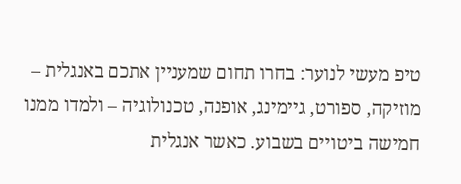טיפ מעשי לנוער: בחרו תחום שמעניין אתכם באנגלית – מוזיקה, ספורט, גיימינג, אופנה, טכנולוגיה – ולמדו ממנו חמישה ביטויים בשבוע. כאשר אנגלית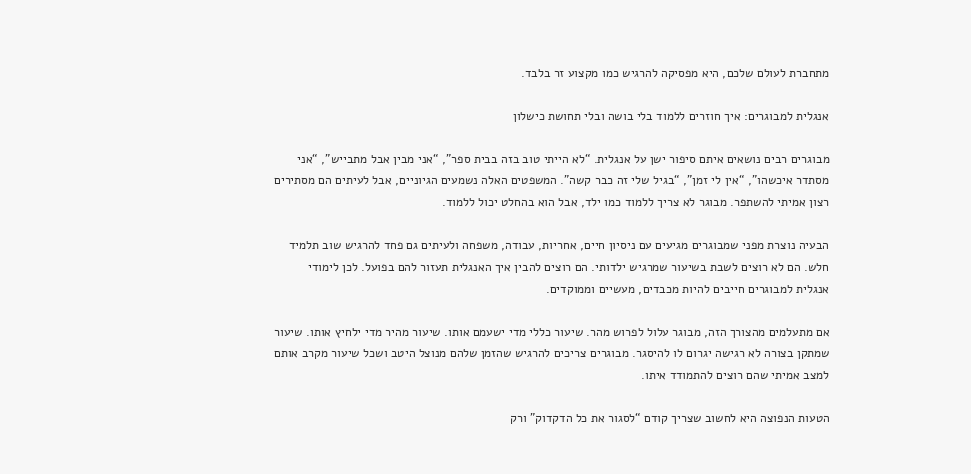מתחברת לעולם שלכם, היא מפסיקה להרגיש כמו מקצוע זר בלבד.

אנגלית למבוגרים: איך חוזרים ללמוד בלי בושה ובלי תחושת כישלון

מבוגרים רבים נושאים איתם סיפור ישן על אנגלית. “לא הייתי טוב בזה בבית ספר”, “אני מבין אבל מתבייש”, “אני מסתדר איכשהו”, “אין לי זמן”, “בגיל שלי זה כבר קשה”. המשפטים האלה נשמעים הגיוניים, אבל לעיתים הם מסתירים רצון אמיתי להשתפר. מבוגר לא צריך ללמוד כמו ילד, אבל הוא בהחלט יכול ללמוד.

הבעיה נוצרת מפני שמבוגרים מגיעים עם ניסיון חיים, אחריות, עבודה, משפחה ולעיתים גם פחד להרגיש שוב תלמיד חלש. הם לא רוצים לשבת בשיעור שמרגיש ילדותי. הם רוצים להבין איך האנגלית תעזור להם בפועל. לכן לימודי אנגלית למבוגרים חייבים להיות מכבדים, מעשיים וממוקדים.

אם מתעלמים מהצורך הזה, מבוגר עלול לפרוש מהר. שיעור כללי מדי ישעמם אותו. שיעור מהיר מדי ילחיץ אותו. שיעור שמתקן בצורה לא רגישה יגרום לו להיסגר. מבוגרים צריכים להרגיש שהזמן שלהם מנוצל היטב ושכל שיעור מקרב אותם למצב אמיתי שהם רוצים להתמודד איתו.

הטעות הנפוצה היא לחשוב שצריך קודם “לסגור את כל הדקדוק” ורק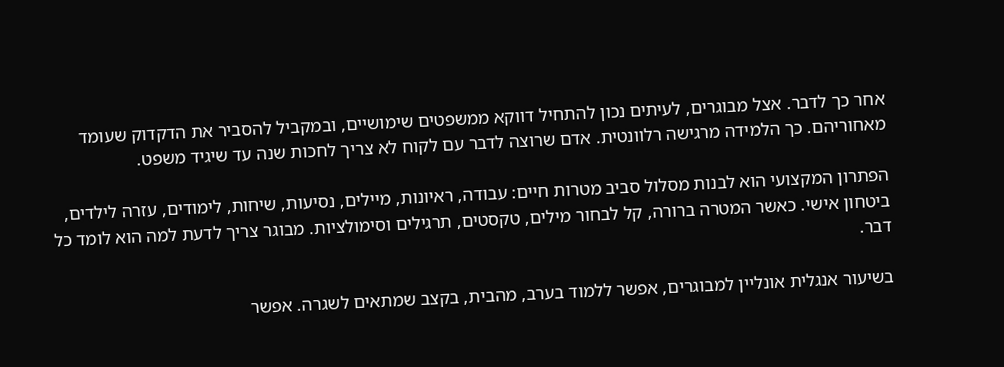אחר כך לדבר. אצל מבוגרים, לעיתים נכון להתחיל דווקא ממשפטים שימושיים, ובמקביל להסביר את הדקדוק שעומד מאחוריהם. כך הלמידה מרגישה רלוונטית. אדם שרוצה לדבר עם לקוח לא צריך לחכות שנה עד שיגיד משפט.

הפתרון המקצועי הוא לבנות מסלול סביב מטרות חיים: עבודה, ראיונות, מיילים, נסיעות, שיחות, לימודים, עזרה לילדים, ביטחון אישי. כאשר המטרה ברורה, קל לבחור מילים, טקסטים, תרגילים וסימולציות. מבוגר צריך לדעת למה הוא לומד כל דבר.

בשיעור אנגלית אונליין למבוגרים, אפשר ללמוד בערב, מהבית, בקצב שמתאים לשגרה. אפשר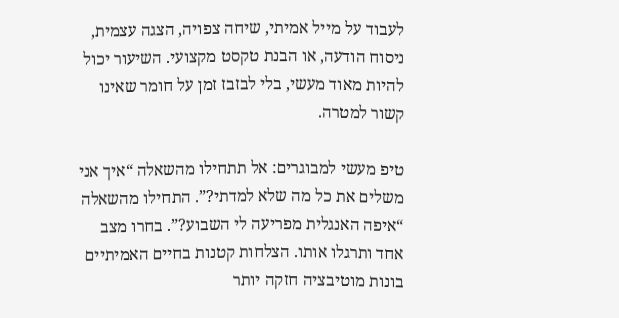לעבוד על מייל אמיתי, שיחה צפויה, הצגה עצמית, ניסוח הודעה, או הבנת טקסט מקצועי. השיעור יכול להיות מאוד מעשי, בלי לבזבז זמן על חומר שאינו קשור למטרה.

טיפ מעשי למבוגרים: אל תתחילו מהשאלה “איך אני משלים את כל מה שלא למדתי?”. התחילו מהשאלה “איפה האנגלית מפריעה לי השבוע?”. בחרו מצב אחד ותרגלו אותו. הצלחות קטנות בחיים האמיתיים בונות מוטיבציה חזקה יותר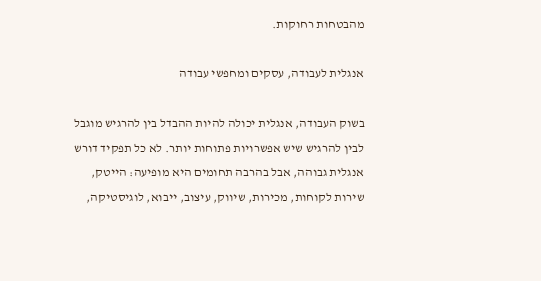מהבטחות רחוקות.

אנגלית לעבודה, עסקים ומחפשי עבודה

בשוק העבודה, אנגלית יכולה להיות ההבדל בין להרגיש מוגבל לבין להרגיש שיש אפשרויות פתוחות יותר. לא כל תפקיד דורש אנגלית גבוהה, אבל בהרבה תחומים היא מופיעה: הייטק, שירות לקוחות, מכירות, שיווק, עיצוב, ייבוא, לוגיסטיקה,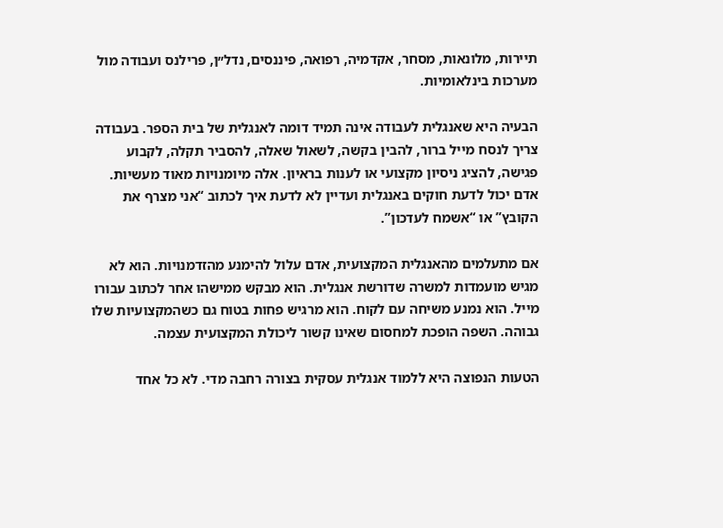תיירות, מלונאות, מסחר, אקדמיה, רפואה, פיננסים, נדל״ן, פרילנס ועבודה מול מערכות בינלאומיות.

הבעיה היא שאנגלית לעבודה אינה תמיד דומה לאנגלית של בית הספר. בעבודה צריך לנסח מייל ברור, להבין בקשה, לשאול שאלה, להסביר תקלה, לקבוע פגישה, להציג ניסיון מקצועי או לענות בראיון. אלה מיומנויות מאוד מעשיות. אדם יכול לדעת חוקים באנגלית ועדיין לא לדעת איך לכתוב “אני מצרף את הקובץ” או “אשמח לעדכון”.

אם מתעלמים מהאנגלית המקצועית, אדם עלול להימנע מהזדמנויות. הוא לא מגיש מועמדות למשרה שדורשת אנגלית. הוא מבקש ממישהו אחר לכתוב עבורו מייל. הוא נמנע משיחה עם לקוח. הוא מרגיש פחות בטוח גם כשהמקצועיות שלו גבוהה. השפה הופכת למחסום שאינו קשור ליכולת המקצועית עצמה.

הטעות הנפוצה היא ללמוד אנגלית עסקית בצורה רחבה מדי. לא כל אחד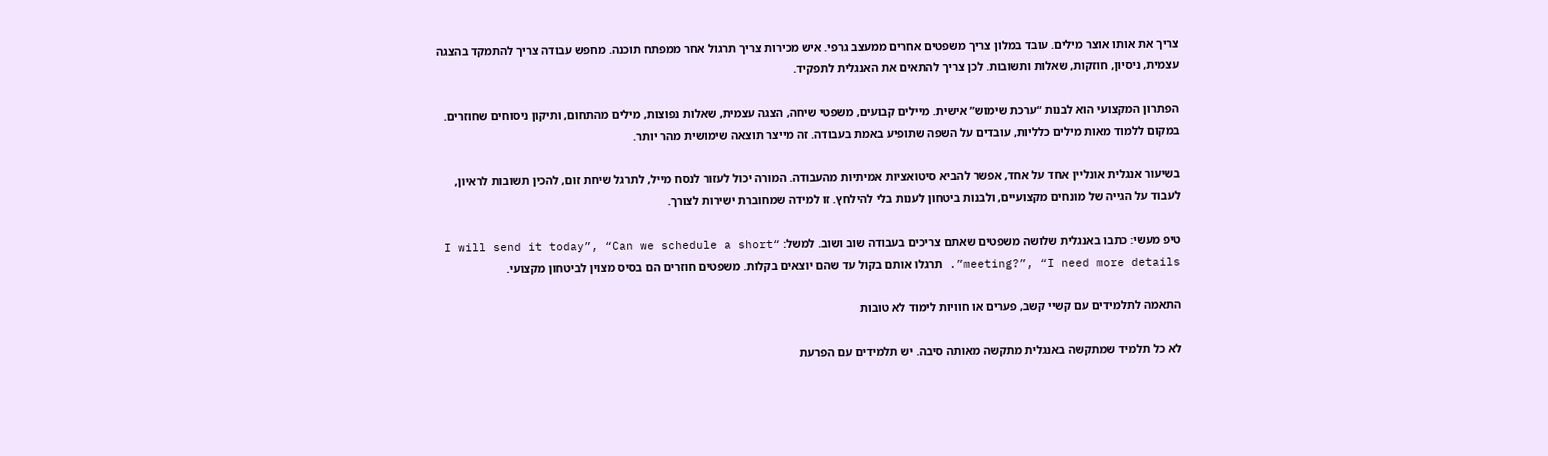צריך את אותו אוצר מילים. עובד במלון צריך משפטים אחרים ממעצב גרפי. איש מכירות צריך תרגול אחר ממפתח תוכנה. מחפש עבודה צריך להתמקד בהצגה עצמית, ניסיון, חוזקות, שאלות ותשובות. לכן צריך להתאים את האנגלית לתפקיד.

הפתרון המקצועי הוא לבנות “ערכת שימוש” אישית. מיילים קבועים, משפטי שיחה, הצגה עצמית, שאלות נפוצות, מילים מהתחום, ותיקון ניסוחים שחוזרים. במקום ללמוד מאות מילים כלליות, עובדים על השפה שתופיע באמת בעבודה. זה מייצר תוצאה שימושית מהר יותר.

בשיעור אנגלית אונליין אחד על אחד, אפשר להביא סיטואציות אמיתיות מהעבודה. המורה יכול לעזור לנסח מייל, לתרגל שיחת זום, להכין תשובות לראיון, לעבוד על הגייה של מונחים מקצועיים, ולבנות ביטחון לענות בלי להילחץ. זו למידה שמחוברת ישירות לצורך.

טיפ מעשי: כתבו באנגלית שלושה משפטים שאתם צריכים בעבודה שוב ושוב. למשל: “I will send it today”, “Can we schedule a short meeting?”, “I need more details”. תרגלו אותם בקול עד שהם יוצאים בקלות. משפטים חוזרים הם בסיס מצוין לביטחון מקצועי.

התאמה לתלמידים עם קשיי קשב, פערים או חוויות לימוד לא טובות

לא כל תלמיד שמתקשה באנגלית מתקשה מאותה סיבה. יש תלמידים עם הפרעת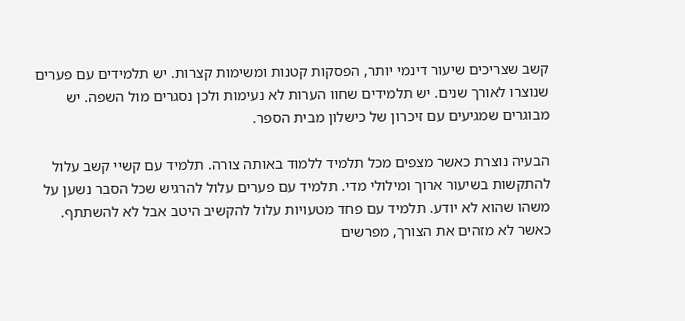קשב שצריכים שיעור דינמי יותר, הפסקות קטנות ומשימות קצרות. יש תלמידים עם פערים שנוצרו לאורך שנים. יש תלמידים שחוו הערות לא נעימות ולכן נסגרים מול השפה. יש מבוגרים שמגיעים עם זיכרון של כישלון מבית הספר.

הבעיה נוצרת כאשר מצפים מכל תלמיד ללמוד באותה צורה. תלמיד עם קשיי קשב עלול להתקשות בשיעור ארוך ומילולי מדי. תלמיד עם פערים עלול להרגיש שכל הסבר נשען על משהו שהוא לא יודע. תלמיד עם פחד מטעויות עלול להקשיב היטב אבל לא להשתתף. כאשר לא מזהים את הצורך, מפרשים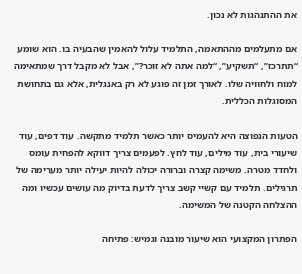את ההתנהגות לא נכון.

אם מתעלמים מההתאמה, התלמיד עלול להאמין שהבעיה בו. הוא שומע “תתרכז”, “תשקיע”, “למה אתה לא זוכר?”, אבל לא מקבל דרך שמתאימה למוח ולחוויה שלו. לאורך זמן זה פוגע לא רק באנגלית, אלא גם בתחושת המסוגלות הכללית.

הטעות הנפוצה היא להעמיס יותר כאשר תלמיד מתקשה. עוד דפים, עוד שיעורי בית, עוד מילים, עוד לחץ. לפעמים צריך דווקא להפחית עומס ולחדד מטרה. משימה קצרה וברורה יכולה להיות יעילה יותר מערימה של תרגילים. תלמיד עם קשיי קשב צריך לדעת בדיוק מה עושים עכשיו ומה ההצלחה הקטנה של המשימה.

הפתרון המקצועי הוא שיעור מובנה וגמיש: פתיחה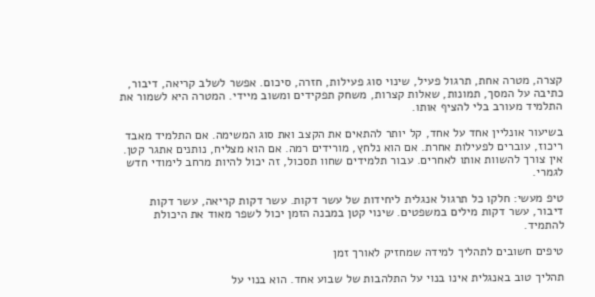קצרה, מטרה אחת, תרגול פעיל, שינוי סוג פעילות, חזרה, סיכום. אפשר לשלב קריאה, דיבור, כתיבה על המסך, תמונות, שאלות קצרות, משחק תפקידים ומשוב מיידי. המטרה היא לשמור את התלמיד מעורב בלי להציף אותו.

בשיעור אונליין אחד על אחד, קל יותר להתאים את הקצב ואת סוג המשימה. אם התלמיד מאבד ריכוז, עוברים לפעילות אחרת. אם הוא נלחץ, מורידים רמה. אם הוא מצליח, נותנים אתגר קטן. אין צורך להשוות אותו לאחרים. עבור תלמידים שחוו תסכול, זה יכול להיות מרחב לימודי חדש לגמרי.

טיפ מעשי: חלקו כל תרגול אנגלית ליחידות של עשר דקות. עשר דקות קריאה, עשר דקות דיבור, עשר דקות מילים במשפטים. שינוי קטן במבנה הזמן יכול לשפר מאוד את היכולת להתמיד.

טיפים חשובים לתהליך למידה שמחזיק לאורך זמן

תהליך טוב באנגלית אינו בנוי על התלהבות של שבוע אחד. הוא בנוי על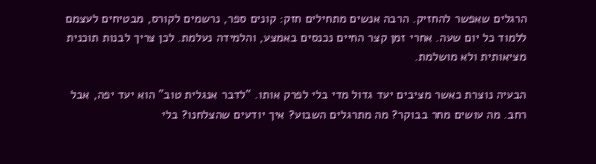הרגלים שאפשר להחזיק. הרבה אנשים מתחילים חזק: קונים ספר, נרשמים לקורס, מבטיחים לעצמם ללמוד כל יום שעה. אחרי זמן קצר החיים נכנסים באמצע, והלמידה נעלמת. לכן צריך לבנות תוכנית מציאותית ולא מושלמת.

הבעיה נוצרת כאשר מציבים יעד גדול מדי בלי לפרק אותו. “לדבר אנגלית טוב” הוא יעד יפה, אבל רחב. מה עושים מחר בבוקר? מה מתרגלים השבוע? איך יודעים שהצלחנו? בלי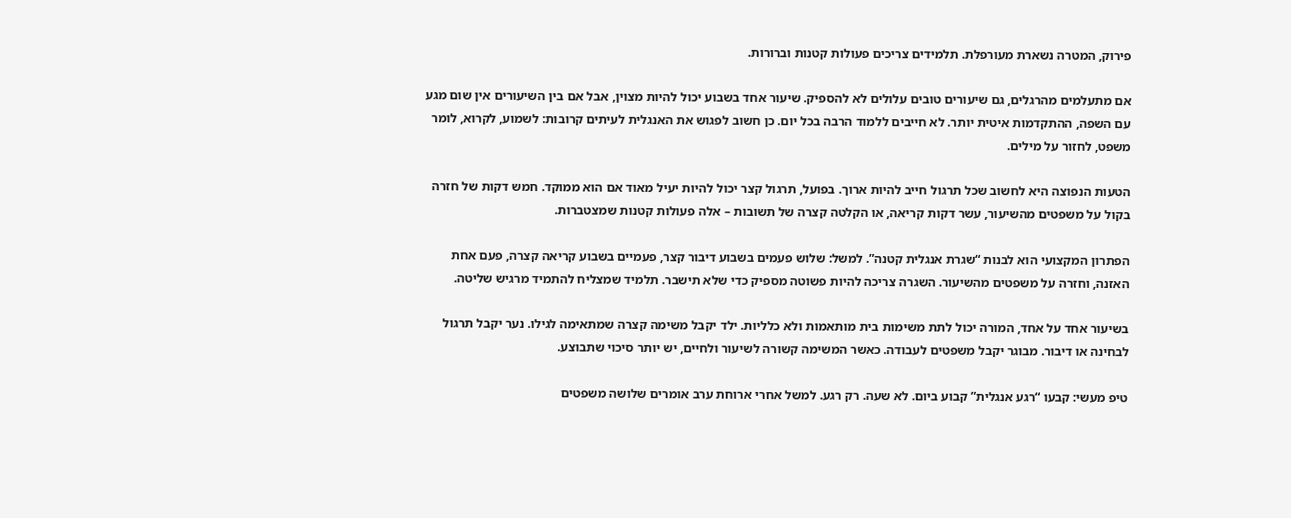פירוק, המטרה נשארת מעורפלת. תלמידים צריכים פעולות קטנות וברורות.

אם מתעלמים מהרגלים, גם שיעורים טובים עלולים לא להספיק. שיעור אחד בשבוע יכול להיות מצוין, אבל אם בין השיעורים אין שום מגע עם השפה, ההתקדמות איטית יותר. לא חייבים ללמוד הרבה בכל יום. כן חשוב לפגוש את האנגלית לעיתים קרובות: לשמוע, לקרוא, לומר משפט, לחזור על מילים.

הטעות הנפוצה היא לחשוב שכל תרגול חייב להיות ארוך. בפועל, תרגול קצר יכול להיות יעיל מאוד אם הוא ממוקד. חמש דקות של חזרה בקול על משפטים מהשיעור, עשר דקות קריאה, או הקלטה קצרה של תשובות – אלה פעולות קטנות שמצטברות.

הפתרון המקצועי הוא לבנות “שגרת אנגלית קטנה”. למשל: שלוש פעמים בשבוע דיבור קצר, פעמיים בשבוע קריאה קצרה, פעם אחת האזנה, וחזרה על משפטים מהשיעור. השגרה צריכה להיות פשוטה מספיק כדי שלא תישבר. תלמיד שמצליח להתמיד מרגיש שליטה.

בשיעור אחד על אחד, המורה יכול לתת משימות בית מותאמות ולא כלליות. ילד יקבל משימה קצרה שמתאימה לגילו. נער יקבל תרגול לבחינה או דיבור. מבוגר יקבל משפטים לעבודה. כאשר המשימה קשורה לשיעור ולחיים, יש יותר סיכוי שתבוצע.

טיפ מעשי: קבעו “רגע אנגלית” קבוע ביום. לא שעה. רק רגע. למשל אחרי ארוחת ערב אומרים שלושה משפטים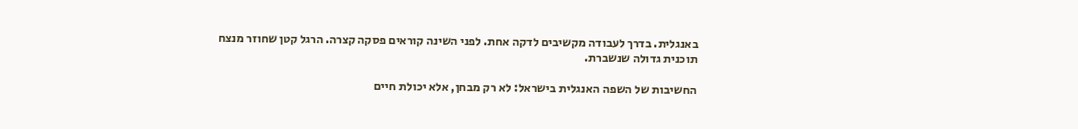באנגלית. בדרך לעבודה מקשיבים לדקה אחת. לפני השינה קוראים פסקה קצרה. הרגל קטן שחוזר מנצח תוכנית גדולה שנשברת.

החשיבות של השפה האנגלית בישראל: לא רק מבחן, אלא יכולת חיים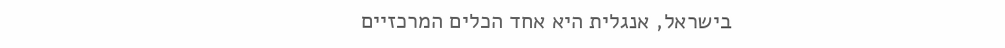בישראל, אנגלית היא אחד הכלים המרכזיים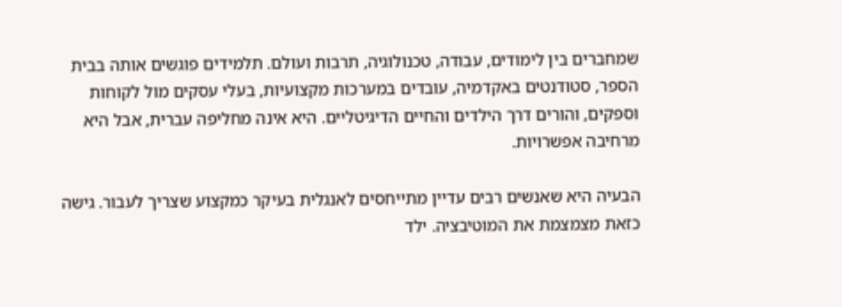שמחברים בין לימודים, עבודה, טכנולוגיה, תרבות ועולם. תלמידים פוגשים אותה בבית הספר, סטודנטים באקדמיה, עובדים במערכות מקצועיות, בעלי עסקים מול לקוחות וספקים, והורים דרך הילדים והחיים הדיגיטליים. היא אינה מחליפה עברית, אבל היא מרחיבה אפשרויות.

הבעיה היא שאנשים רבים עדיין מתייחסים לאנגלית בעיקר כמקצוע שצריך לעבור. גישה כזאת מצמצמת את המוטיבציה. ילד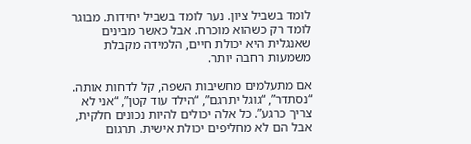לומד בשביל ציון. נער לומד בשביל יחידות. מבוגר לומד רק כשהוא מוכרח. אבל כאשר מבינים שאנגלית היא יכולת חיים, הלמידה מקבלת משמעות רחבה יותר.

אם מתעלמים מחשיבות השפה, קל לדחות אותה. “נסתדר”, “גוגל יתרגם”, “הילד עוד קטן”, “אני לא צריך כרגע”. כל אלה יכולים להיות נכונים חלקית, אבל הם לא מחליפים יכולת אישית. תרגום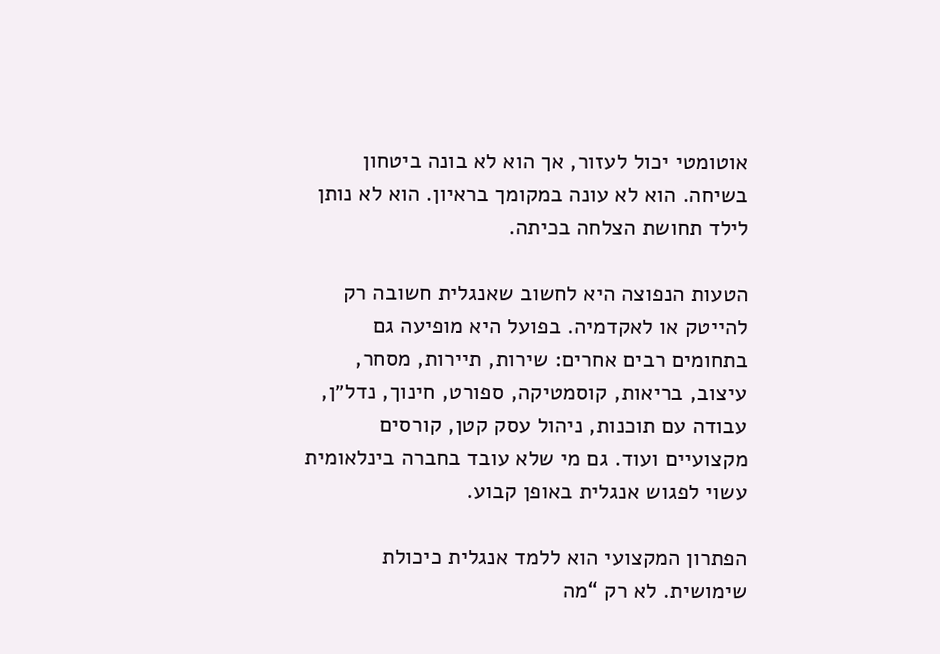אוטומטי יכול לעזור, אך הוא לא בונה ביטחון בשיחה. הוא לא עונה במקומך בראיון. הוא לא נותן לילד תחושת הצלחה בכיתה.

הטעות הנפוצה היא לחשוב שאנגלית חשובה רק להייטק או לאקדמיה. בפועל היא מופיעה גם בתחומים רבים אחרים: שירות, תיירות, מסחר, עיצוב, בריאות, קוסמטיקה, ספורט, חינוך, נדל״ן, עבודה עם תוכנות, ניהול עסק קטן, קורסים מקצועיים ועוד. גם מי שלא עובד בחברה בינלאומית עשוי לפגוש אנגלית באופן קבוע.

הפתרון המקצועי הוא ללמד אנגלית כיכולת שימושית. לא רק “מה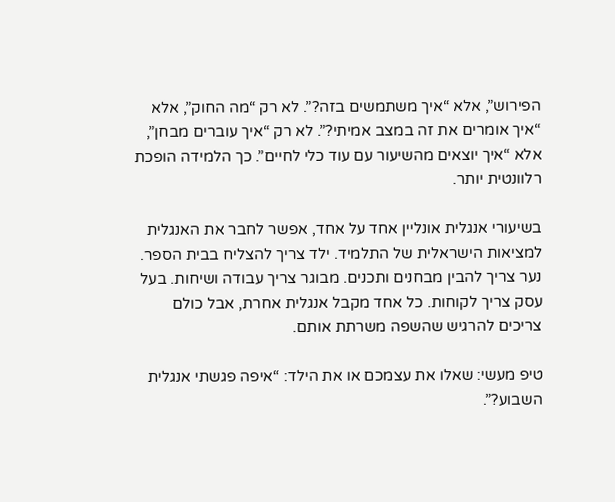הפירוש”, אלא “איך משתמשים בזה?”. לא רק “מה החוק”, אלא “איך אומרים את זה במצב אמיתי?”. לא רק “איך עוברים מבחן”, אלא “איך יוצאים מהשיעור עם עוד כלי לחיים”. כך הלמידה הופכת רלוונטית יותר.

בשיעורי אנגלית אונליין אחד על אחד, אפשר לחבר את האנגלית למציאות הישראלית של התלמיד. ילד צריך להצליח בבית הספר. נער צריך להבין מבחנים ותכנים. מבוגר צריך עבודה ושיחות. בעל עסק צריך לקוחות. כל אחד מקבל אנגלית אחרת, אבל כולם צריכים להרגיש שהשפה משרתת אותם.

טיפ מעשי: שאלו את עצמכם או את הילד: “איפה פגשתי אנגלית השבוע?”.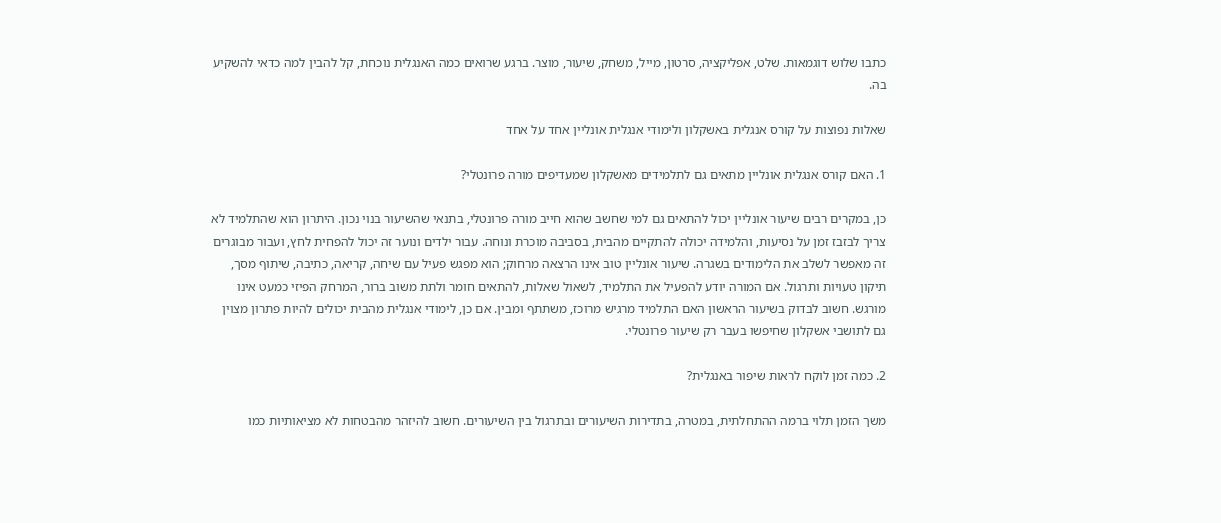כתבו שלוש דוגמאות. שלט, אפליקציה, סרטון, מייל, משחק, שיעור, מוצר. ברגע שרואים כמה האנגלית נוכחת, קל להבין למה כדאי להשקיע בה.

שאלות נפוצות על קורס אנגלית באשקלון ולימודי אנגלית אונליין אחד על אחד

1. האם קורס אנגלית אונליין מתאים גם לתלמידים מאשקלון שמעדיפים מורה פרונטלי?

כן, במקרים רבים שיעור אונליין יכול להתאים גם למי שחשב שהוא חייב מורה פרונטלי, בתנאי שהשיעור בנוי נכון. היתרון הוא שהתלמיד לא צריך לבזבז זמן על נסיעות, והלמידה יכולה להתקיים מהבית, בסביבה מוכרת ונוחה. עבור ילדים ונוער זה יכול להפחית לחץ, ועבור מבוגרים זה מאפשר לשלב את הלימודים בשגרה. שיעור אונליין טוב אינו הרצאה מרחוק; הוא מפגש פעיל עם שיחה, קריאה, כתיבה, שיתוף מסך, תיקון טעויות ותרגול. אם המורה יודע להפעיל את התלמיד, לשאול שאלות, להתאים חומר ולתת משוב ברור, המרחק הפיזי כמעט אינו מורגש. חשוב לבדוק בשיעור הראשון האם התלמיד מרגיש מרוכז, משתתף ומבין. אם כן, לימודי אנגלית מהבית יכולים להיות פתרון מצוין גם לתושבי אשקלון שחיפשו בעבר רק שיעור פרונטלי.

2. כמה זמן לוקח לראות שיפור באנגלית?

משך הזמן תלוי ברמה ההתחלתית, במטרה, בתדירות השיעורים ובתרגול בין השיעורים. חשוב להיזהר מהבטחות לא מציאותיות כמו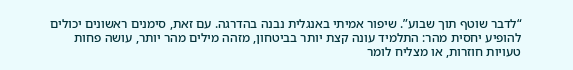“לדבר שוטף תוך שבוע”. שיפור אמיתי באנגלית נבנה בהדרגה. עם זאת, סימנים ראשונים יכולים להופיע יחסית מהר: התלמיד עונה קצת יותר בביטחון, מזהה מילים מהר יותר, עושה פחות טעויות חוזרות, או מצליח לומר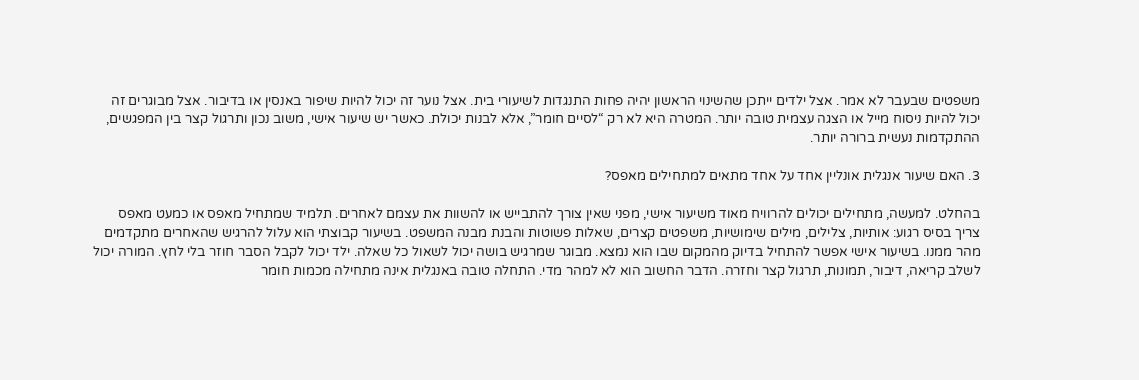משפטים שבעבר לא אמר. אצל ילדים ייתכן שהשינוי הראשון יהיה פחות התנגדות לשיעורי בית. אצל נוער זה יכול להיות שיפור באנסין או בדיבור. אצל מבוגרים זה יכול להיות ניסוח מייל או הצגה עצמית טובה יותר. המטרה היא לא רק “לסיים חומר”, אלא לבנות יכולת. כאשר יש שיעור אישי, משוב נכון ותרגול קצר בין המפגשים, ההתקדמות נעשית ברורה יותר.

3. האם שיעור אנגלית אונליין אחד על אחד מתאים למתחילים מאפס?

בהחלט. למעשה, מתחילים יכולים להרוויח מאוד משיעור אישי, מפני שאין צורך להתבייש או להשוות את עצמם לאחרים. תלמיד שמתחיל מאפס או כמעט מאפס צריך בסיס רגוע: אותיות, צלילים, מילים שימושיות, משפטים קצרים, שאלות פשוטות והבנת מבנה המשפט. בשיעור קבוצתי הוא עלול להרגיש שהאחרים מתקדמים מהר ממנו. בשיעור אישי אפשר להתחיל בדיוק מהמקום שבו הוא נמצא. מבוגר שמרגיש בושה יכול לשאול כל שאלה. ילד יכול לקבל הסבר חוזר בלי לחץ. המורה יכול לשלב קריאה, דיבור, תמונות, תרגול קצר וחזרה. הדבר החשוב הוא לא למהר מדי. התחלה טובה באנגלית אינה מתחילה מכמות חומר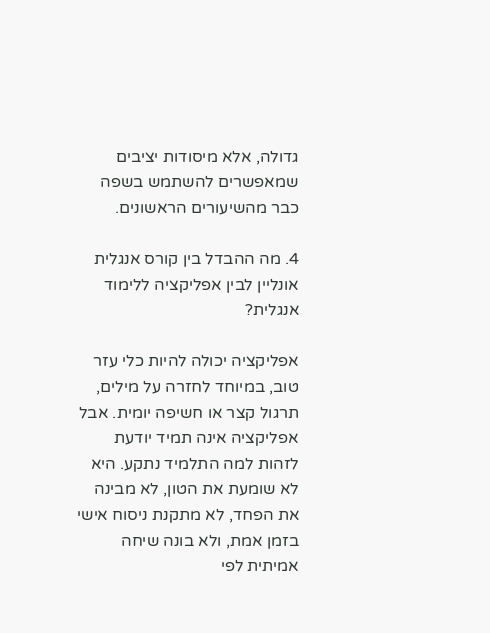גדולה, אלא מיסודות יציבים שמאפשרים להשתמש בשפה כבר מהשיעורים הראשונים.

4. מה ההבדל בין קורס אנגלית אונליין לבין אפליקציה ללימוד אנגלית?

אפליקציה יכולה להיות כלי עזר טוב, במיוחד לחזרה על מילים, תרגול קצר או חשיפה יומית. אבל אפליקציה אינה תמיד יודעת לזהות למה התלמיד נתקע. היא לא שומעת את הטון, לא מבינה את הפחד, לא מתקנת ניסוח אישי בזמן אמת, ולא בונה שיחה אמיתית לפי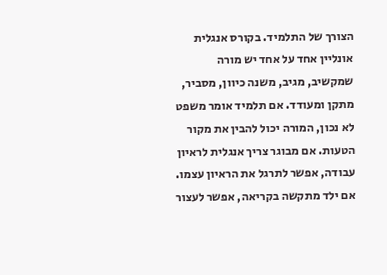הצורך של התלמיד. בקורס אנגלית אונליין אחד על אחד יש מורה שמקשיב, מגיב, משנה כיוון, מסביר, מתקן ומעודד. אם תלמיד אומר משפט לא נכון, המורה יכול להבין את מקור הטעות. אם מבוגר צריך אנגלית לראיון עבודה, אפשר לתרגל את הראיון עצמו. אם ילד מתקשה בקריאה, אפשר לעצור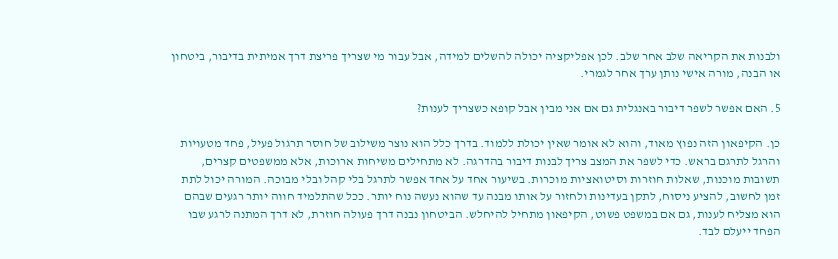ולבנות את הקריאה שלב אחר שלב. לכן אפליקציה יכולה להשלים למידה, אבל עבור מי שצריך פריצת דרך אמיתית בדיבור, ביטחון או הבנה, מורה אישי נותן ערך אחר לגמרי.

5. האם אפשר לשפר דיבור באנגלית גם אם אני מבין אבל קופא כשצריך לענות?

כן. הקיפאון הזה נפוץ מאוד, והוא לא אומר שאין יכולת ללמוד. בדרך כלל הוא נוצר משילוב של חוסר תרגול פעיל, פחד מטעויות והרגל לתרגם בראש. כדי לשפר את המצב צריך לבנות דיבור בהדרגה. לא מתחילים משיחות ארוכות, אלא ממשפטים קצרים, תשובות מוכנות, שאלות חוזרות וסיטואציות מוכרות. בשיעור אחד על אחד אפשר לתרגל בלי קהל ובלי מבוכה. המורה יכול לתת זמן לחשוב, להציע ניסוח, לתקן בעדינות ולחזור על אותו מבנה עד שהוא נעשה נוח יותר. ככל שהתלמיד חווה יותר רגעים שבהם הוא מצליח לענות, גם אם במשפט פשוט, הקיפאון מתחיל להיחלש. הביטחון נבנה דרך פעולה חוזרת, לא דרך המתנה לרגע שבו הפחד ייעלם לבד.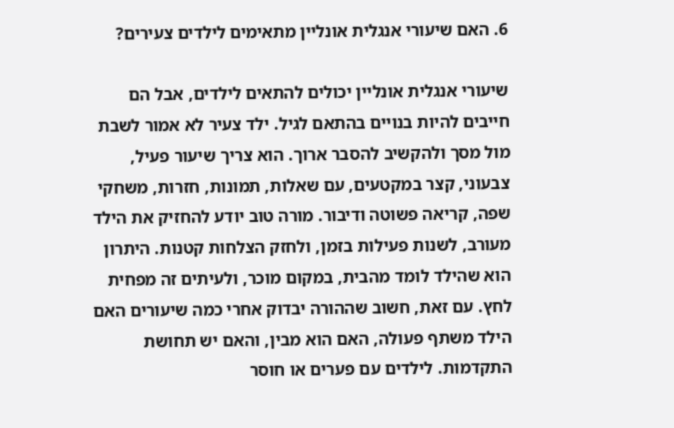6. האם שיעורי אנגלית אונליין מתאימים לילדים צעירים?

שיעורי אנגלית אונליין יכולים להתאים לילדים, אבל הם חייבים להיות בנויים בהתאם לגיל. ילד צעיר לא אמור לשבת מול מסך ולהקשיב להסבר ארוך. הוא צריך שיעור פעיל, צבעוני, קצר במקטעים, עם שאלות, תמונות, חזרות, משחקי שפה, קריאה פשוטה ודיבור. מורה טוב יודע להחזיק את הילד מעורב, לשנות פעילות בזמן, ולחזק הצלחות קטנות. היתרון הוא שהילד לומד מהבית, במקום מוכר, ולעיתים זה מפחית לחץ. עם זאת, חשוב שההורה יבדוק אחרי כמה שיעורים האם הילד משתף פעולה, האם הוא מבין, והאם יש תחושת התקדמות. לילדים עם פערים או חוסר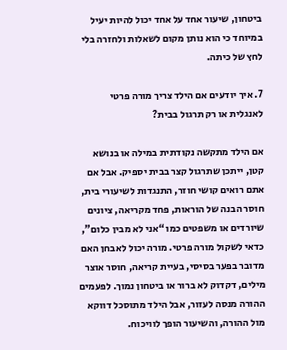ביטחון, שיעור אחד על אחד יכול להיות יעיל במיוחד כי הוא נותן מקום לשאלות ולחזרה בלי לחץ של כיתה.

7. איך יודעים אם הילד צריך מורה פרטי לאנגלית או רק תרגול בבית?

אם הילד מתקשה נקודתית במילה או בנושא קטן, ייתכן שתרגול קצר בבית יספיק. אבל אם אתם רואים קושי חוזר, התנגדות לשיעורי בית, חוסר הבנה של הוראות, פחד מקריאה, ציונים שיורדים או משפטים כמו “אני לא מבין כלום”, כדאי לשקול מורה פרטי. מורה יכול לאבחן האם מדובר בפער בסיסי, בעיית קריאה, חוסר אוצר מילים, דקדוק לא ברור או ביטחון נמוך. לפעמים ההורה מנסה לעזור, אבל הילד מתוסכל דווקא מול ההורה, והשיעור הופך לוויכוח.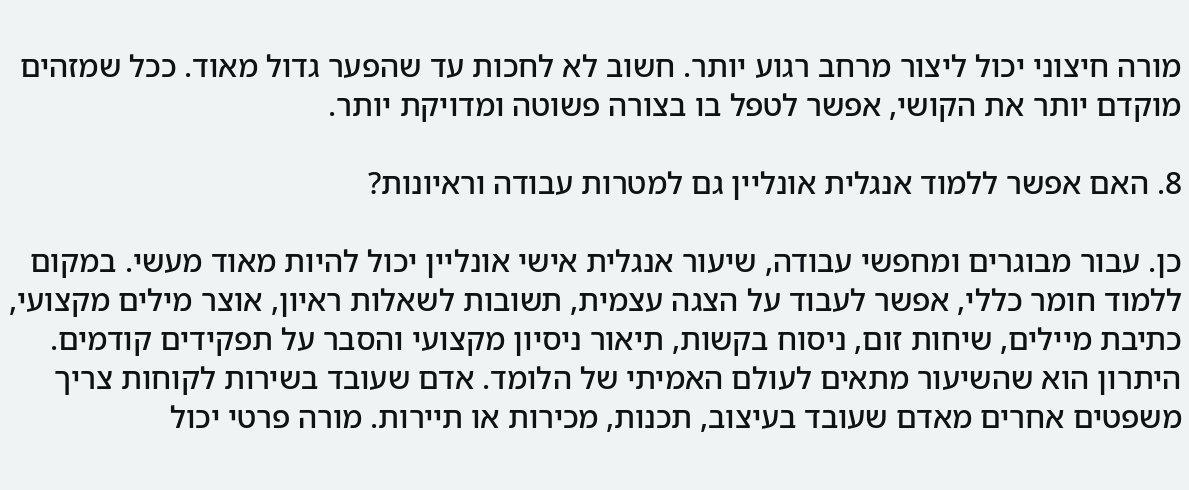מורה חיצוני יכול ליצור מרחב רגוע יותר. חשוב לא לחכות עד שהפער גדול מאוד. ככל שמזהים מוקדם יותר את הקושי, אפשר לטפל בו בצורה פשוטה ומדויקת יותר.

8. האם אפשר ללמוד אנגלית אונליין גם למטרות עבודה וראיונות?

כן. עבור מבוגרים ומחפשי עבודה, שיעור אנגלית אישי אונליין יכול להיות מאוד מעשי. במקום ללמוד חומר כללי, אפשר לעבוד על הצגה עצמית, תשובות לשאלות ראיון, אוצר מילים מקצועי, כתיבת מיילים, שיחות זום, ניסוח בקשות, תיאור ניסיון מקצועי והסבר על תפקידים קודמים. היתרון הוא שהשיעור מתאים לעולם האמיתי של הלומד. אדם שעובד בשירות לקוחות צריך משפטים אחרים מאדם שעובד בעיצוב, תכנות, מכירות או תיירות. מורה פרטי יכול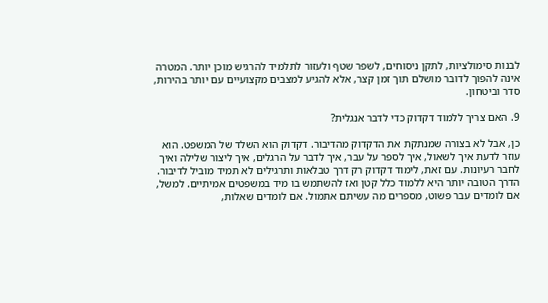לבנות סימולציות, לתקן ניסוחים, לשפר שטף ולעזור לתלמיד להרגיש מוכן יותר. המטרה אינה להפוך לדובר מושלם תוך זמן קצר, אלא להגיע למצבים מקצועיים עם יותר בהירות, סדר וביטחון.

9. האם צריך ללמוד דקדוק כדי לדבר אנגלית?

כן, אבל לא בצורה שמנתקת את הדקדוק מהדיבור. דקדוק הוא השלד של המשפט. הוא עוזר לדעת איך לשאול, איך לספר על עבר, איך לדבר על הרגלים, איך ליצור שלילה ואיך לחבר רעיונות. עם זאת, לימוד דקדוק רק דרך טבלאות ותרגילים לא תמיד מוביל לדיבור. הדרך הטובה יותר היא ללמוד כלל קטן ואז להשתמש בו מיד במשפטים אמיתיים. למשל, אם לומדים עבר פשוט, מספרים מה עשיתם אתמול. אם לומדים שאלות,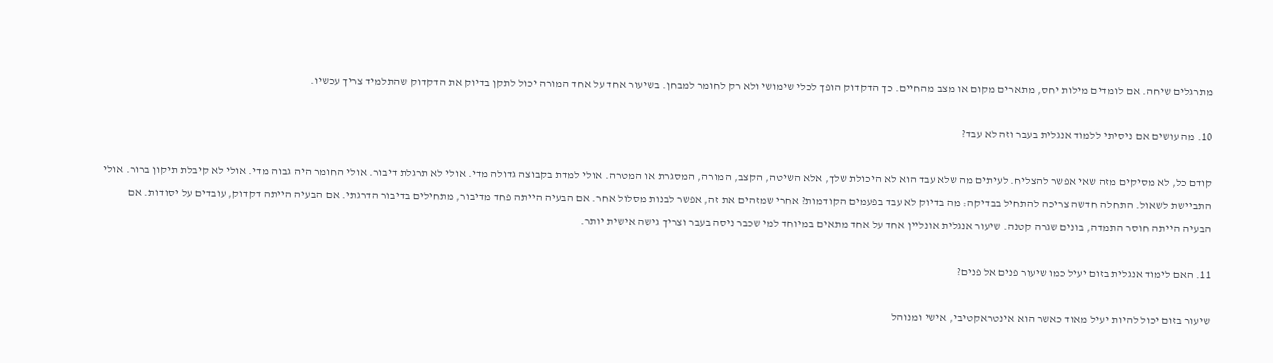מתרגלים שיחה. אם לומדים מילות יחס, מתארים מקום או מצב מהחיים. כך הדקדוק הופך לכלי שימושי ולא רק לחומר למבחן. בשיעור אחד על אחד המורה יכול לתקן בדיוק את הדקדוק שהתלמיד צריך עכשיו.

10. מה עושים אם ניסיתי ללמוד אנגלית בעבר וזה לא עבד?

קודם כל, לא מסיקים מזה שאי אפשר להצליח. לעיתים מה שלא עבד הוא לא היכולת שלך, אלא השיטה, הקצב, המורה, המסגרת או המטרה. אולי למדת בקבוצה גדולה מדי. אולי לא תרגלת דיבור. אולי החומר היה גבוה מדי. אולי לא קיבלת תיקון ברור. אולי התביישת לשאול. התחלה חדשה צריכה להתחיל בבדיקה: מה בדיוק לא עבד בפעמים הקודמות? אחרי שמזהים את זה, אפשר לבנות מסלול אחר. אם הבעיה הייתה פחד מדיבור, מתחילים בדיבור הדרגתי. אם הבעיה הייתה דקדוק, עובדים על יסודות. אם הבעיה הייתה חוסר התמדה, בונים שגרה קטנה. שיעור אנגלית אונליין אחד על אחד מתאים במיוחד למי שכבר ניסה בעבר וצריך גישה אישית יותר.

11. האם לימוד אנגלית בזום יעיל כמו שיעור פנים אל פנים?

שיעור בזום יכול להיות יעיל מאוד כאשר הוא אינטראקטיבי, אישי ומנוהל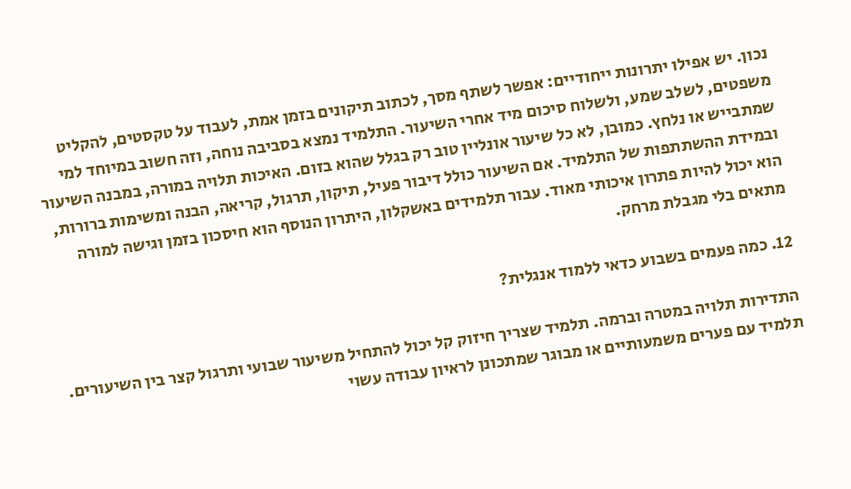נכון. יש אפילו יתרונות ייחודיים: אפשר לשתף מסך, לכתוב תיקונים בזמן אמת, לעבוד על טקסטים, להקליט משפטים, לשלב שמע, ולשלוח סיכום מיד אחרי השיעור. התלמיד נמצא בסביבה נוחה, וזה חשוב במיוחד למי שמתבייש או נלחץ. כמובן, לא כל שיעור אונליין טוב רק בגלל שהוא בזום. האיכות תלויה במורה, במבנה השיעור ובמידת ההשתתפות של התלמיד. אם השיעור כולל דיבור פעיל, תיקון, תרגול, קריאה, הבנה ומשימות ברורות, הוא יכול להיות פתרון איכותי מאוד. עבור תלמידים באשקלון, היתרון הנוסף הוא חיסכון בזמן וגישה למורה מתאים בלי מגבלת מרחק.

12. כמה פעמים בשבוע כדאי ללמוד אנגלית?

התדירות תלויה במטרה וברמה. תלמיד שצריך חיזוק קל יכול להתחיל משיעור שבועי ותרגול קצר בין השיעורים. תלמיד עם פערים משמעותיים או מבוגר שמתכונן לראיון עבודה עשוי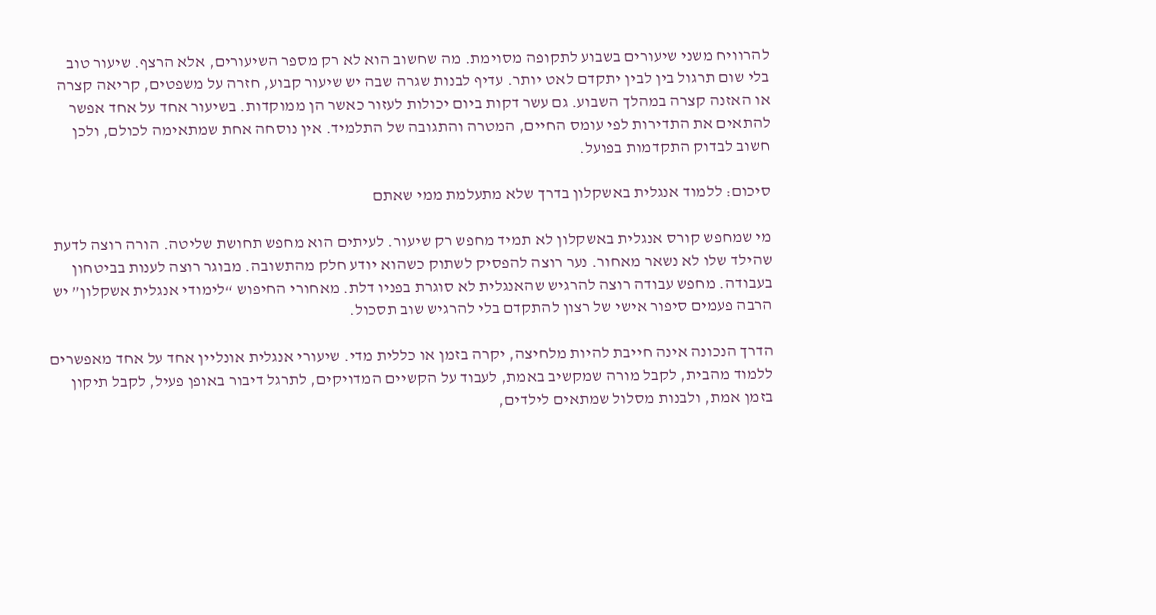להרוויח משני שיעורים בשבוע לתקופה מסוימת. מה שחשוב הוא לא רק מספר השיעורים, אלא הרצף. שיעור טוב בלי שום תרגול בין לבין יתקדם לאט יותר. עדיף לבנות שגרה שבה יש שיעור קבוע, חזרה על משפטים, קריאה קצרה או האזנה קצרה במהלך השבוע. גם עשר דקות ביום יכולות לעזור כאשר הן ממוקדות. בשיעור אחד על אחד אפשר להתאים את התדירות לפי עומס החיים, המטרה והתגובה של התלמיד. אין נוסחה אחת שמתאימה לכולם, ולכן חשוב לבדוק התקדמות בפועל.

סיכום: ללמוד אנגלית באשקלון בדרך שלא מתעלמת ממי שאתם

מי שמחפש קורס אנגלית באשקלון לא תמיד מחפש רק שיעור. לעיתים הוא מחפש תחושת שליטה. הורה רוצה לדעת שהילד שלו לא נשאר מאחור. נער רוצה להפסיק לשתוק כשהוא יודע חלק מהתשובה. מבוגר רוצה לענות בביטחון בעבודה. מחפש עבודה רוצה להרגיש שהאנגלית לא סוגרת בפניו דלת. מאחורי החיפוש “לימודי אנגלית אשקלון” יש הרבה פעמים סיפור אישי של רצון להתקדם בלי להרגיש שוב תסכול.

הדרך הנכונה אינה חייבת להיות מלחיצה, יקרה בזמן או כללית מדי. שיעורי אנגלית אונליין אחד על אחד מאפשרים ללמוד מהבית, לקבל מורה שמקשיב באמת, לעבוד על הקשיים המדויקים, לתרגל דיבור באופן פעיל, לקבל תיקון בזמן אמת, ולבנות מסלול שמתאים לילדים,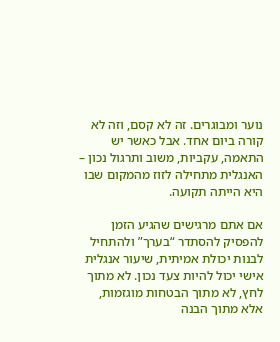נוער ומבוגרים. זה לא קסם, וזה לא קורה ביום אחד. אבל כאשר יש התאמה, עקביות, משוב ותרגול נכון – האנגלית מתחילה לזוז מהמקום שבו היא הייתה תקועה.

אם אתם מרגישים שהגיע הזמן להפסיק להסתדר “בערך” ולהתחיל לבנות יכולת אמיתית, שיעור אנגלית אישי יכול להיות צעד נכון. לא מתוך לחץ, לא מתוך הבטחות מוגזמות, אלא מתוך הבנה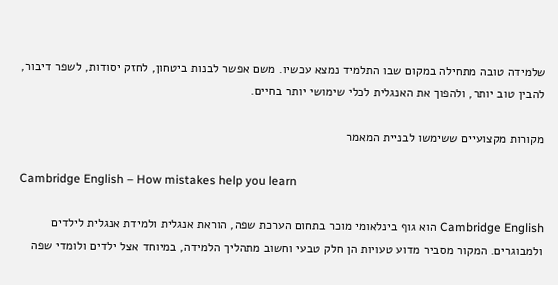שלמידה טובה מתחילה במקום שבו התלמיד נמצא עכשיו. משם אפשר לבנות ביטחון, לחזק יסודות, לשפר דיבור, להבין טוב יותר, ולהפוך את האנגלית לכלי שימושי יותר בחיים.

מקורות מקצועיים ששימשו לבניית המאמר

Cambridge English – How mistakes help you learn

Cambridge English הוא גוף בינלאומי מוכר בתחום הערכת שפה, הוראת אנגלית ולמידת אנגלית לילדים ולמבוגרים. המקור מסביר מדוע טעויות הן חלק טבעי וחשוב מתהליך הלמידה, במיוחד אצל ילדים ולומדי שפה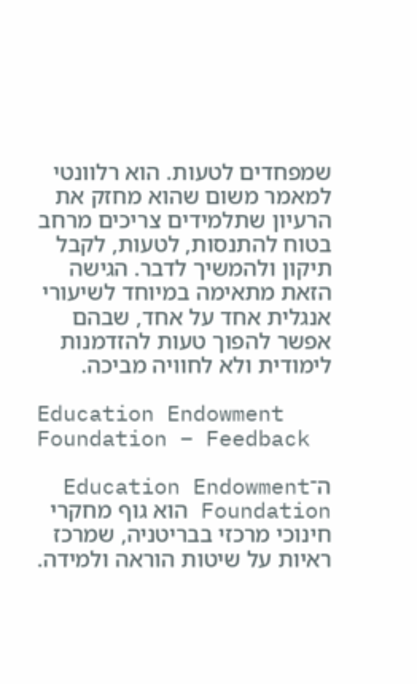שמפחדים לטעות. הוא רלוונטי למאמר משום שהוא מחזק את הרעיון שתלמידים צריכים מרחב בטוח להתנסות, לטעות, לקבל תיקון ולהמשיך לדבר. הגישה הזאת מתאימה במיוחד לשיעורי אנגלית אחד על אחד, שבהם אפשר להפוך טעות להזדמנות לימודית ולא לחוויה מביכה.

Education Endowment Foundation – Feedback

ה־Education Endowment Foundation הוא גוף מחקרי חינוכי מרכזי בבריטניה, שמרכז ראיות על שיטות הוראה ולמידה.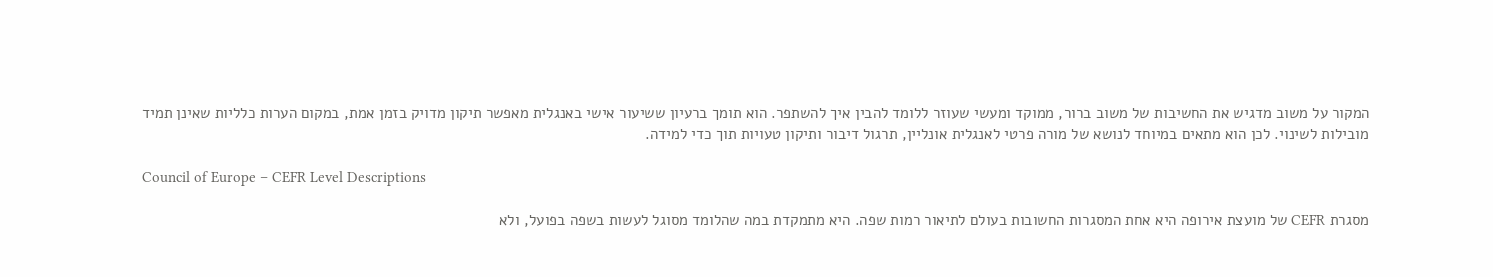המקור על משוב מדגיש את החשיבות של משוב ברור, ממוקד ומעשי שעוזר ללומד להבין איך להשתפר. הוא תומך ברעיון ששיעור אישי באנגלית מאפשר תיקון מדויק בזמן אמת, במקום הערות כלליות שאינן תמיד מובילות לשינוי. לכן הוא מתאים במיוחד לנושא של מורה פרטי לאנגלית אונליין, תרגול דיבור ותיקון טעויות תוך כדי למידה.

Council of Europe – CEFR Level Descriptions

מסגרת CEFR של מועצת אירופה היא אחת המסגרות החשובות בעולם לתיאור רמות שפה. היא מתמקדת במה שהלומד מסוגל לעשות בשפה בפועל, ולא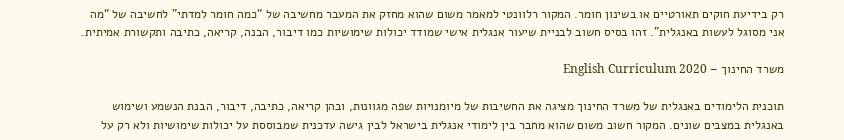רק בידיעת חוקים תאורטיים או בשינון חומר. המקור רלוונטי למאמר משום שהוא מחזק את המעבר מחשיבה של “כמה חומר למדתי” לחשיבה של “מה אני מסוגל לעשות באנגלית”. זהו בסיס חשוב לבניית שיעור אנגלית אישי שמודד יכולות שימושיות כמו דיבור, הבנה, קריאה, כתיבה ותקשורת אמיתית.

משרד החינוך – English Curriculum 2020

תוכנית הלימודים באנגלית של משרד החינוך מציגה את החשיבות של מיומנויות שפה מגוונות, ובהן קריאה, כתיבה, דיבור, הבנת הנשמע ושימוש באנגלית במצבים שונים. המקור חשוב משום שהוא מחבר בין לימודי אנגלית בישראל לבין גישה עדכנית שמבוססת על יכולות שימושיות ולא רק על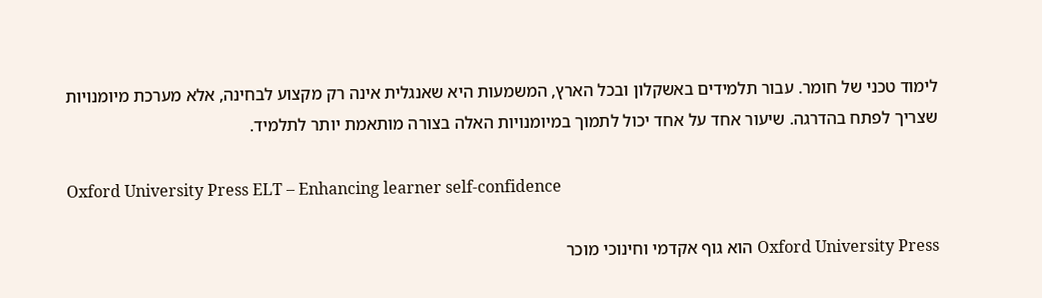לימוד טכני של חומר. עבור תלמידים באשקלון ובכל הארץ, המשמעות היא שאנגלית אינה רק מקצוע לבחינה, אלא מערכת מיומנויות שצריך לפתח בהדרגה. שיעור אחד על אחד יכול לתמוך במיומנויות האלה בצורה מותאמת יותר לתלמיד.

Oxford University Press ELT – Enhancing learner self-confidence

Oxford University Press הוא גוף אקדמי וחינוכי מוכר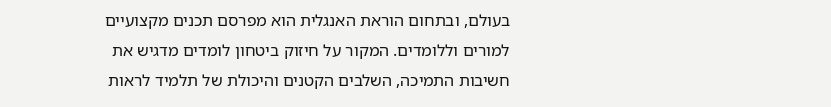בעולם, ובתחום הוראת האנגלית הוא מפרסם תכנים מקצועיים למורים וללומדים. המקור על חיזוק ביטחון לומדים מדגיש את חשיבות התמיכה, השלבים הקטנים והיכולת של תלמיד לראות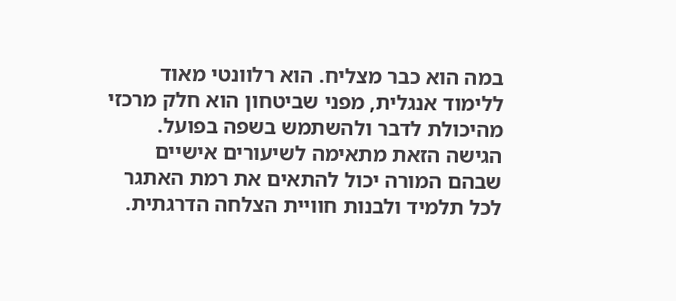במה הוא כבר מצליח. הוא רלוונטי מאוד ללימוד אנגלית, מפני שביטחון הוא חלק מרכזי מהיכולת לדבר ולהשתמש בשפה בפועל. הגישה הזאת מתאימה לשיעורים אישיים שבהם המורה יכול להתאים את רמת האתגר לכל תלמיד ולבנות חוויית הצלחה הדרגתית.